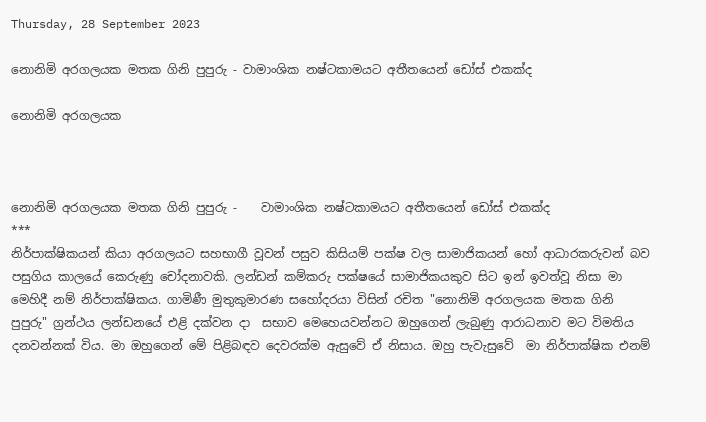Thursday, 28 September 2023

නොනිමි අරගලයක මතක ගිනි පුපුරු - වාමාංශික නෂ්ටකාමයට අතීතයෙන් ඩෝස් එකක්ද

නොනිමි අරගලයක



නොනිමි අරගලයක මතක ගිනි පුපුරු -    වාමාංශික නෂ්ටකාමයට අතීතයෙන් ඩෝස් එකක්ද
***
නිර්පාක්ෂිකයන් කියා අරගලයට සහභාගී වූවන් පසුව කිසියම් පක්ෂ වල සාමාජිකයන් හෝ ආධාරකරුවන් බව පසුගිය කාලයේ කෙරුණු චෝදනාවකි. ලන්ඩන් කම්කරු පක්ෂයේ සාමාජිකයකුව සිට ඉන් ඉවත්වූ නිසා මා මෙහිදී නම් නිර්පාක්ෂිකය. ගාමිණී මුතුකුමාරණ සහෝදරයා විසින් රචිත "නොනිමි අරගලයක මතක ගිනි පුපුරු" ග්‍රන්ථය ලන්ඩනයේ එළි දක්වන දා  සභාව මෙහෙයවන්නට ඔහුගෙන් ලැබුණු ආරාධනාව මට විමතිය දනවන්නක් විය. මා ඔහුගෙන් මේ පිළිබඳව දෙවරක්ම ඇසුවේ ඒ නිසාය. ඔහු පැවැසුවේ  මා නිර්පාක්ෂික එනම්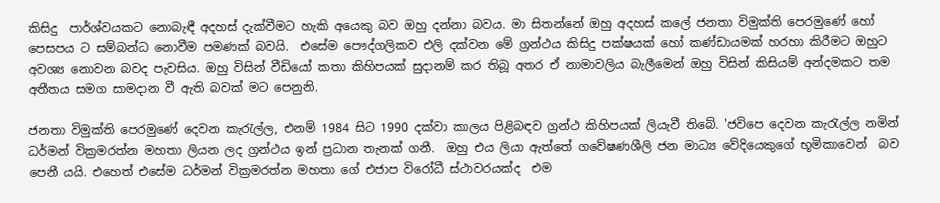කිසිදු  පාර්ශ්වයකට නොබැඳී අදහස් දැක්වීමට හැකි අයෙකු බව ඔහු දන්නා බවය. මා සිතන්නේ ඔහු අදහස් කලේ ජනතා විමුක්ති පෙරමුණේ හෝ පෙසපය ට සම්බන්ධ නොවීම පමණක් බවයි.  එසේම පෞද්ගලිකව එලි දක්වන මේ ග්‍රන්ථය කිසිදු පක්ෂයක් හෝ කණ්ඩායමක් හරහා කිරීමට ඔහුට අවශ්‍ය නොවන බවද පැවසිය. ඔහු විසින් වීඩියෝ කතා කිහිපයක් සුදානම් කර තිබූ අතර ඒ නාමාවලිය බැලීමෙන් ඔහු විසින් කිසියම් අන්දමකට තම අතීතය සමග සාමදාන වී ඇති බවක් මට පෙනුනි.

ජනතා විමුක්ති පෙරමුණේ දෙවන කැරැල්ල, එනම් 1984 සිට 1990 දක්වා කාලය පිළිබඳව ග්‍රන්ථ කිහිපයක් ලියැවී තිබේ. 'ජවිපෙ දෙවන කැරැල්ල නමින් ධර්මන් වික්‍රමරත්න මහතා ලියන ලද ග්‍රන්ථය ඉන් ප්‍රධාන තැනක් ගනී.  ඔහු එය ලියා ඇත්තේ ගවේෂණශීලි ජන මාධ්‍ය වේදියෙකුගේ භූමිකාවෙන්  බව පෙනී යයි. එහෙත් එසේම ධර්මන් වික්‍රමරත්න මහතා ගේ එජාප විරෝධී ස්ථාවරයක්ද  එම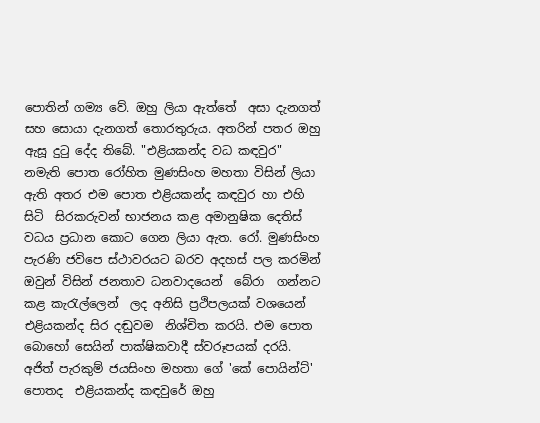පොතින් ගම්‍ය වේ. ඔහු ලියා ඇත්තේ  අසා දැනගත් සහ සොයා දැනගත් තොරතුරුය. අතරින් පතර ඔහු ඇසූ දුටු දේද තිබේ. "එළියකන්ද වධ කඳවුර" නමැති පොත රෝහිත මුණසිංහ මහතා විසින් ලියා  ඇති අතර එම පොත එළියකන්ද කඳවුර හා එහි සිටි  සිරකරුවන් භාජනය කළ අමානුෂික දෙතිස් වධය ප්‍රධාන කොට ගෙන ලියා ඇත. රෝ. මුණසිංහ  පැරණි ජවිපෙ ස්ථාවරයට බරව අදහස් පල කරමින්  ඔවුන් විසින් ජනතාව ධනවාදයෙන්  බේරා  ගන්නට කළ කැරැල්ලෙන්  ලද අනිසි ප්‍රථිපලයක් වශයෙන් එළියකන්ද සිර දඬුවම  නිශ්චිත කරයි. එම පොත බොහෝ සෙයින් පාක්ෂිකවාදී ස්වරූපයක් දරයි. අජිත් පැරකුම් ජයසිංහ මහතා ගේ 'කේ පොයින්ට්' පොතද  එළියකන්ද කඳවුරේ ඔහු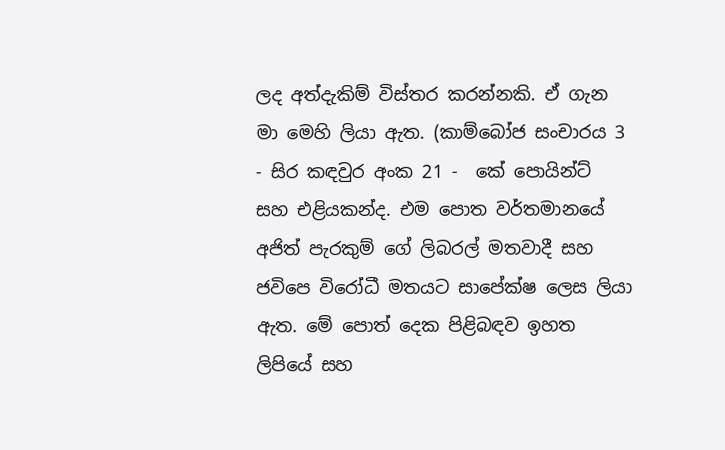ලද අත්දැකිම් විස්තර කරන්නකි. ඒ ගැන මා මෙහි ලියා ඇත. (කාම්බෝජ සංචාරය 3 - සිර කඳවුර අංක 21 -  කේ පොයින්ට් සහ එළියකන්ද. එම පොත වර්තමානයේ  අජිත් පැරකුම් ගේ ලිබරල් මතවාදී සහ ජවිපෙ විරෝධී මතයට සාපේක්ෂ ලෙස ලියා ඇත. මේ පොත් දෙක පිළිබඳව ඉහත  ලිපියේ සහ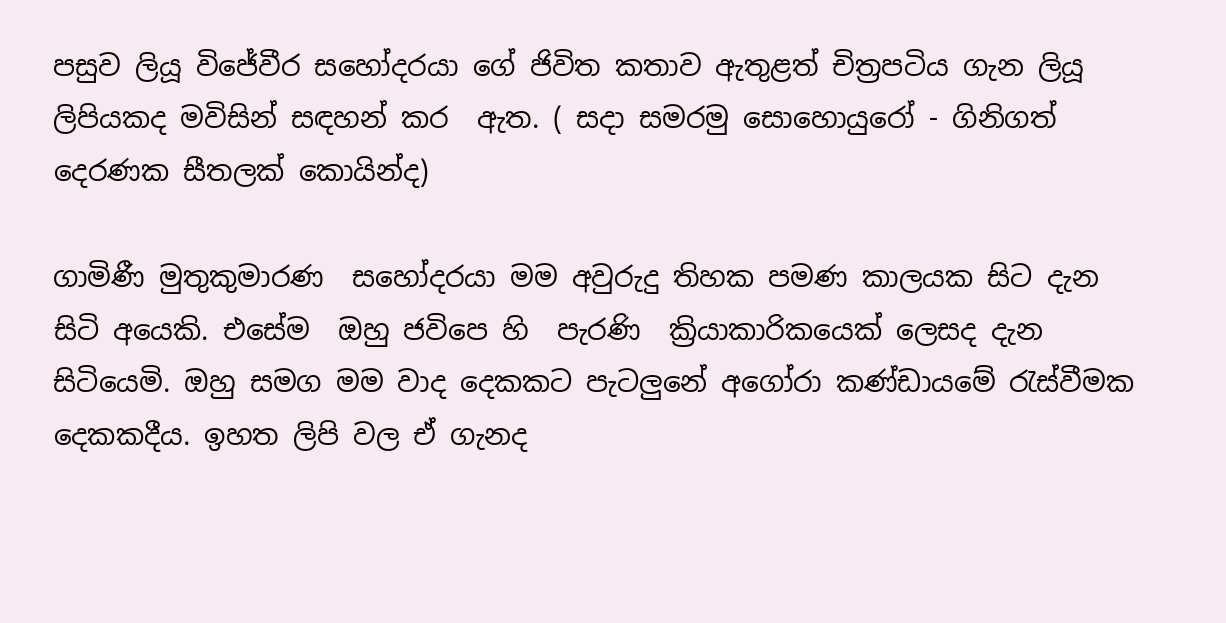පසුව ලියූ විජේවීර සහෝදරයා ගේ ජිවිත කතාව ඇතුළත් චිත්‍රපටිය ගැන ලියූ ලිපියකද මවිසින් සඳහන් කර  ඇත. ( සදා සමරමු සොහොයුරෝ - ගිනිගත් දෙරණක සීතලක් කොයින්ද)

ගාමිණී මුතුකුමාරණ  සහෝදරයා මම අවුරුදු තිහක පමණ කාලයක සිට දැන සිටි අයෙකි. එසේම  ඔහු ජවිපෙ හි  පැරණි  ක්‍රියාකාරිකයෙක් ලෙසද දැන සිටියෙමි. ඔහු සමග මම වාද දෙකකට පැටලුනේ අගෝරා කණ්ඩායමේ රැස්වීමක දෙකකදීය. ඉහත ලිපි වල ඒ ගැනද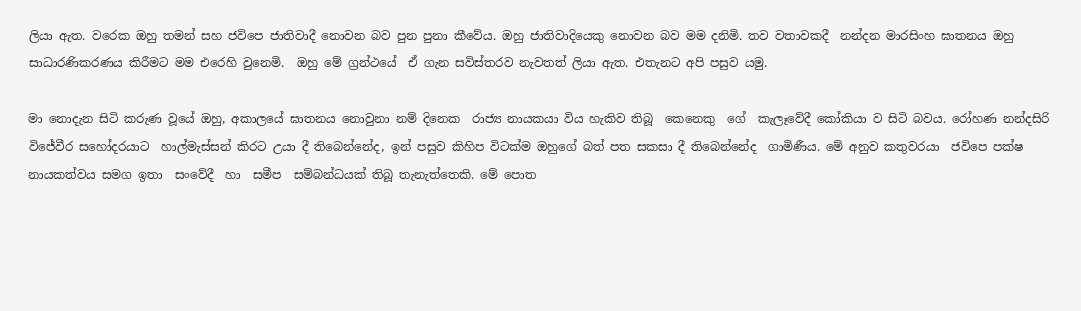ලියා ඇත. වරෙක ඔහු තමන් සහ ජවිපෙ ජාතිවාදී නොවන බව පුන පුනා කීවේය. ඔහු ජාතිවාදියෙකු නොවන බව මම දනිමි. තව වතාවකදී  නන්දන මාරසිංහ ඝාතනය ඔහු සාධාරණිකරණය කිරීමට මම එරෙහි වුනෙමි.  ඔහු මේ ග්‍රන්ථයේ  ඒ ගැන සවිස්තරව නැවතත් ලියා ඇත. එතැනට අපි පසුව යමු.

මා නොදැන සිටි කරුණ වූයේ ඔහු, අකාලයේ ඝාතනය නොවුනා නම් දිනෙක  රාජ්‍ය නායකයා විය හැකිව තිබූ  කෙනෙකු  ගේ  කැලෑවේදී කෝකියා ව සිටි බවය. රෝහණ නන්දසිරි විජේවීර සහෝදරයාට  හාල්මැස්සන් කිරට උයා දී තිබෙන්නේද, ඉන් පසුව කිහිප විටක්ම ඔහුගේ බත් පත සකසා දී තිබෙන්නේද  ගාමිණීය. මේ අනුව කතුවරයා  ජවිපෙ පක්ෂ නායකත්වය සමග ඉතා  සංවේදී  හා  සමීප  සම්බන්ධයක් තිබූ තැනැත්තෙකි. මේ පොත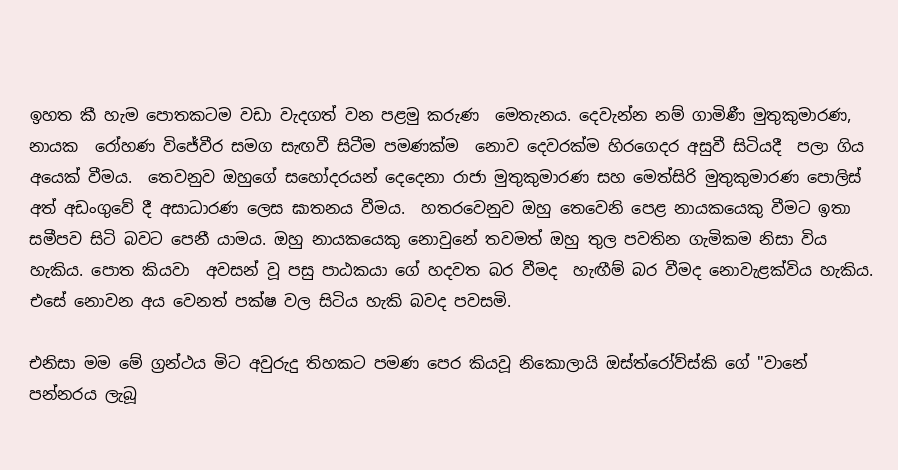ඉහත කී හැම පොතකටම වඩා වැදගත් වන පළමු කරුණ  මෙතැනය. දෙවැන්න නම් ගාමිණී මුතුකුමාරණ, නායක  රෝහණ විජේවීර සමග සැඟවී සිටීම පමණක්ම  නොව දෙවරක්ම හිරගෙදර අසුවී සිටියදී  පලා ගිය අයෙක් වීමය.  තෙවනුව ඔහුගේ සහෝදරයන් දෙදෙනා රාජා මුතුකුමාරණ සහ මෙත්සිරි මුතුකුමාරණ පොලිස් අත් අඩංගුවේ දී අසාධාරණ ලෙස ඝාතනය වීමය.  හතරවෙනුව ඔහු තෙවෙනි පෙළ නායකයෙකු වීමට ඉතා සමීපව සිටි බවට පෙනී යාමය. ඔහු නායකයෙකු නොවුනේ තවමත් ඔහු තුල පවතින ගැමිකම නිසා විය හැකිය. පොත කියවා  අවසන් වූ පසු පාඨකයා ගේ හදවත බර වීමද  හැඟීම් බර වීමද නොවැළක්විය හැකිය.   එසේ නොවන අය වෙනත් පක්ෂ වල සිටිය හැකි බවද පවසමි.

එනිසා මම මේ ග්‍රන්ථය මිට අවුරුදු තිහකට පමණ පෙර කියවූ නිකොලායි ඔස්ත්රෝව්ස්කි ගේ "වානේ පන්නරය ලැබූ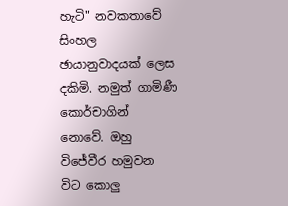හැටි" නවකතාවේ සිංහල ඡායානුවාදයක් ලෙස දකිමි. නමුත් ගාමිණී කොර්චාගින් නොවේ. ඔහු විජේවීර හමුවන විට කොලු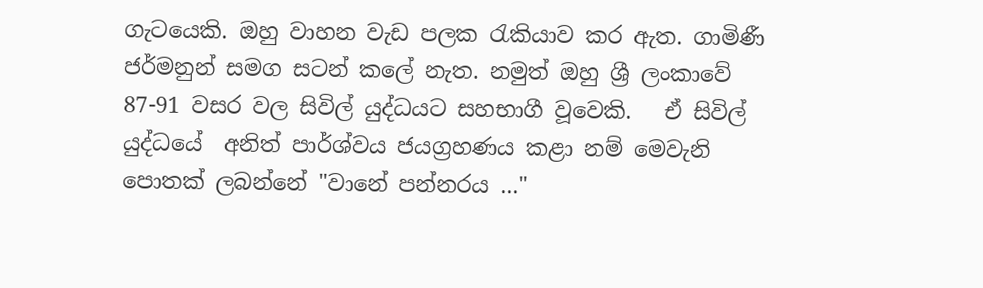ගැටයෙකි. ඔහු වාහන වැඩ පලක රැකියාව කර ඇත. ගාමිණී ජර්මනුන් සමග සටන් කලේ නැත. නමුත් ඔහු ශ්‍රී ලංකාවේ 87-91 වසර වල සිවිල් යුද්ධයට සහභාගී වූවෙකි.   ඒ සිවිල් යුද්ධයේ  අනිත් පාර්ශ්වය ජයග්‍රහණය කළා නම් මෙවැනි පොතක් ලබන්නේ "වානේ පන්නරය ..."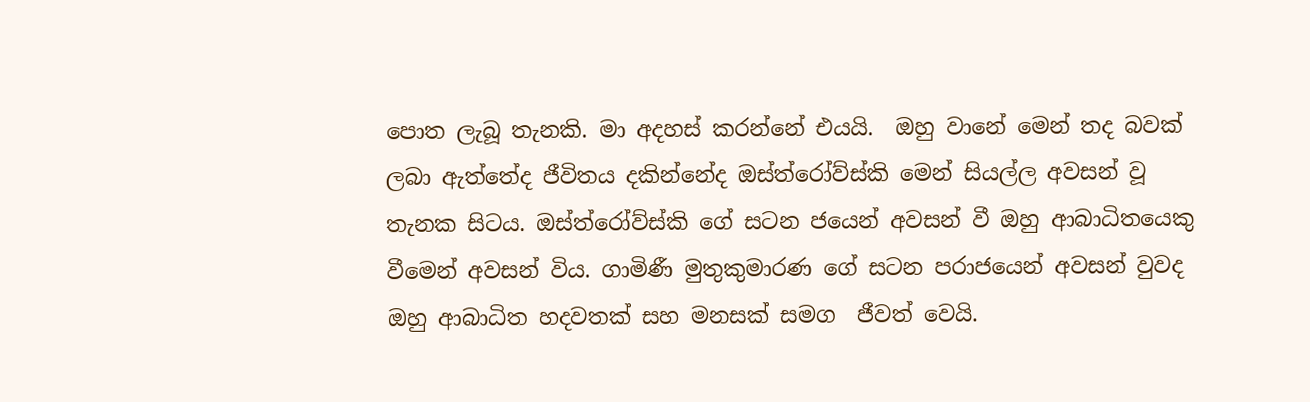පොත ලැබූ තැනකි. මා අදහස් කරන්නේ එයයි.  ඔහු වානේ මෙන් තද බවක් ලබා ඇත්තේද ජීවිතය දකින්නේද ඔස්ත්රෝව්ස්කි මෙන් සියල්ල අවසන් වූ තැනක සිටය. ඔස්ත්රෝව්ස්කි ගේ සටන ජයෙන් අවසන් වී ඔහු ආබාධිතයෙකු වීමෙන් අවසන් විය. ගාමිණී මුතුකුමාරණ ගේ සටන පරාජයෙන් අවසන් වුවද ඔහු ආබාධිත හදවතක් සහ මනසක් සමග  ජීවත් වෙයි.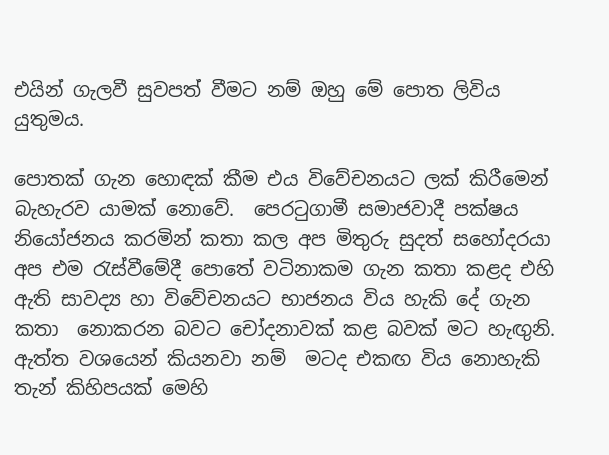එයින් ගැලවී සුවපත් වීමට නම් ඔහු මේ පොත ලිවිය යුතුමය.

පොතක් ගැන හොඳක් කීම එය විවේචනයට ලක් කිරීමෙන් බැහැරව යාමක් නොවේ.  පෙරටුගාමී සමාජවාදී පක්ෂය නියෝජනය කරමින් කතා කල අප මිතුරු සුදත් සහෝදරයා අප එම රැස්වීමේදී පොතේ වටිනාකම ගැන කතා කළද එහි ඇති සාවද්‍ය හා විවේචනයට භාජනය විය හැකි දේ ගැන කතා  නොකරන බවට චෝදනාවක් කළ බවක් මට හැඟුනි. ඇත්ත වශයෙන් කියනවා නම්  මටද එකඟ විය නොහැකි තැන් කිහිපයක් මෙහි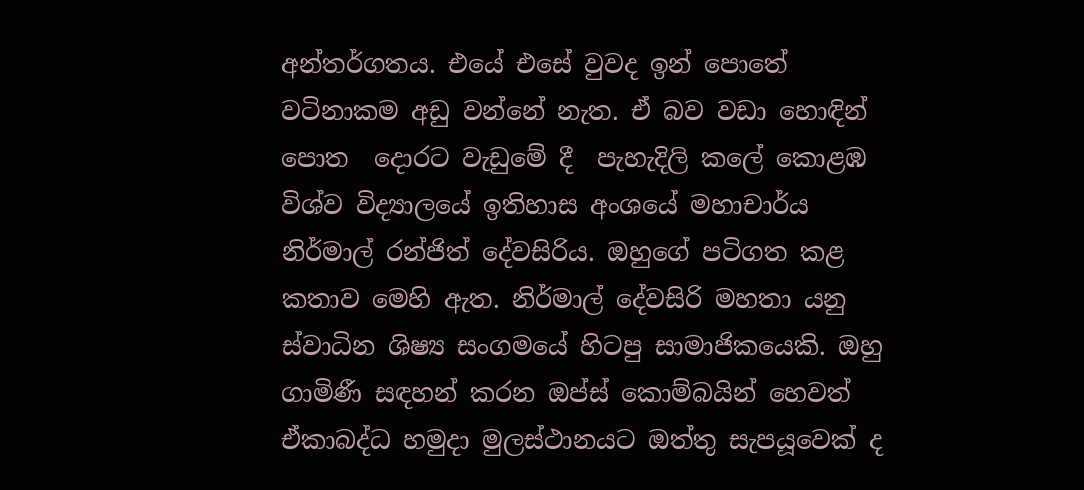අන්තර්ගතය. එයේ එසේ වුවද ඉන් පොතේ වටිනාකම අඩු වන්නේ නැත. ඒ බව වඩා හොඳින් පොත  දොරට වැඩුමේ දී  පැහැදිලි කලේ කොළඹ විශ්ව විද්‍යාලයේ ඉතිහාස අංශයේ මහාචාර්ය නිර්මාල් රන්ජිත් දේවසිරිය. ඔහුගේ පටිගත කළ කතාව මෙහි ඇත. නිර්මාල් දේවසිරි මහතා යනු ස්වාධින ශිෂ්‍ය සංගමයේ හිටපු සාමාජිකයෙකි. ඔහු ගාමිණී සඳහන් කරන ඔප්ස් කොම්බයින් හෙවත් ඒකාබද්ධ හමුදා මුලස්ථානයට ඔත්තු සැපයූවෙක් ද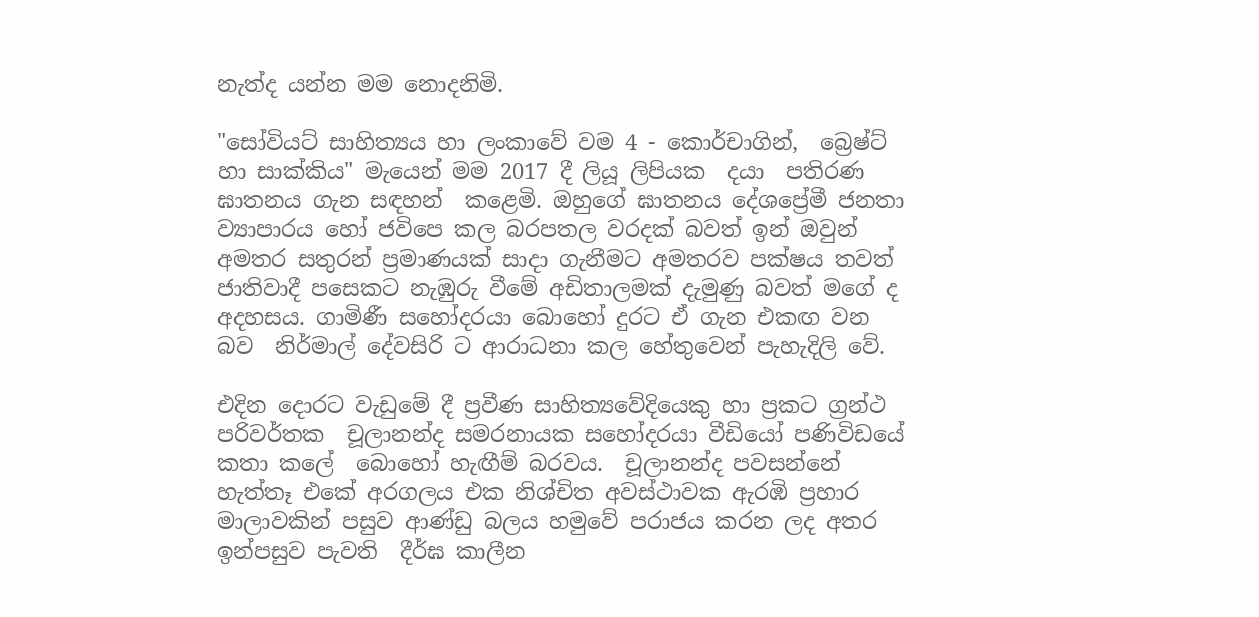නැත්ද යන්න මම නොදනිමි.

"සෝවියට් සාහිත්‍යය හා ලංකාවේ වම 4 - කොර්චාගින්,  බ්‍රෙෂ්ට් හා සාක්කිය" මැයෙන් මම 2017 දී ලියූ ලිපියක  දයා  පතිරණ ඝාතනය ගැන සඳහන්  කළෙමි. ඔහුගේ ඝාතනය දේශප්‍රේමී ජනතා ව්‍යාපාරය හෝ ජවිපෙ කල බරපතල වරදක් බවත් ඉන් ඔවුන් අමතර සතුරන් ප්‍රමාණයක් සාදා ගැනීමට අමතරව පක්ෂය තවත් ජාතිවාදී පසෙකට නැඹුරු වීමේ අඩිතාලමක් දැමුණු බවත් මගේ ද අදහසය. ගාමිණී සහෝදරයා බොහෝ දුරට ඒ ගැන එකඟ වන බව  නිර්මාල් දේවසිරි ට ආරාධනා කල හේතුවෙන් පැහැදිලි වේ.

එදින දොරට වැඩුමේ දී ප්‍රවීණ සාහිත්‍යවේදියෙකු හා ප්‍රකට ග්‍රන්ථ පරිවර්තක  චූලානන්ද සමරනායක සහෝදරයා වීඩියෝ පණිවිඩයේ කතා කලේ  බොහෝ හැඟීම් බරවය.  චූලානන්ද පවසන්නේ හැත්තෑ එකේ අරගලය එක නිශ්චිත අවස්ථාවක ඇරඹි ප්‍රහාර මාලාවකින් පසුව ආණ්ඩු බලය හමුවේ පරාජය කරන ලද අතර ඉන්පසුව පැවති  දීර්ඝ කාලීන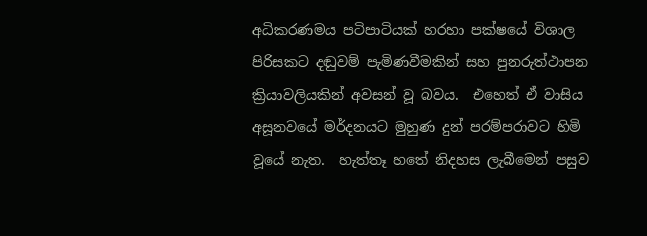අධිකරණමය පටිපාටියක් හරහා පක්ෂයේ විශාල පිරිසකට දඬුවම් පැමිණවීමකින් සහ පුනරුත්ථාපන  ක්‍රියාවලියකින් අවසන් වූ බවය.  එහෙත් ඒ වාසිය අසූනවයේ මර්දනයට මුහුණ දුන් පරම්පරාවට හිමි වූයේ නැත.  හැත්තෑ හතේ නිදහස ලැබීමෙන් පසුව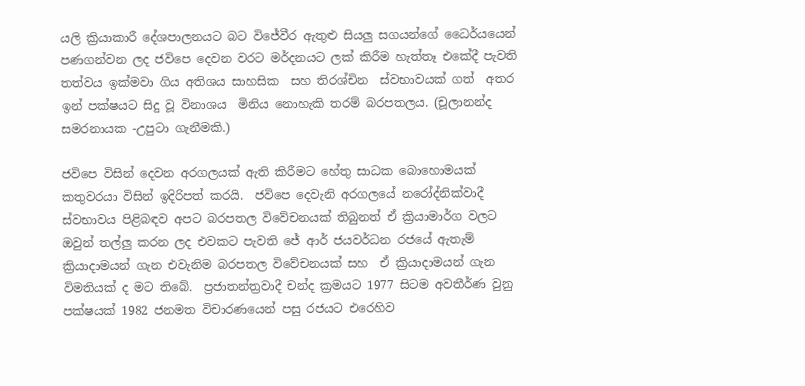යලි ක්‍රියාකාරී දේශපාලනයට බට විජේවීර ඇතුළු සියලු සගයන්ගේ ධෛර්යයෙන් පණගන්වන ලද ජවිපෙ දෙවන වරට මර්දනයට ලක් කිරීම හැත්තෑ එකේදී පැවති  තත්වය ඉක්මවා ගිය අතිශය සාහසික  සහ තිරශ්චින  ස්වභාවයක් ගත්  අතර ඉන් පක්ෂයට සිදු වූ විනාශය  මිනිය නොහැකි තරම් බරපතලය. (චූලානන්ද සමරනායක -උපුටා ගැනීමකි.)

ජවිපෙ විසින් දෙවන අරගලයක් ඇති කිරීමට හේතු සාධක බොහොමයක් කතුවරයා විසින් ඉදිරිපත් කරයි.  ජවිපෙ දෙවැනි අරගලයේ නරෝද්නික්වාදී ස්වභාවය පිළිබඳව අපට බරපතල විවේචනයක් තිබුනත් ඒ ක්‍රියාමාර්ග වලට ඔවුන් තල්ලු කරන ලද එවකට පැවති ජේ ආර් ජයවර්ධන රජයේ ඇතැම් ක්‍රියාදාමයන් ගැන එවැනිම බරපතල විවේචනයක් සහ  ඒ ක්‍රියාදාමයන් ගැන විමතියක් ද මට තිබේ.  ප්‍රජාතන්ත්‍රවාදී චන්ද ක්‍රමයට 1977 සිටම අවතීර්ණ වුනු පක්ෂයක් 1982 ජනමත විචාරණයෙන් පසු රජයට එරෙහිව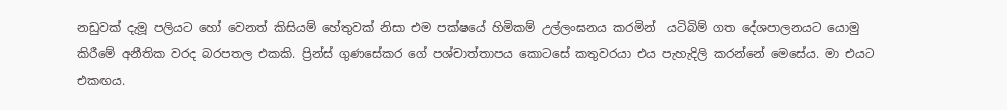නඩුවක් දැමූ පලියට හෝ වෙනත් කිසියම් හේතුවක් නිසා එම පක්ෂයේ හිමිකම් උල්ලංඝනය කරමින්  යටිබිම් ගත දේශපාලනයට යොමු කිරීමේ අනීතික වරද බරපතල එකකි. ප්‍රින්ස් ගුණසේකර ගේ පශ්චාත්තාපය කොටසේ කතුවරයා එය පැහැදිලි කරන්නේ මෙසේය. මා එයට එකඟය.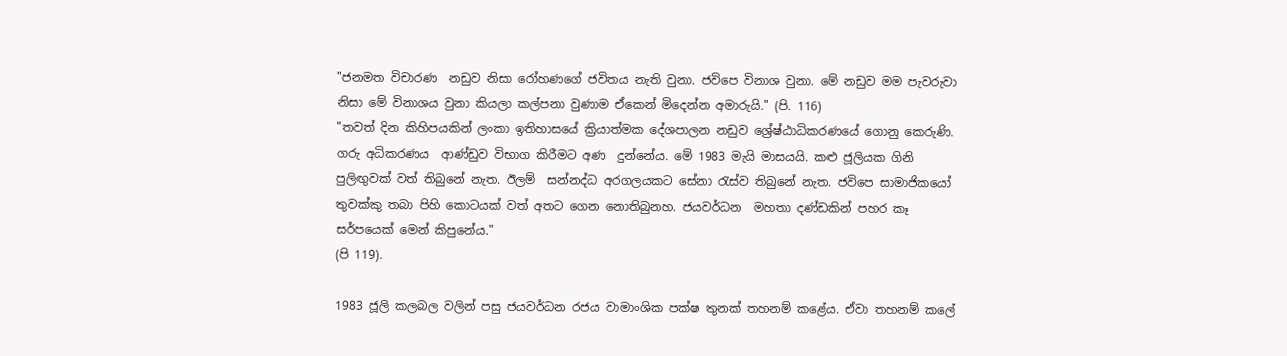"ජනමත විචාරණ  නඩුව නිසා රෝහණගේ ජවිතය නැති වුනා. ජවිපෙ විනාශ වුනා. මේ නඩුව මම පැවරුවා නිසා මේ විනාශය වුනා කියලා කල්පනා වුණාම ඒකෙන් මිදෙන්න අමාරුයි." (පි. 116)
"තවත් දින කිහිපයකින් ලංකා ඉතිහාසයේ ක්‍රියාත්මක දේශපාලන නඩුව ශ්‍රේෂ්ඨාධිකරණයේ ගොනු කෙරුණි. ගරු අධිකරණය  ආණ්ඩුව විභාග කිරීමට අණ  දුන්නේය. මේ 1983 මැයි මාසයයි. කළු ජූලියක ගිනි පුලිඟුවක් වත් තිබුනේ නැත. ඊලම්  සන්නද්ධ අරගලයකට සේනා රැස්ව තිබුනේ නැත. ජවිපෙ සාමාජිකයෝ තුවක්කු තබා පිහි කොටයක් වත් අතට ගෙන නොතිබුනහ. ජයවර්ධන  මහතා දණ්ඩකින් පහර කෑ සර්පයෙක් මෙන් කිපුනේය."
(පි 119).

1983 ජූලි කලබල වලින් පසු ජයවර්ධන රජය වාමාංශික පක්ෂ තුනක් තහනම් කළේය. ඒවා තහනම් කලේ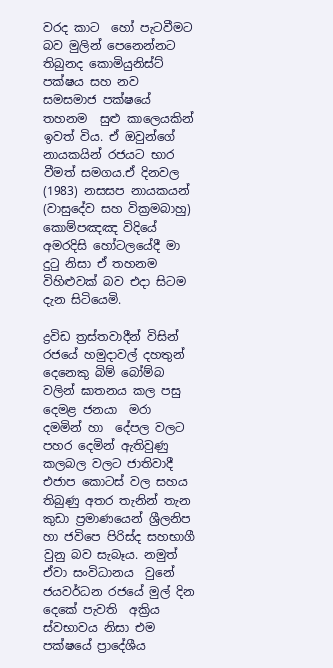වරද කාට  හෝ පැටවීමට බව මුලින් පෙනෙන්නට තිබුනද කොමියුනිස්ට් පක්ෂය සහ නව සමසමාජ පක්ෂයේ  තහනම  සුළු කාලෙයකින් ඉවත් විය. ඒ ඔවුන්ගේ නායකයින් රජයට භාර වීමත් සමගය.ඒ දිනවල (1983) නසසප නායකයන් (වාසුදේව සහ වික්‍රමබාහු) කොම්පඤඤ විදියේ අමරදිසි හෝටලයේදී මා දුටු නිසා ඒ තහනම විහිළුවක් බව එදා සිටම දැන සිටියෙමි.

ද්‍රවිඩ ත්‍රස්තවාදීන් විසින් රජයේ හමුදාවල් දහතුන් දෙනෙකු බිම් බෝම්බ වලින් ඝාතනය කල පසු දෙමළ ජනයා  මරා  දමමින් හා  දේපල වලට පහර දෙමින් ඇතිවුණු කලබල වලට ජාතිවාදී  එජාප කොටස් වල සහය තිබුණු අතර තැනින් තැන කුඩා ප්‍රමාණයෙන් ශ්‍රීලනිප  හා ජවිපෙ පිරිස්ද සහභාගී වුනු බව සැබෑය. නමුත් ඒවා සංවිධානය  වුනේ ජයවර්ධන රජයේ මුල් දින දෙකේ පැවති  අක්‍රිය ස්වභාවය නිසා එම පක්ෂයේ ප්‍රාදේශීය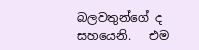බලවතුන්ගේ ද සහයෙනි.   එම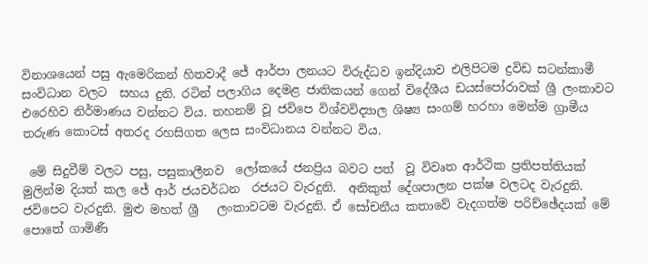විනාශයෙන් පසු ඇමෙරිකන් හිතවාදී ජේ ආර්පා ලනයට විරුද්ධව ඉන්දියාව එලිපිටම ද්‍රවිඩ සටන්කාමී සංවිධාන වලට  සහය දුනි. රටින් පලාගිය දෙමළ ජාතිකයන් ගෙන් විදේශීය ඩයස්පෝරාවක් ශ්‍රී ලංකාවට එරෙහිව නිර්මාණය වන්නට විය. තහනම් වූ ජවිපෙ විශ්වවිද්‍යාල ශිෂ්‍ය සංගම් හරහා මෙන්ම ග්‍රාමීය තරුණ කොටස් අතරද රහසිගත ලෙස සංවිධානය වන්නට විය.

 මේ සිදුවීම් වලට පසු, පසුකාලීනව  ලෝකයේ ජනප්‍රිය බවට පත්  වූ විවෘත ආර්ථික ප්‍රතිපත්තියක් මුලින්ම දියත් කල ජේ ආර් ජයවර්ධන  රජයට වැරදුනි.  අනිකුත් දේශපාලන පක්ෂ වලටද වැරදුනි. ජවිපෙට වැරදුනි. මුළු මහත් ශ්‍රී   ලංකාවටම වැරදුනි. ඒ සෝචනීය කතාවේ වැදගත්ම පරිච්ඡේදයක් මේ පොතේ ගාමිණී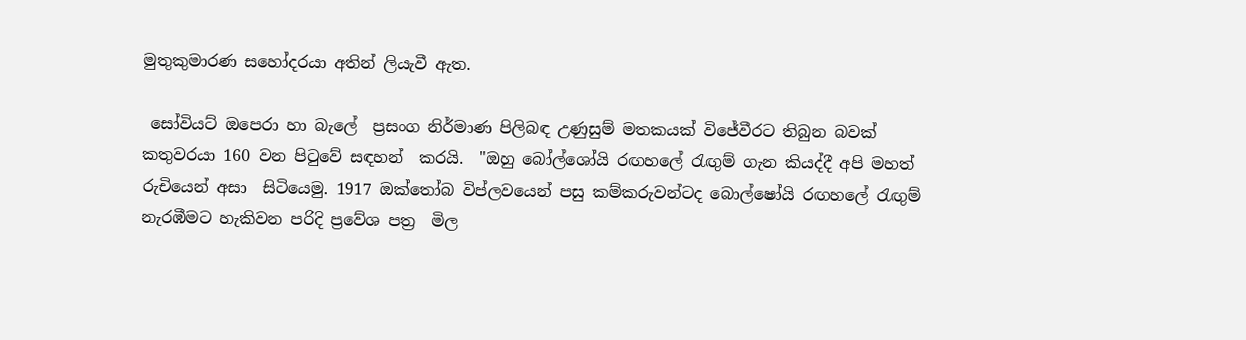මුතුකුමාරණ සහෝදරයා අතින් ලියැවී ඇත.

 සෝවියට් ඔපෙරා හා බැලේ  ප්‍රසංග නිර්මාණ පිලිබඳ උණුසුම් මතකයක් විජේවීරට තිබුන බවක් කතුවරයා 160 වන පිටුවේ සඳහන්  කරයි.  "ඔහු බෝල්ශෝයි රඟහලේ රැඟුම් ගැන කියද්දී අපි මහත් රුචියෙන් අසා  සිටියෙමු. 1917 ඔක්තෝබ විප්ලවයෙන් පසු කම්කරුවන්ටද බොල්ෂෝයි රඟහලේ රැඟුම් නැරඹීමට හැකිවන පරිදි ප්‍රවේශ පත්‍ර  මිල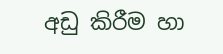අඩු කිරීම හා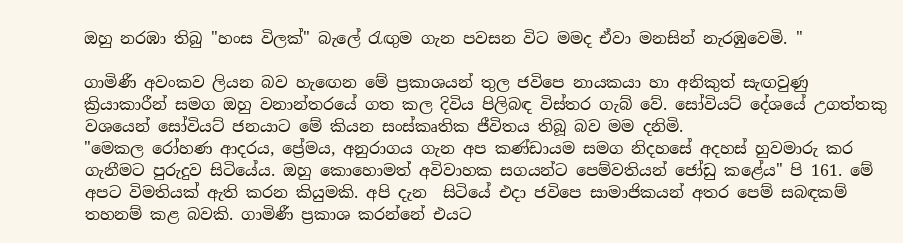ඔහු නරඹා තිබු "හංස විලක්" බැලේ රැඟුම ගැන පවසන විට මමද ඒවා මනසින් නැරඹුවෙමි. "

ගාමිණී අවංකව ලියන බව හැඟෙන මේ ප්‍රකාශයන් තුල ජවිපෙ නායකයා හා අනිකුත් සැඟවුණු ක්‍රියාකාරීන් සමග ඔහු වනාන්තරයේ ගත කල දිවිය පිලිබඳ විස්තර ගැබ් වේ. සෝවියට් දේශයේ උගත්තකු වශයෙන් සෝවියට් ජනයාට මේ කියන සංස්කෘතික ජීවිතය තිබූ බව මම දනිමි.
"මෙකල රෝහණ ආදරය, ප්‍රේමය, අනුරාගය ගැන අප කණ්ඩායම සමග නිදහසේ අදහස් හුවමාරු කර ගැනීමට පුරුදුව සිටියේය. ඔහු කොහොමත් අවිවාහක සගයන්ට පෙම්වතියන් ජෝඩු කළේය" පි 161. මේ අපට විමතියක් ඇති කරන කියුමකි. අපි දැන  සිටියේ එදා ජවිපෙ සාමාජිකයන් අතර පෙම් සබඳකම් තහනම් කළ බවකි. ගාමිණී ප්‍රකාශ කරන්නේ එයට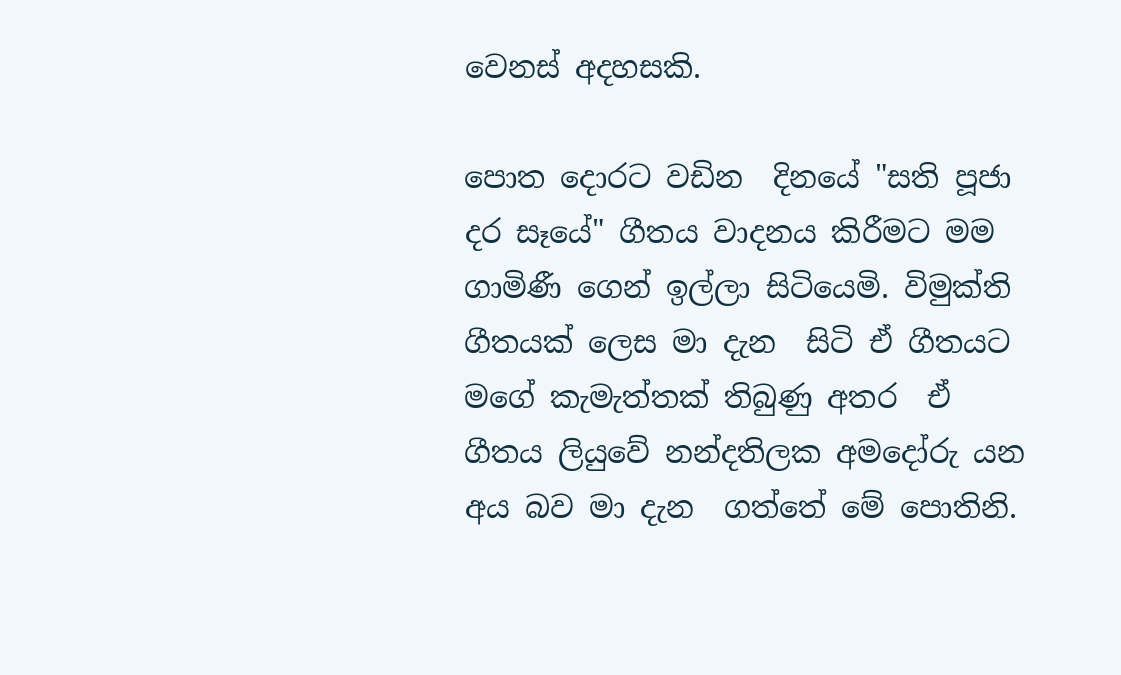වෙනස් අදහසකි.

පොත දොරට වඩින  දිනයේ "සති පූජා දර සෑයේ" ගීතය වාදනය කිරීමට මම ගාමිණී ගෙන් ඉල්ලා සිටියෙමි. විමුක්ති ගීතයක් ලෙස මා දැන  සිටි ඒ ගීතයට මගේ කැමැත්තක් තිබුණු අතර  ඒ ගීතය ලියුවේ නන්දතිලක අමදෝරු යන අය බව මා දැන  ගත්තේ මේ පොතිනි.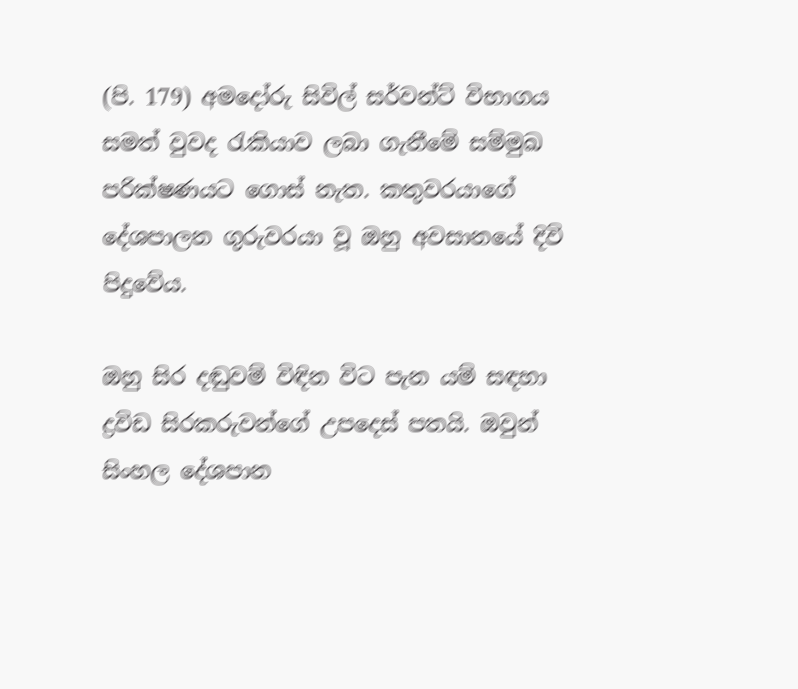(පි. 179) අමදෝරු සිවිල් සර්වන්ට් විභාගය සමත් වුවද රැකියාව ලබා ගැනීමේ සම්මුඛ පරික්ෂණයට ගොස් නැත. කතුවරයාගේ දේශපාලන ගුරුවරයා වූ ඔහු අවසානයේ දිවි පිදුවේය.

ඔහු සිර දඬුවම් විඳින විට පැන යම් සඳහා ද්‍රවිඩ සිරකරුවන්ගේ උපදෙස් පතයි. ඔවුන් සිංහල දේශපාන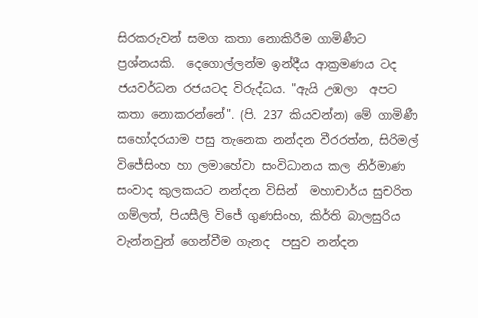සිරකරුවන් සමග කතා නොකිරීම ගාමිණීට ප්‍රශ්නයකි.  දෙගොල්ලන්ම ඉන්දීය ආක්‍රමණය ටද  ජයවර්ධන රජයටද විරුද්ධය. "ඇයි උඹලා  අපට කතා නොකරන්නේ". (පි. 237 කියවන්න) මේ ගාමිණී සහෝදරයාම පසු තැනෙක නන්දන වීරරත්න, සිරිමල් විජේසිංහ හා ලමාහේවා සංවිධානය කල නිර්මාණ සංවාද කුලකයට නන්දන විසින්  මහාචාර්ය සුචරිත ගම්ලත්, පියසීලි විජේ ගුණසිංහ, කිර්ති බාලසුරිය වැන්නවුන් ගෙන්වීම ගැනද  පසුව නන්දන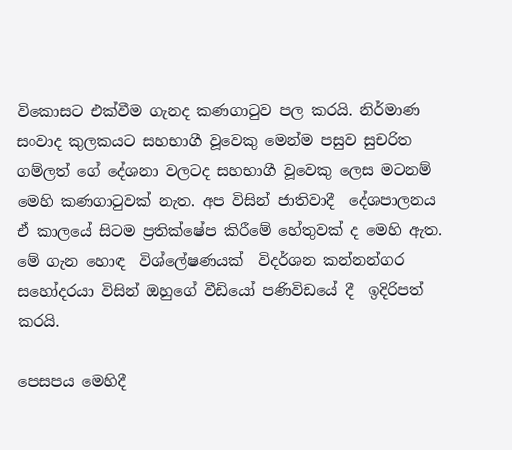විකොසට එක්වීම ගැනද කණගාටුව පල කරයි. නිර්මාණ සංවාද කුලකයට සහභාගී වූවෙකු මෙන්ම පසුව සුචරිත ගම්ලත් ගේ දේශනා වලටද සහභාගී වූවෙකු ලෙස මටනම් මෙහි කණගාටුවක් නැත. අප විසින් ජාතිවාදී  දේශපාලනය ඒ කාලයේ සිටම ප්‍රතික්ෂේප කිරීමේ හේතුවක් ද මෙහි ඇත.  මේ ගැන හොඳ  විශ්ලේෂණයක්  විදර්ශන කන්නන්ගර සහෝදරයා විසින් ඔහුගේ වීඩියෝ පණිවිඩයේ දී  ඉදිරිපත් කරයි.

පෙසපය මෙහිදී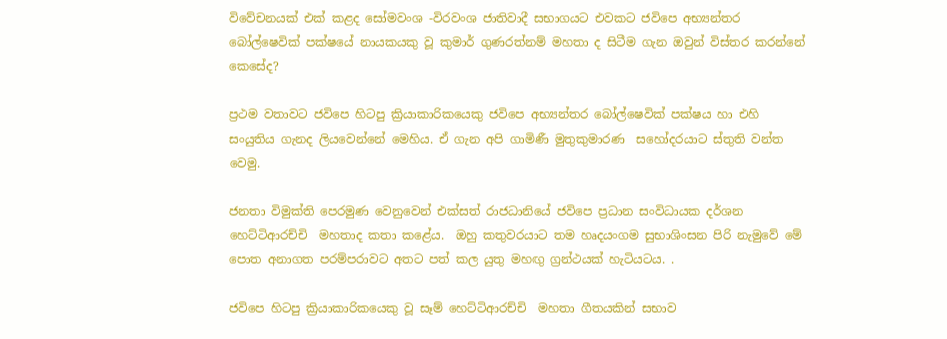විවේචනයක් එක් කළද සෝමවංශ -විරවංශ ජාතිවාදී සභාගයට එවකට ජවිපෙ අභ්‍යන්තර බෝල්ෂෙවික් පක්ෂයේ නායකයකු වූ කුමාර් ගුණරත්නම් මහතා ද සිටීම ගැන ඔවුන් විස්තර කරන්නේ කෙසේද?

ප්‍රථම වතාවට ජවිපෙ හිටපු ක්‍රියාකාරිකයෙකු ජවිපෙ අභ්‍යන්තර බෝල්ෂෙවික් පක්ෂය හා එහි සංයුතිය ගැනද ලියවෙන්නේ මෙහිය. ඒ ගැන අපි ගාමිණී මුතුකුමාරණ  සහෝදරයාට ස්තුති වන්ත වෙමු.

ජනතා විමුක්ති පෙරමුණ වෙනුවෙන් එක්සත් රාජධානියේ ජවිපෙ ප්‍රධාන සංවිධායක දර්ශන හෙට්ටිආරච්චි  මහතාද කතා කළේය.  ඔහු කතුවරයාට තම හෘදයංගම සුභාශිංසන පිරි නැමුවේ මේ පොත අනාගත පරම්පරාවට අතට පත් කල යුතු මහඟු ග්‍රන්ථයක් හැටියටය. .

ජවිපෙ හිටපු ක්‍රියාකාරිකයෙකු වූ සෑම් හෙට්ටිආරච්චි  මහතා ගීතයකින් සභාව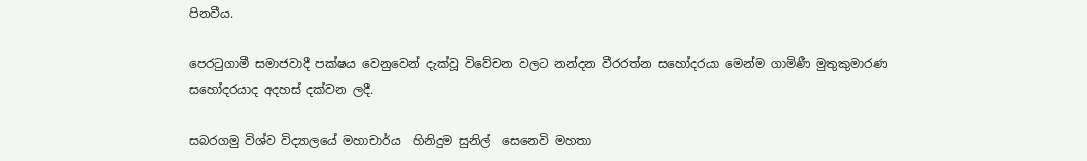පිනවීය.

පෙරටුගාමී සමාජවාදී පක්ෂය වෙනුවෙන් දැක්වූ විවේචන වලට නන්දන වීරරත්න සහෝදරයා මෙන්ම ගාමිණී මුතුකුමාරණ සහෝදරයාද අදහස් දක්වන ලදී.

සබරගමු විශ්ව විද්‍යාලයේ මහාචාර්ය  හිනිදුම සුනිල්  සෙනෙවි මහතා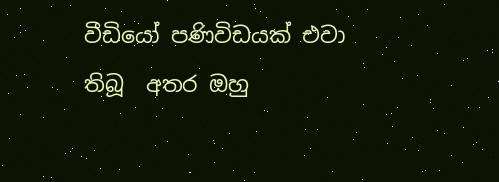වීඩියෝ පණිවිඩයක් එවා තිබූ  අතර ඔහු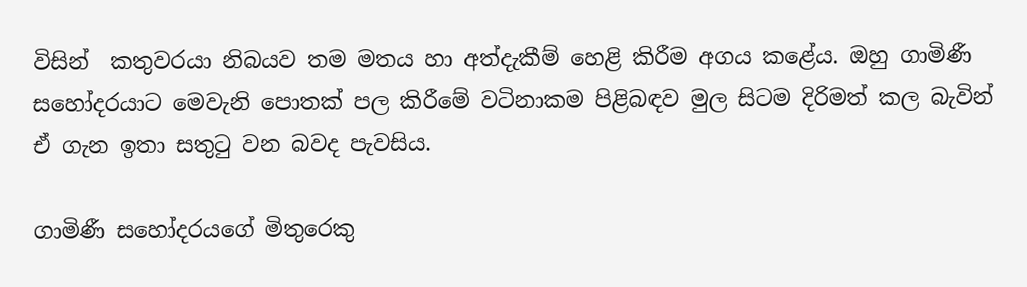විසින්  කතුවරයා නිබයව තම මතය හා අත්දැකීම් හෙළි කිරීම අගය කළේය. ඔහු ගාමිණී සහෝදරයාට මෙවැනි පොතක් පල කිරීමේ වටිනාකම පිළිබඳව මුල සිටම දිරිමත් කල බැවින් ඒ ගැන ඉතා සතුටු වන බවද පැවසිය.

ගාමිණී සහෝදරයගේ මිතුරෙකු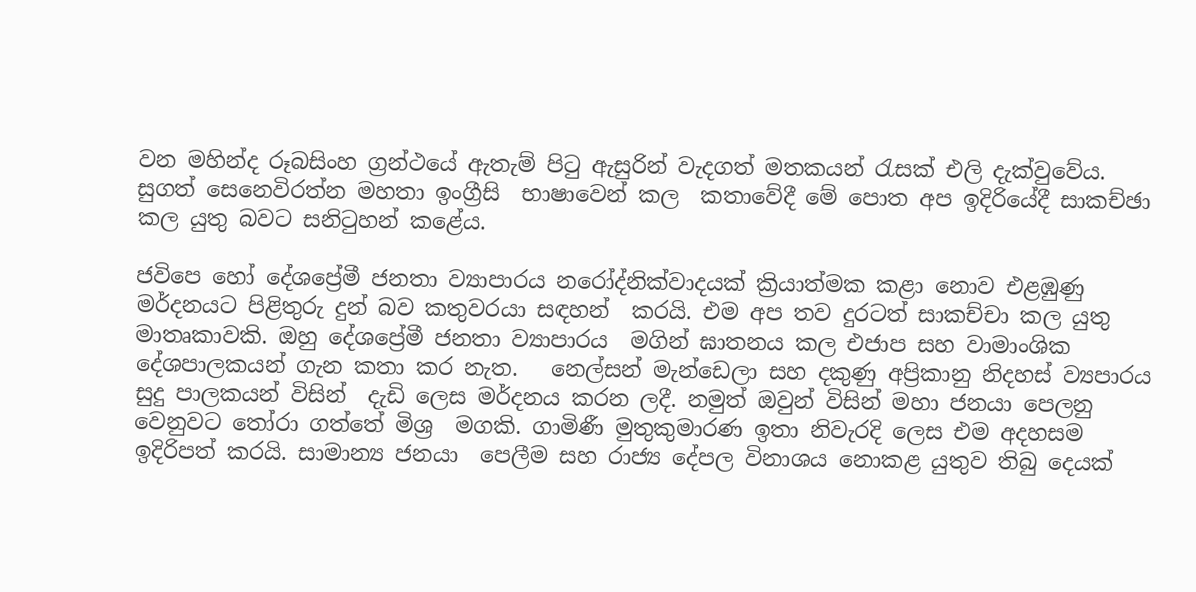වන මහින්ද රූබසිංහ ග්‍රන්ථයේ ඇතැම් පිටු ඇසුරින් වැදගත් මතකයන් රැසක් එලි දැක්වුවේය. සුගත් සෙනෙවිරත්න මහතා ඉංග්‍රීසි  භාෂාවෙන් කල  කතාවේදී මේ පොත අප ඉදිරියේදී සාකච්ඡා කල යුතු බවට සනිටුහන් කළේය.

ජවිපෙ හෝ දේශප්‍රේමී ජනතා ව්‍යාපාරය නරෝද්නික්වාදයක් ක්‍රියාත්මක කළා නොව එළඹුණු මර්දනයට පිළිතුරු දුන් බව කතුවරයා සඳහන්  කරයි. එම අප තව දුරටත් සාකච්චා කල යුතු මාතෘකාවකි. ඔහු දේශප්‍රේමී ජනතා ව්‍යාපාරය  මගින් ඝාතනය කල එජාප සහ වාමාංශික දේශපාලකයන් ගැන කතා කර නැත.   නෙල්සන් මැන්ඩෙලා සහ දකුණු අප්‍රිකානු නිදහස් ව්‍යපාරය සුදු පාලකයන් විසින්  දැඩි ලෙස මර්දනය කරන ලදී. නමුත් ඔවුන් විසින් මහා ජනයා පෙලනු වෙනුවට තෝරා ගත්තේ මිශ්‍ර  මගකි. ගාමිණී මුතුකුමාරණ ඉතා නිවැරදි ලෙස එම අදහසම ඉදිරිපත් කරයි. සාමාන්‍ය ජනයා  පෙලීම සහ රාජ්‍ය දේපල විනාශය නොකළ යුතුව තිබු දෙයක්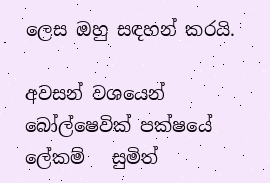ලෙස ඔහු සඳහන් කරයි.

අවසන් වශයෙන්  බෝල්ෂෙවික් පක්ෂයේ ලේකම්   සුමිත්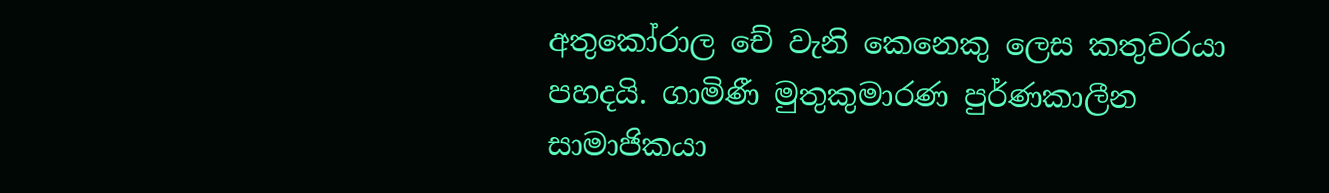අතුකෝරාල චේ වැනි කෙනෙකු ලෙස කතුවරයා පහදයි. ගාමිණී මුතුකුමාරණ පුර්ණකාලීන  සාමාජිකයා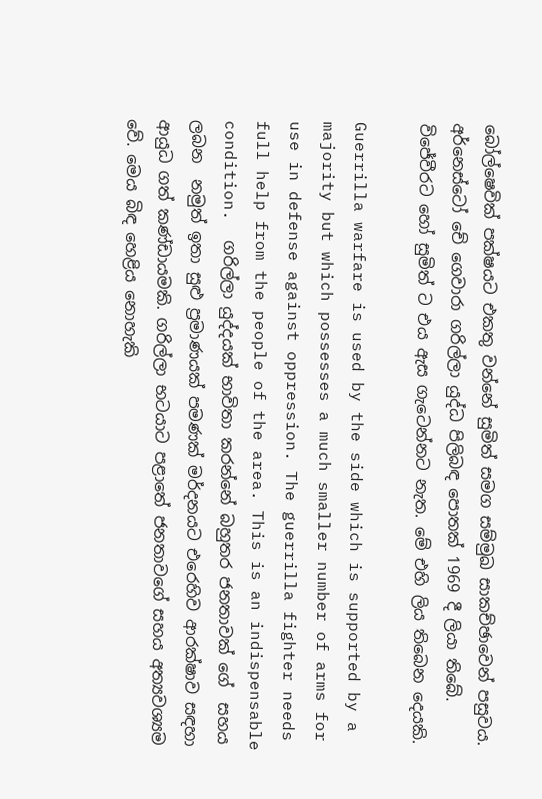බෝල්ෂෙවික් පක්ෂයට එකතු වන්නේ සුමිත් සමග සම්මුඛ සාකච්ඡාවෙන් පසුවය.  අර්නෙස්ටෝ චේ ගෙවාරා ගරිල්ලා යුද්ධ පිලිබඳ පොතක් 1969 දී ලියා තිබේ. විජේවීරට හෝ සුමිත් ට එය ඇස ගැටෙන්නට නැත. මේ එහි ලිය තිබෙන දෙයකි.

Guerrilla warfare is used by the side which is supported by a majority but which possesses a much smaller number of arms for use in defense against oppression. The guerrilla fighter needs full help from the people of the area. This is an indispensable condition.  ගරිල්ලා යුද්දයක් භාවිතා කරන්නේ බහුතර ජනතාවක් ගේ  සහය ලබන  නමුත් ඉතා සුළු ප්‍රමාණයක් පමණක් මර්දනයට එරෙහිව ආරක්ෂාව සඳහා ආයුධ ගත් කණ්ඩායමකි. ගරිල්ලා භටයාට පළාතේ ජනතාවගේ සහය අත්‍යවශ්‍යම වේ. මෙය බිඳ හෙළිය නොහැකි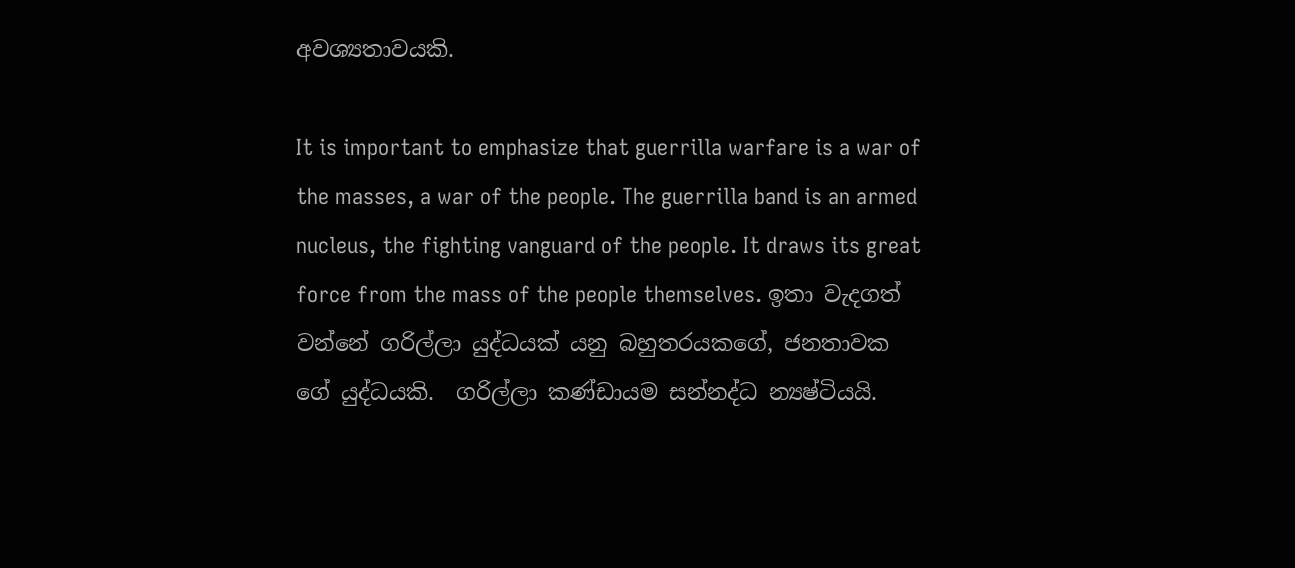අවශ්‍යතාවයකි.

It is important to emphasize that guerrilla warfare is a war of the masses, a war of the people. The guerrilla band is an armed nucleus, the fighting vanguard of the people. It draws its great force from the mass of the people themselves. ඉතා වැදගත් වන්නේ ගරිල්ලා යුද්ධයක් යනු බහුතරයකගේ, ජනතාවක ගේ යුද්ධයකි.  ගරිල්ලා කණ්ඩායම සන්නද්ධ න්‍යෂ්ටියයි.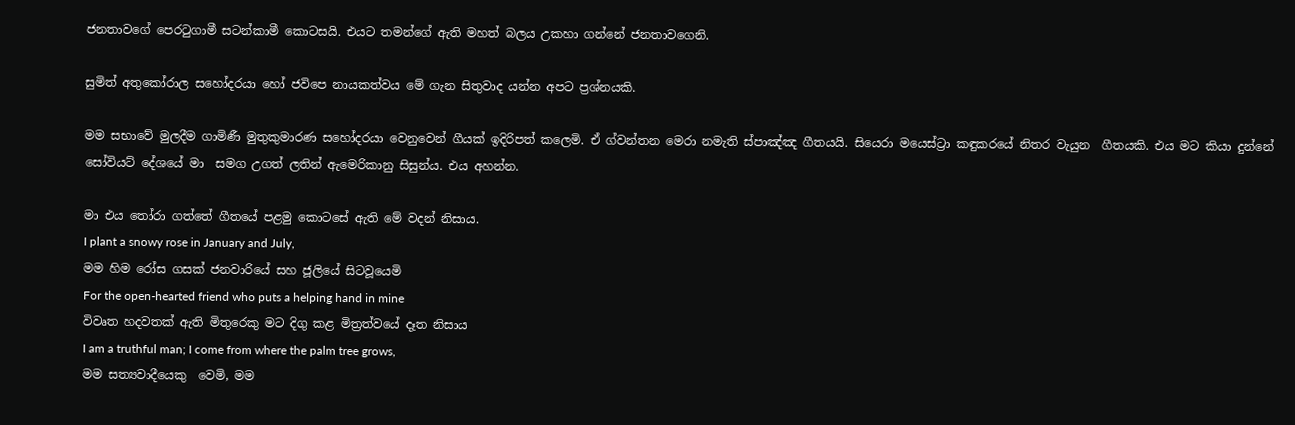ජනතාවගේ පෙරටුගාමී සටන්කාමී කොටසයි. එයට තමන්ගේ ඇති මහත් බලය උකහා ගන්නේ ජනතාවගෙනි.

සුමිත් අතුකෝරාල සහෝදරයා හෝ ජවිපෙ නායකත්වය මේ ගැන සිතුවාද යන්න අපට ප්‍රශ්නයකි.

මම සභාවේ මුලදීම ගාමිණී මුතුකුමාරණ සහෝදරයා වෙනුවෙන් ගීයක් ඉදිරිපත් කලෙමි. ඒ ග්වන්තන මෙරා නමැති ස්පාඤ්ඤ ගීතයයි. සියෙරා මයෙස්ට්‍රා කඳුකරයේ නිතර වැයුන  ගීතයකි. එය මට කියා දුන්නේ සෝවියට් දේශයේ මා  සමග උගත් ලතින් ඇමෙරිකානු සිසුන්ය. එය අහන්න.

මා එය තෝරා ගත්තේ ගීතයේ පළමු කොටසේ ඇති මේ වදන් නිසාය.
I plant a snowy rose in January and July,
මම හිම රෝස ගසක් ජනවාරියේ සහ ජූලියේ සිටවූයෙමි
For the open-hearted friend who puts a helping hand in mine
විවෘත හදවතක් ඇති මිතුරෙකු මට දිගු කළ මිත්‍රත්වයේ දෑත නිසාය
I am a truthful man; I come from where the palm tree grows,
මම සත්‍යවාදීයෙකු  වෙමි, මම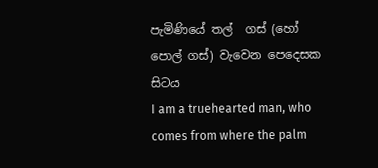පැමිණියේ තල්  ගස් (හෝ පොල් ගස්) වැවෙන පෙදෙසක සිටය
I am a truehearted man, who comes from where the palm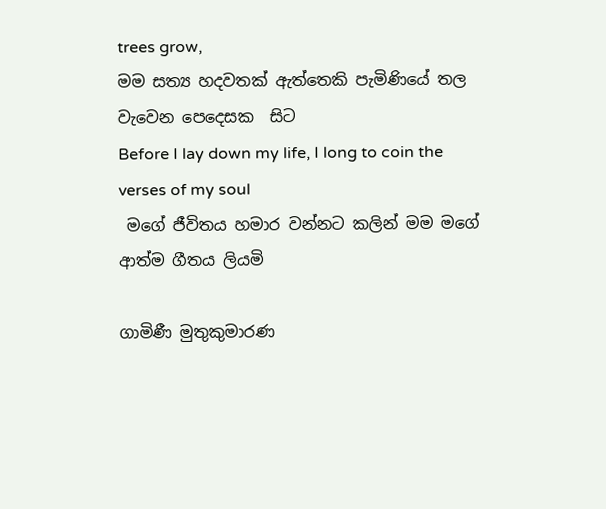trees grow,
මම සත්‍ය හදවතක් ඇත්තෙකි පැමිණියේ තල වැවෙන පෙදෙසක  සිට
Before I lay down my life, I long to coin the verses of my soul
 මගේ ජීවිතය හමාර වන්නට කලින් මම මගේ ආත්ම ගීතය ලියමි

ගාමිණී මුතුකුමාරණ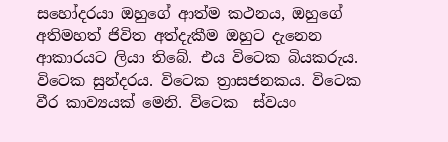සහෝදරයා ඔහුගේ ආත්ම කථනය, ඔහුගේ අතිමහත් ජිවිත අත්දැකීම ඔහුට දැනෙන ආකාරයට ලියා තිබේ. එය විටෙක බියකරුය. විටෙක සුන්දරය. විටෙක ත්‍රාසජනකය. විටෙක වීර කාව්‍යයක් මෙනි. විටෙක  ස්වයං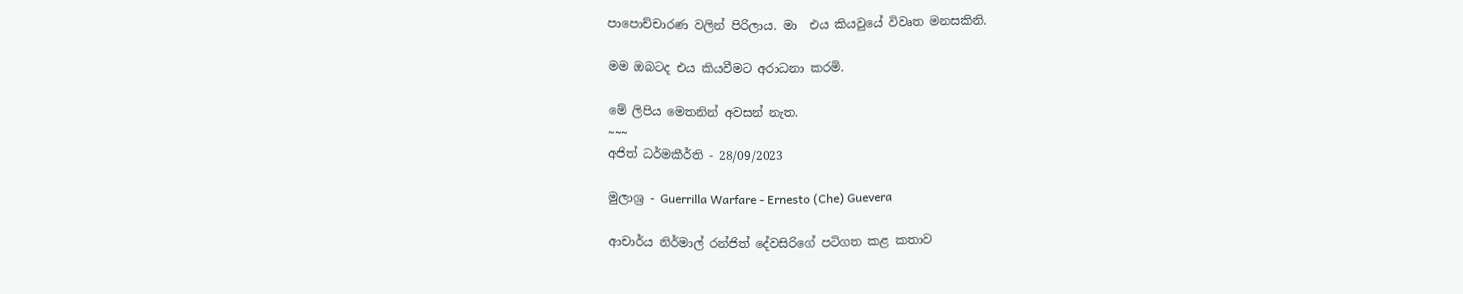පාපොච්චාරණ වලින් පිරිලාය. මා  එය කියවුයේ විවෘත මනසකිනි.

මම ඔබටද එය කියවීමට අරාධනා කරමි.

මේ ලිපිය මෙතනින් අවසන් නැත.
~~~
අජිත් ධර්මකීර්ති - 28/09/2023

මුලාශ්‍ර - Guerrilla Warfare - Ernesto (Che) Guevera

ආචාර්ය නිර්මාල් රන්ජිත් දේවසිරිගේ පටිගත කළ කතාව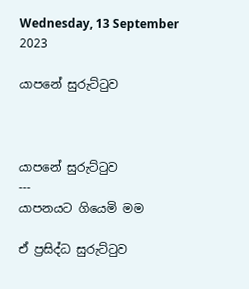Wednesday, 13 September 2023

යාපනේ සුරුට්ටුව



යාපනේ සුරුට්ටුව
---
යාපනයට ගියෙමි මම

ඒ ප්‍රසිද්ධ සුරුට්ටුව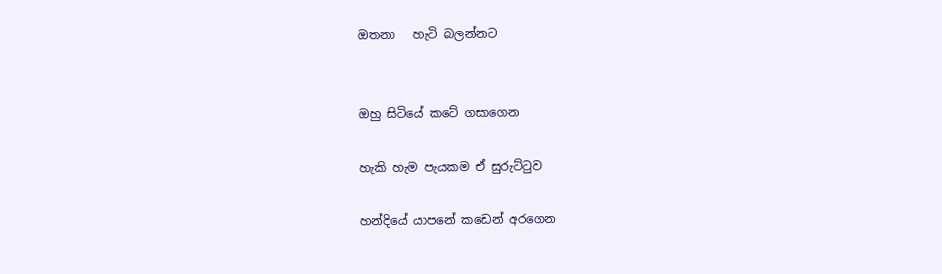ඔතනා   හැටි බලන්නට


ඔහු සිටියේ කටේ ගසාගෙන

හැකි හැම පැයකම ඒ සුරුට්ටුව

හන්දියේ යාපනේ කඩෙන් අරගෙන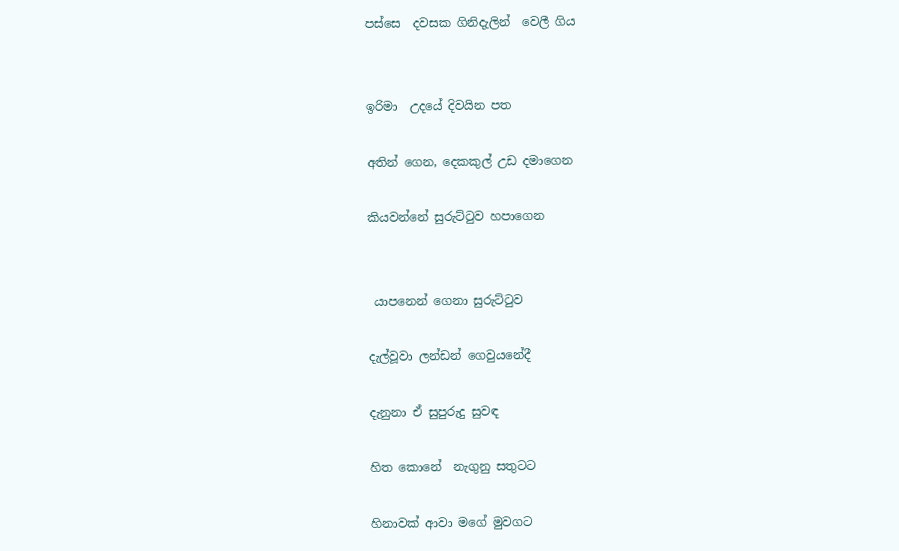පස්සෙ  දවසක ගිනිදැලින්  වෙලී ගිය


ඉරිමා  උදයේ දිවයින පත

අතින් ගෙන, දෙකකුල් උඩ දමාගෙන

කියවන්නේ සුරුට්ටුව හපාගෙන


 යාපනෙන් ගෙනා සුරුට්ටුව

දැල්වූවා ලන්ඩන් ගෙවුයනේදී

දැනුනා ඒ සුපුරුදු සුවඳ

හිත කොනේ  නැගුනු සතුටට

හිනාවක් ආවා මගේ මුවගට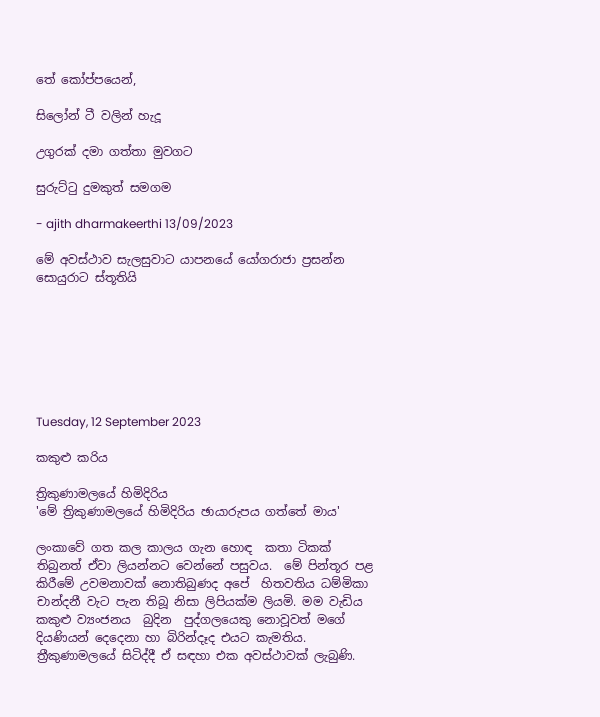තේ කෝප්පයෙන්,

සිලෝන් ටී වලින් හැදූ

උගුරක් දමා ගත්තා මුවගට

සුරුට්ටු දුමකුත් සමගම

- ajith dharmakeerthi 13/09/2023

මේ අවස්ථාව සැලසුවාට යාපනයේ යෝගරාජා ප්‍රසන්න සොයුරාට ස්තූතියි







Tuesday, 12 September 2023

කකුළු කරිය

ත්‍රිකුණාමලයේ හිමිදිරිය
'මේ ත්‍රිකුණාමලයේ හිමිදිරිය ඡායාරුපය ගත්තේ මාය'

ලංකාවේ ගත කල කාලය ගැන හොඳ  කතා ටිකක් තිබුනත් ඒවා ලියන්නට වෙන්නේ පසුවය.  මේ පින්තූර පළ කිරීමේ උවමනාවක් නොතිබුණද අපේ  හිතවතිය ධම්මිකා චාන්දනී වැට පැන තිබූ නිසා ලිපියක්ම ලියමි. මම වැඩිය කකුළු ව්‍යංජනය  බුදින  පුද්ගලයෙකු නොවූවත් මගේ දියණියන් දෙදෙනා හා බිරින්දෑද එයට කැමතිය. ත්‍රීකුණාමලයේ සිටිද්දී ඒ සඳහා එක අවස්ථාවක් ලැබුණි.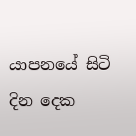යාපනයේ සිටි දින දෙක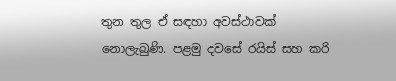තුන තුල ඒ සඳහා අවස්ථාවක් නොලැබුණි. පළමු දවසේ රයිස් සහ කරි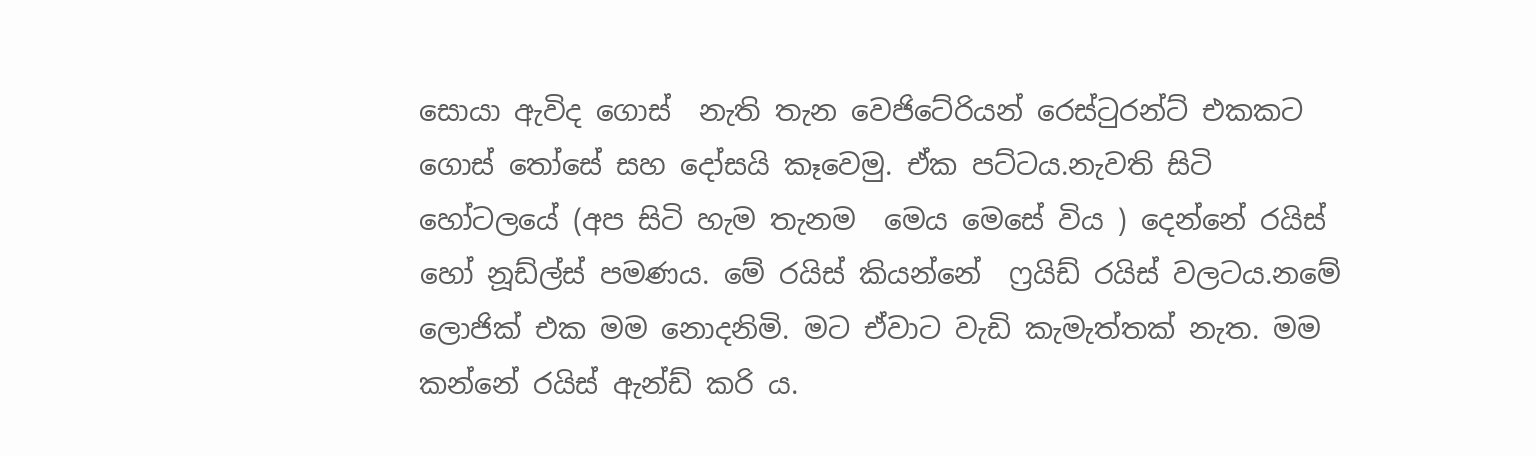සොයා ඇවිද ගොස්  නැති තැන වෙජිටේරියන් රෙස්ටුරන්ට් එකකට ගොස් තෝසේ සහ දෝසයි කෑවෙමු. ඒක පට්ටය.නැවති සිටි  හෝටලයේ (අප සිටි හැම තැනම  මෙය මෙසේ විය ) දෙන්නේ රයිස් හෝ නූඩ්ල්ස් පමණය. මේ රයිස් කියන්නේ  ෆ්‍රයිඩ් රයිස් වලටය.නමේ  ලොජික් එක මම නොදනිමි. මට ඒවාට වැඩි කැමැත්තක් නැත. මම කන්නේ රයිස් ඇන්ඩ් කරි ය.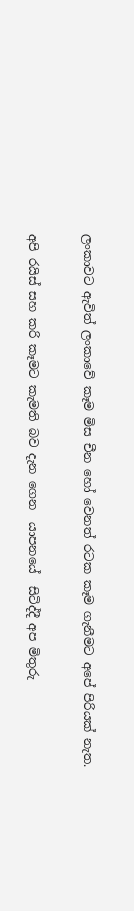ලංකාවට ඇවිත් ලංකාවේ කෑම මිස චීන හෝ වෙනත් රටක කෑම ගැනීමට අපේ පිරියක් නැත.

අපි රයිස් සහ කරි කෑමට කැමති බව දැන ගෙන  යාපනයේ  සිටිද්දී අප මිතුරු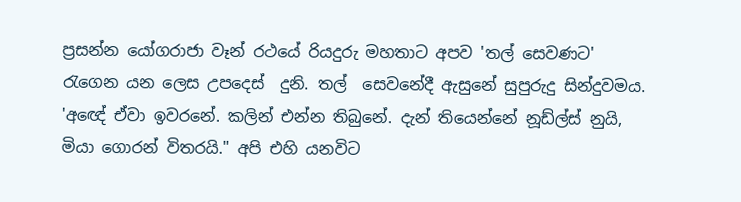ප්‍රසන්න යෝගරාජා වෑන් රථයේ රියදුරු මහතාට අපව 'තල් සෙවණට' රැගෙන යන ලෙස උපදෙස්  දුනි. තල්  සෙවනේදී ඇසුනේ සුපුරුදු සින්දුවමය. 'අඥේ ඒවා ඉවරනේ. කලින් එන්න තිබුනේ. දැන් තියෙන්නේ නූඩ්ල්ස් නුයි, මියා ගොරන් විතරයි." අපි එහි යනවිට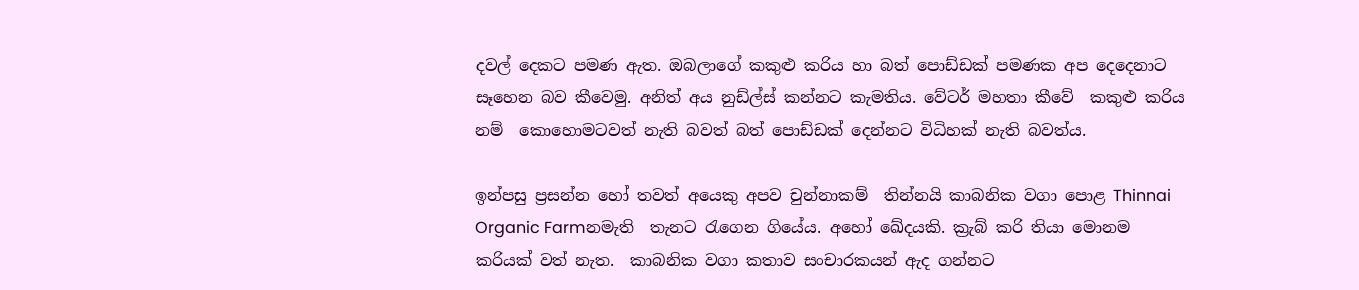දවල් දෙකට පමණ ඇත. ඔබලාගේ කකුළු කරිය හා බත් පොඩ්ඩක් පමණක අප දෙදෙනාට  සෑහෙන බව කීවෙමු. අනිත් අය නුඩ්ල්ස් කන්නට කැමතිය. වේටර් මහතා කීවේ  කකුළු කරිය නම්  කොහොමටවත් නැති බවත් බත් පොඩ්ඩක් දෙන්නට විධිහක් නැති බවත්ය.

ඉන්පසු ප්‍රසන්න හෝ තවත් අයෙකු අපව චුන්නාකම්  තින්නයි කාබනික වගා පොළ Thinnai Organic Farmනමැති  තැනට රැගෙන ගියේය. අහෝ ඛේදයකි. ක්‍රැබ් කරි තියා මොනම කරියක් වත් නැත.  කාබනික වගා කතාව සංචාරකයන් ඇද ගන්නට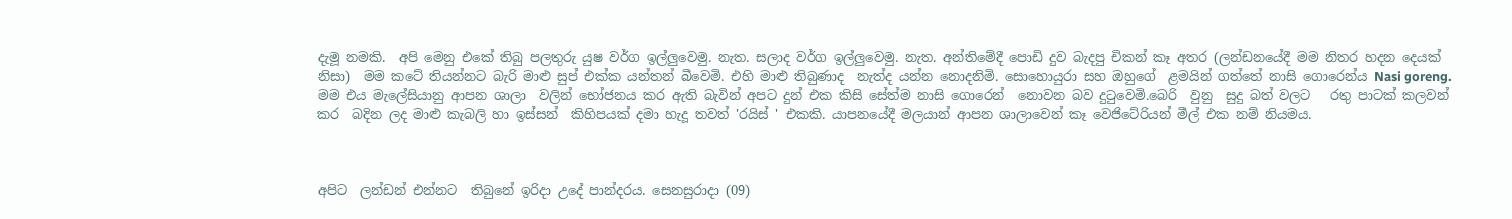දැමූ නමකි.  අපි මෙනු එකේ තිබු පලතුරු යුෂ වර්ග ඉල්ලුවෙමු. නැත. සලාද වර්ග ඉල්ලුවෙමු. නැත. අන්තිමේදී පොඩි දුව බැදපු චිකන් කෑ අතර (ලන්ඩනයේදී මම නිතර හදන දෙයක් නිසා)  මම කටේ තියන්නට බැරි මාළු සුප් එක්ක යන්තන් බීවෙමි. එහි මාළු තිබුණාද  නැත්ද යන්න නොදනිමි. සොහොයුරා සහ ඔහුගේ  ළමයින් ගත්තේ නාසි ගොරෙන්ය Nasi goreng. මම එය මැලේසියානු ආපන ශාලා  වලින් භෝජනය කර ඇති බැවින් අපට දුන් එක කිසි සේත්ම නාසි ගොරෙන්  නොවන බව දුටුවෙමි.බෙරි  වුනු  සුදු බත් වලට   රතු පාටක් කලවන් කර  බදින ලද මාළු කැබලි හා ඉස්සන්  කිහිපයක් දමා හැදූ තවත් 'රයිස් ' එකකි. යාපනයේදී මලයාන් ආපන ශාලාවෙන් කෑ වෙජිටේරියන් මීල් එක නම් නියමය.



අපිට  ලන්ඩන් එන්නට  තිබුනේ ඉරිදා උදේ පාන්දරය. සෙනසුරාදා (09)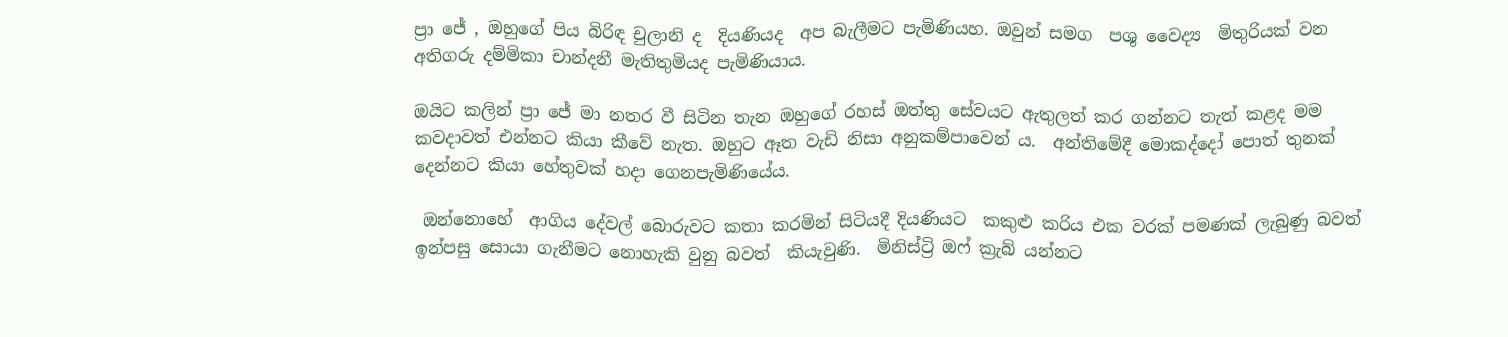ප්‍රා ජේ , ඔහුගේ පිය බිරිඳ චුලානි ද  දියණියද  අප බැලීමට පැමිණියහ. ඔවුන් සමග  පශු වෛද්‍ය  මිතුරියක් වන අතිගරු දම්මිකා චාන්දනී මැතිතුමියද පැමිණියාය.

ඔයිට කලින් ප්‍රා ජේ මා නතර වී සිටින තැන ඔහුගේ රහස් ඔත්තු සේවයට ඇතුලත් කර ගන්නට තැත් කළද මම කවදාවත් එන්නට කියා කීවේ නැත. ඔහුට ඈත වැඩි නිසා අනුකම්පාවෙන් ය.  අන්තිමේදී මොකද්දෝ පොත් තුනක් දෙන්නට කියා හේතුවක් හදා ගෙනපැමිණියේය.

 ඔන්නොහේ  ආගිය දේවල් බොරුවට කතා කරමින් සිටියදී දියණියට  කකුළු කරිය එක වරක් පමණක් ලැබුණු බවත් ඉන්පසු සොයා ගැනීමට නොහැකි වුනු බවත්  කියැවුණි.  මිනිස්ට්‍රි ඔෆ් ක්‍රැබ් යන්නට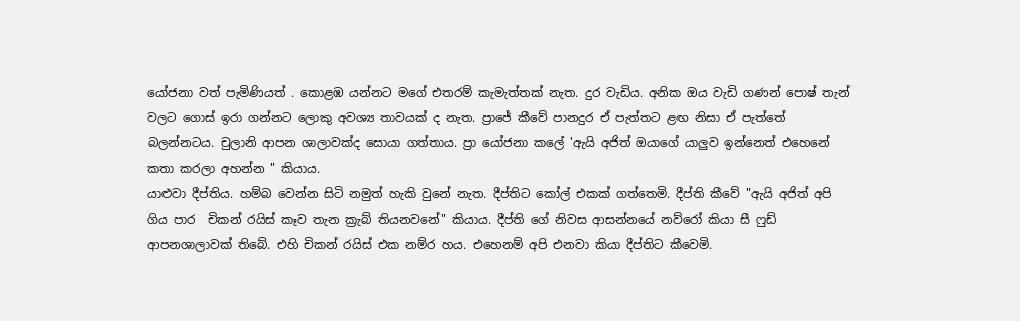යෝජනා වත් පැමිණියත් . කොළඹ යන්නට මගේ එතරම් කැමැත්තක් නැත. දුර වැඩිය. අනික ඔය වැඩි ගණන් පොෂ් තැන්  වලට ගොස් ඉරා ගන්නට ලොකු අවශ්‍ය තාවයක් ද නැත. ප්‍රාජේ කීවේ පානදුර ඒ පැත්තට ළඟ නිසා ඒ පැත්තේ බලන්නටය. චුලානි ආපන ශාලාවක්ද සොයා ගත්තාය. ප්‍රා යෝජනා කලේ 'ඇයි අජිත් ඔයාගේ යාලුව ඉන්නෙත් එහෙනේ කතා කරලා අහන්න " කියාය.
යාළුවා දීප්තිය. හම්බ වෙන්න සිටි නමුත් හැකි වුනේ නැත. දීප්තිට කෝල් එකක් ගත්තෙමි. දීප්ති කීවේ "ඇයි අජිත් අපි ගිය පාර  චිකන් රයිස් කෑව තැන ක්‍රැබ් තියනවනේ" කියාය. දීප්ති ගේ නිවස ආසන්නයේ නව්රෝ කියා සී ෆුඩ්  ආපනශාලාවක් තිබේ. එහි චිකන් රයිස් එක නම්ර හය. එහෙනම් අපි එනවා කියා දීප්තිට කීවෙමි.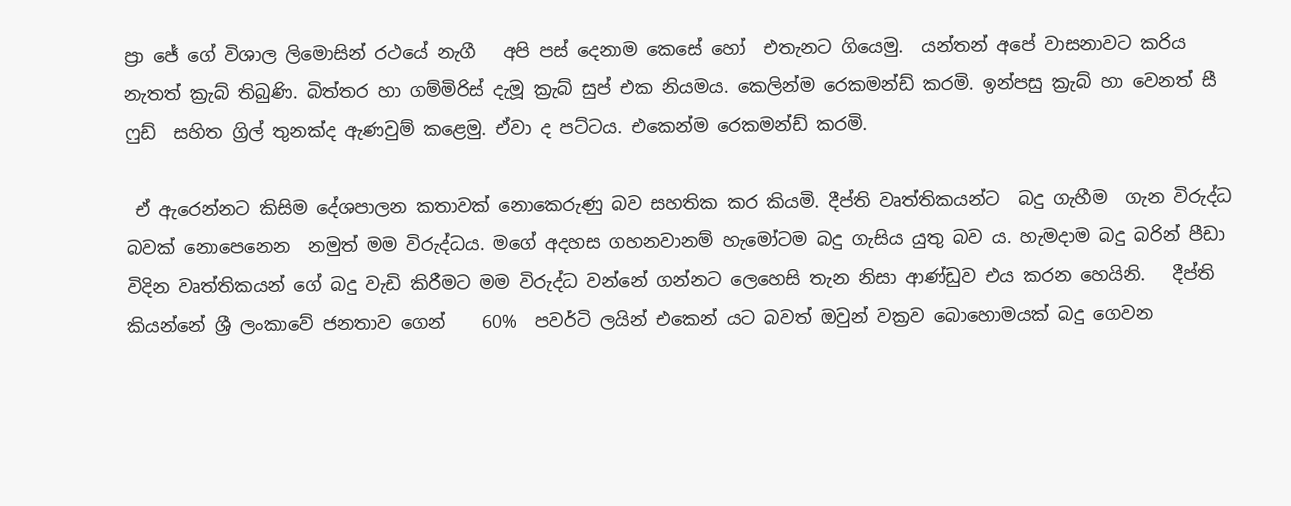ප්‍රා ජේ ගේ විශාල ලිමොසින් රථයේ නැගී   අපි පස් දෙනාම කෙසේ හෝ  එතැනට ගියෙමු.  යන්තන් අපේ වාසනාවට කරිය නැතත් ක්‍රැබ් තිබුණි. බිත්තර හා ගම්මිරිස් දැමූ ක්‍රැබ් සුප් එක නියමය. කෙලින්ම රෙකමන්ඩ් කරමි. ඉන්පසු ක්‍රැබ් හා වෙනත් සී ෆුඩ්  සහිත ග්‍රිල් තුනක්ද ඇණවුම් කළෙමු. ඒවා ද පට්ටය. එකෙන්ම රෙකමන්ඩ් කරමි.

 ඒ ඇරෙන්නට කිසිම දේශපාලන කතාවක් නොකෙරුණු බව සහතික කර කියමි. දීප්ති වෘත්තිකයන්ට  බදු ගැහීම  ගැන විරුද්ධ බවක් නොපෙනෙන  නමුත් මම විරුද්ධය. මගේ අදහස ගහනවානම් හැමෝටම බදු ගැසිය යුතු බව ය. හැමදාම බදු බරින් පීඩා විදින වෘත්තිකයන් ගේ බදු වැඩි කිරීමට මම විරුද්ධ වන්නේ ගන්නට ලෙහෙසි තැන නිසා ආණ්ඩුව එය කරන හෙයිනි.   දීප්ති කියන්නේ ශ්‍රී ලංකාවේ ජනතාව ගෙන්    60%  පවර්ටි ලයින් එකෙන් යට බවත් ඔවුන් වක්‍රව බොහොමයක් බදු ගෙවන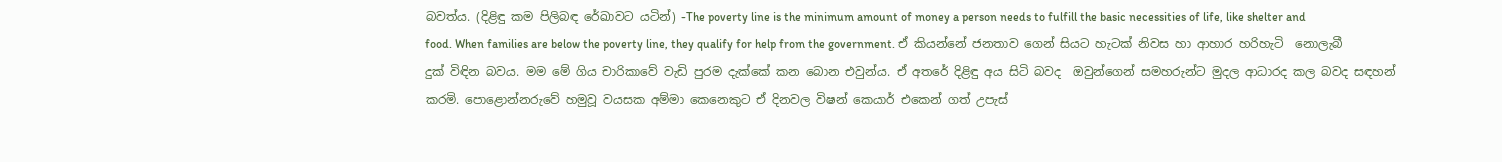බවත්ය. (දිළිඳු කම පිලිබඳ රේඛාවට යටින්) -The poverty line is the minimum amount of money a person needs to fulfill the basic necessities of life, like shelter and food. When families are below the poverty line, they qualify for help from the government. ඒ කියන්නේ ජනතාව ගෙන් සියට හැටක් නිවස හා ආහාර හරිහැටි  නොලැබී දුක් විඳින බවය. මම මේ ගිය චාරිකාවේ වැඩි පුරම දැක්කේ කන බොන එවුන්ය. ඒ අතරේ දිළිඳු අය සිටි බවද  ඔවුන්ගෙන් සමහරුන්ට මුදල ආධාරද කල බවද සඳහන් කරමි. පොළොන්නරුවේ හමුවූ වයසක අම්මා කෙනෙකුට ඒ දිනවල විෂන් කෙයාර් එකෙන් ගත් උපැස්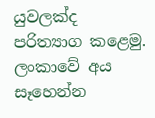යුවලක්ද  පරිත්‍යාග කළෙමු. ලංකාවේ අය  සෑහෙන්න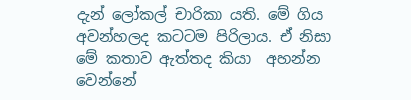දැන් ලෝකල් චාරිකා යති. මේ ගිය අවන්හලද කටටම පිරිලාය. ඒ නිසා  මේ කතාව ඇත්තද කියා  අහන්න වෙන්නේ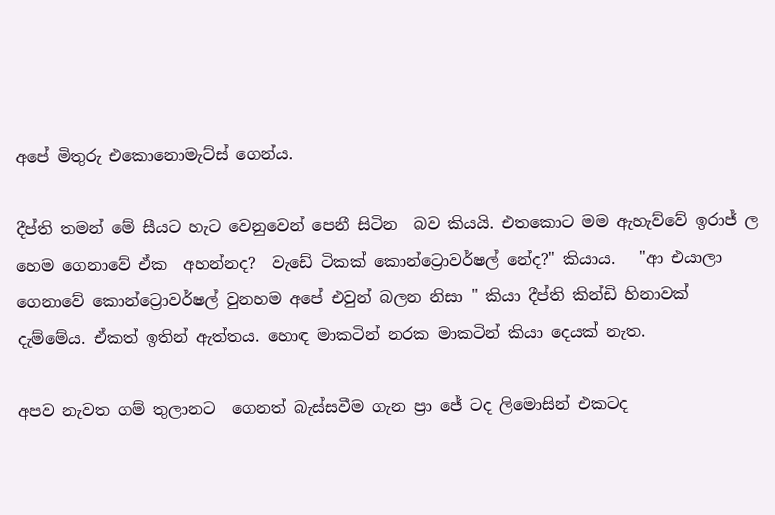අපේ මිතුරු එකොනොමැට්ස් ගෙන්ය.

දීප්ති තමන් මේ සීයට හැට වෙනුවෙන් පෙනී සිටින  බව කියයි. එතකොට මම ඇහැව්වේ ඉරාජ් ල හෙම ගෙනාවේ ඒක  අහන්නද?  වැඩේ ටිකක් කොන්ට්‍රොවර්ෂල් නේද?" කියාය.   "ආ එයාලා ගෙනාවේ කොන්ට්‍රොවර්ෂල් වුනහම අපේ එවුන් බලන නිසා " කියා දීප්ති කින්ඩි හිනාවක් දැම්මේය. ඒකත් ඉතින් ඇත්තය. හොඳ මාකටින් නරක මාකටින් කියා දෙයක් නැත.

අපව නැවත ගම් තුලානට  ගෙනත් බැස්සවීම ගැන ප්‍රා ජේ ටද ලිමොසින් එකටද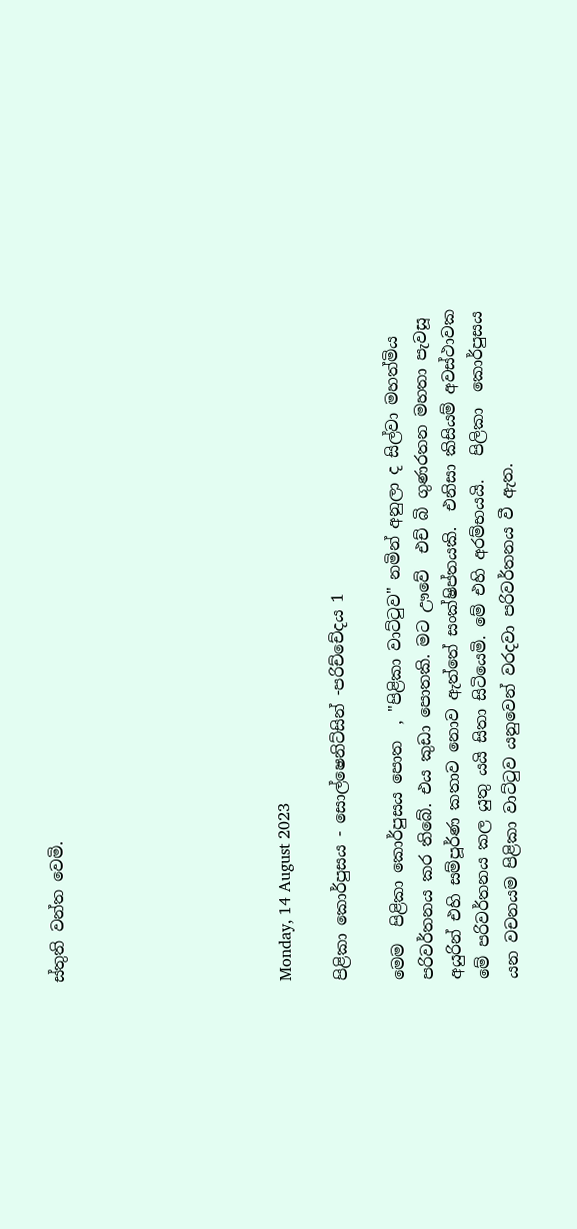ස්තුති වන්ත වෙමි.







Monday, 14 August 2023

පිළිකා කොර්පුසය - සොල්ෂෙනිට්සින් -පරිච්චේදය 1

මෙම  පිළිකා කොර්පුසය පොත  , "පිළිකා වාට්ටුව" නමින් අනුලා ද සිල්වා මහත්මිය පරිවර්තනය කර තිබේ. එය කුඩා පොතකි. මට ඌවේ  එච් බි ගුණරතන මහතා පැවසූ අයුරින් එහි සම්පූර්ණ කතාව නොව ඇත්තේ සංක්ෂිප්තයකි.  එනිසා කිසියම් අවස්ථාවක මේ පරිවර්තනය කල යුතු යයි සිතා සිටියෙමි. මේ එහි අරම්භයයි.   පිලිකා  කොර්පුසය යන වචනයම පිළිකා වාට්ටුව යනුවෙන් වරදවා පරිවර්තනය වී ඇත.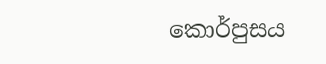කොර්පුසය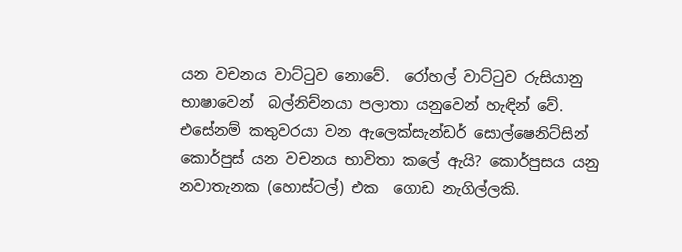යන වචනය වාට්ටුව නොවේ.  රෝහල් වාට්ටුව රුසියානු භාෂාවෙන්  බල්නිච්නයා පලාතා යනුවෙන් හැඳින් වේ.  එසේනම් කතුවරයා වන ඇලෙක්සැන්ඩර් සොල්ෂෙනිට්සින් කොර්පුස් යන වචනය භාවිතා කලේ ඇයි? කොර්පුසය යනු නවාතැනක (හොස්ටල්) එක  ගොඩ නැගිල්ලකි.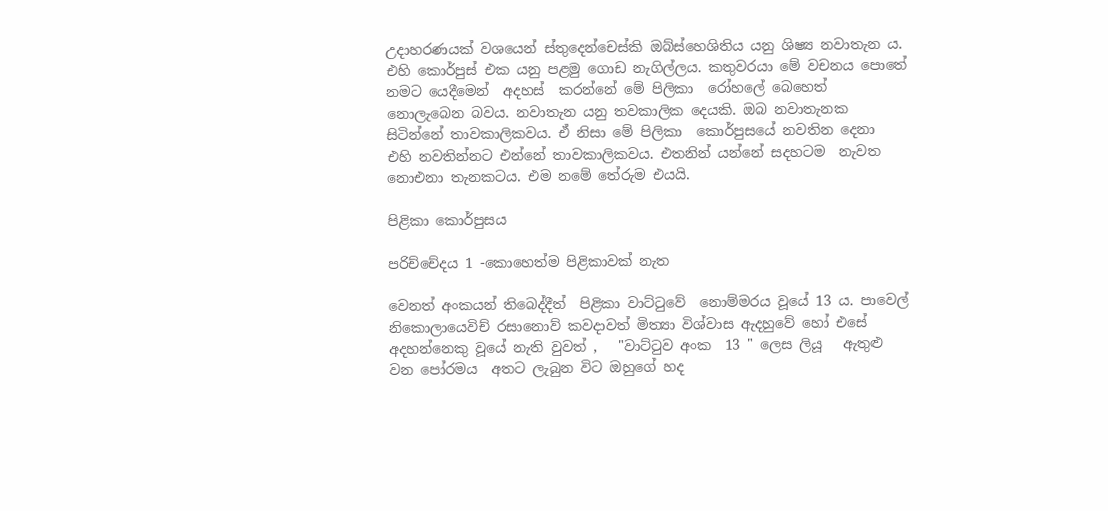උදාහරණයක් වශයෙන් ස්තුදෙන්චෙස්කි ඔබ්ස්හෙශිතිය යනු ශිෂ්‍ය නවාතැන ය. එහි කොර්පුස් එක යනු පළමු ගොඩ නැගිල්ලය. කතුවරයා මේ වචනය පොතේ නමට යෙදීමෙන්  අදහස්  කරන්නේ මේ පිලිකා  රෝහලේ බෙහෙත් නොලැබෙන බවය. නවාතැන යනු තවකාලික දෙයකි. ඔබ නවාතැනක සිටින්නේ තාවකාලිකවය. ඒ නිසා මේ පිලිකා  කොර්පුසයේ නවතින දෙනා  එහි නවතින්නට එන්නේ තාවකාලිකවය. එතනින් යන්නේ සදහටම  නැවත නොඑනා තැනකටය. එම නමේ තේරුම එයයි.

පිළිකා කොර්පුසය

පරිච්චේදය 1 -කොහෙත්ම පිළිකාවක් නැත

වෙනත් අංකයන් තිබෙද්දීත්  පිළිකා වාට්ටුවේ  නොම්මරය වූයේ 13 ය. පාවෙල් නිකොලායෙවිච් රසානොව් කවදාවත් මිත්‍යා විශ්වාස ඇදහුවේ හෝ එසේ අදහන්නෙකු වූයේ නැති වුවත් ,   "වාට්ටුව අංක  13 " ලෙස ලියූ   ඇතුළු වන පෝරමය  අතට ලැබුන විට ඔහුගේ හද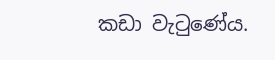කඩා වැටුණේය.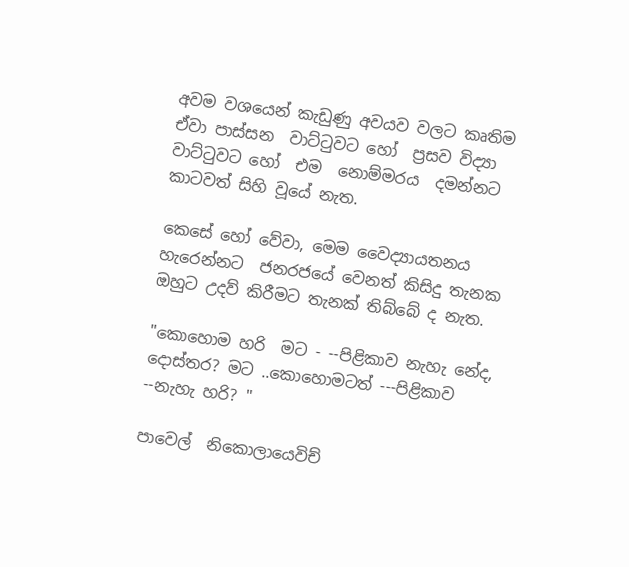අවම වශයෙන් කැඩුණු අවයව වලට කෘතිම ඒවා පාස්සන  වාට්ටුවට හෝ  ප්‍රසව විද්‍යා  වාට්ටුවට හෝ  එම  නොම්මරය  දමන්නට කාටවත් සිහි වූයේ නැත.

කෙසේ හෝ වේවා, මෙම වෛද්‍යායතනය හැරෙන්නට  ජනරජයේ වෙනත් කිසිදු තැනක ඔහුට උදව් කිරීමට තැනක් තිබ්බේ ද නැත.

"කොහොම හරි  මට - --පිළිකාව නැහැ නේද, දොස්තර? මට ..කොහොමටත් ---පිළිකාව --නැහැ හරි? "

පාවෙල්  නිකොලායෙවිච්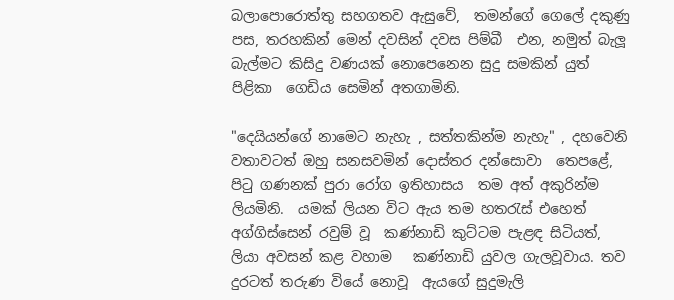බලාපොරොත්තු සහගතව ඇසුවේ,  තමන්ගේ ගෙලේ දකුණු පස, තරහකින් මෙන් දවසින් දවස පිම්බී  එන, නමුත් බැලූ බැල්මට කිසිදු වණයක් නොපෙනෙන සුදු සමකින් යුත් පිළිකා  ගෙඩිය සෙමින් අතගාමිනි.

"දෙයියන්ගේ නාමෙට නැහැ , සත්තකින්ම නැහැ" , දහවෙනි වතාවටත් ඔහු සනසවමින් දොස්තර දන්සොවා  තෙපළේ,  පිටු ගණනක් පුරා රෝග ඉතිහාසය  තම අත් අකුරින්ම ලියමිනි.  යමක් ලියන විට ඇය තම හතරැස් එහෙත් අග්ගිස්සෙන් රවුම් වූ  කණ්නාඩි කුට්ටම පැළඳ සිටියත්, ලියා අවසන් කළ වහාම   කණ්නාඩි යුවල ගැලවූවාය. තව දුරටත් තරුණ වියේ නොවූ  ඇයගේ සුදුමැලි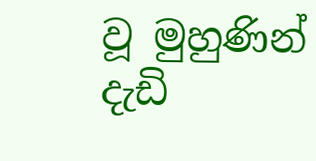වූ මුහුණින් දැඩි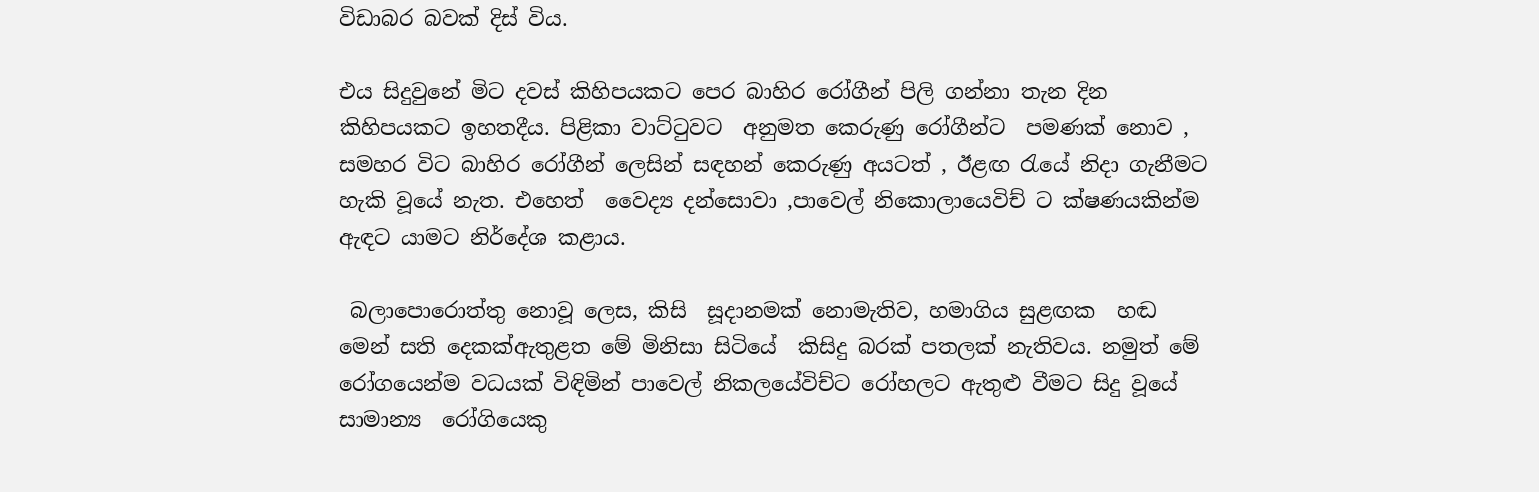විඩාබර බවක් දිස් විය.

එය සිදුවුනේ මිට දවස් කිහිපයකට පෙර බාහිර රෝගීන් පිලි ගන්නා තැන දින කිහිපයකට ඉහතදීය. පිළිකා වාට්ටුවට  අනුමත කෙරුණු රෝගීන්ට  පමණක් නොව , සමහර විට බාහිර රෝගීන් ලෙසින් සඳහන් කෙරුණු අයටත් , ඊළඟ රැයේ නිදා ගැනීමට හැකි වූයේ නැත. එහෙත්  වෛද්‍ය දන්සොවා ,පාවෙල් නිකොලායෙවිච් ට ක්ෂණයකින්ම ඇඳට යාමට නිර්දේශ කළාය.

 බලාපොරොත්තු නොවූ ලෙස, කිසි  සූදානමක් නොමැතිව, හමාගිය සුළඟක  හඬ මෙන් සති දෙකක්ඇතුළත මේ මිනිසා සිටියේ  කිසිදු බරක් පතලක් නැතිවය. නමුත් මේ රෝගයෙන්ම වධයක් විඳිමින් පාවෙල් නිකලයේවිච්ට රෝහලට ඇතුළු වීමට සිදු වූයේ සාමාන්‍ය  රෝගියෙකු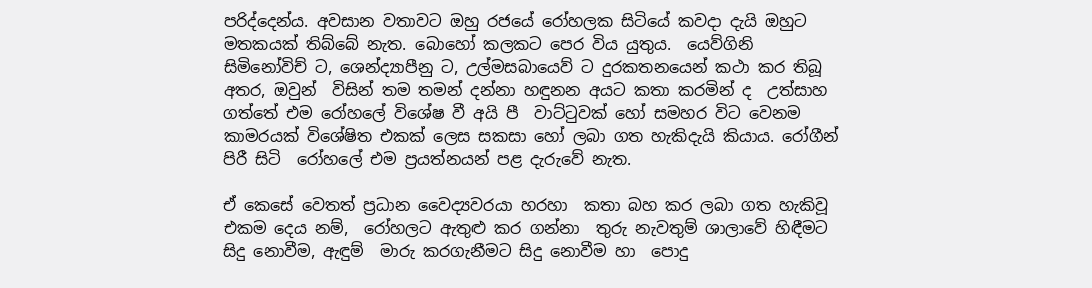පරිද්දෙන්ය. අවසාන වතාවට ඔහු රජයේ රෝහලක සිටියේ කවදා දැයි ඔහුට මතකයක් තිබ්බේ නැත. බොහෝ කලකට පෙර විය යුතුය.  යෙව්ගිනි සිමිනෝවිච් ට, ශෙන්ද්‍යාපීනු ට, උල්මසබායෙව් ට දුරකතනයෙන් කථා කර තිබූ අතර, ඔවුන්  විසින් තම තමන් දන්නා හඳුනන අයට කතා කරමින් ද  උත්සාහ  ගත්තේ එම රෝහලේ විශේෂ වී අයි පී  වාට්ටුවක් හෝ සමහර විට වෙනම කාමරයක් විශේෂිත එකක් ලෙස සකසා හෝ ලබා ගත හැකිදැයි කියාය. රෝගීන් පිරී සිටි  රෝහලේ එම ප්‍රයත්නයන් පළ දැරුවේ නැත.

ඒ කෙසේ වෙතත් ප්‍රධාන වෛද්‍යවරයා හරහා  කතා බහ කර ලබා ගත හැකිවූ එකම දෙය නම්,  රෝහලට ඇතුළු කර ගන්නා  තුරු නැවතුම් ශාලාවේ හිඳීමට  සිදු නොවීම, ඇඳුම්  මාරු කරගැනීමට සිදු නොවීම හා  පොදු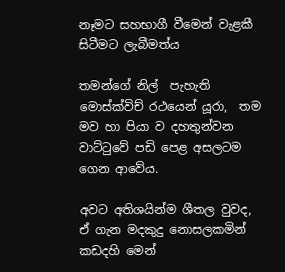නෑමට සහභාගී වීමෙන් වැළකී සිටීමට ලැබීමත්ය

තමන්ගේ නිල්  පැහැති  මොස්ක්විච් රථයෙන් යූරා,  තම මව හා පියා ව දහතුන්වන වාට්ටුවේ පඩි පෙළ අසලටම ගෙන ආවේය.

අවට අතිශයින්ම ශීතල වුවද, ඒ ගැන මදකුදු නොසලකමින්  කඩදහි මෙන්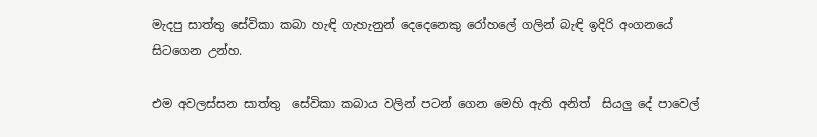මැදපු සාත්තු සේවිකා කබා හැඳි ගැහැනුන් දෙදෙනෙකු රෝහලේ ගලින් බැඳි ඉදිරි අංගනයේ සිටගෙන උන්හ.

එම අවලස්සන සාත්තු  සේවිකා කබාය වලින් පටන් ගෙන මෙහි ඇති අනිත්  සියලු දේ පාවෙල්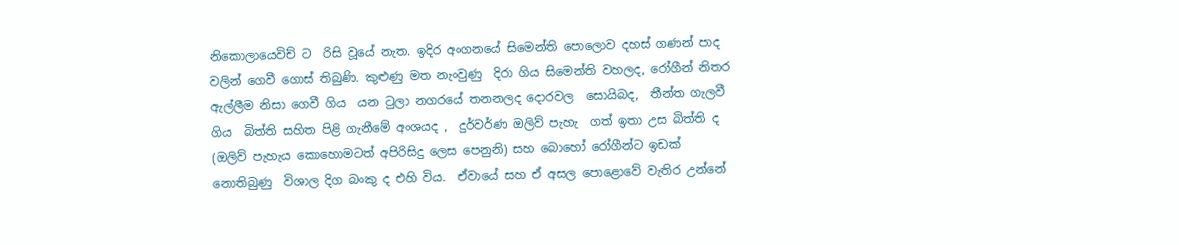නිකොලායෙවිච් ට  රිසි වූයේ නැත. ඉදිර අංගනයේ සිමෙන්ති පොලොව දහස් ගණන් පාද වලින් ගෙවී ගොස් තිබුණි. කුළුණු මත නැංවුණු  දිරා ගිය සිමෙන්ති වහලද, රෝගීන් නිතර ඇල්ලීම නිසා ගෙවී ගිය  යන ටුලා නගරයේ තනනලද දොරවල  සොයිබද,  තීන්ත ගැලවී ගිය  බිත්ති සහිත පිළි ගැනීමේ අංශයද ,  දුර්වර්ණ ඔලිව් පැහැ  ගත් ඉතා උස බිත්ති ද (ඔලිව් පැහැය කොහොමටත් අපිරිසිදු ලෙස පෙනුනි) සහ බොහෝ රෝගීන්ට ඉඩක් නොතිබුණු  විශාල දිග බංකු ද එහි විය.  ඒවායේ සහ ඒ අසල පොළොවේ වැතිර උන්නේ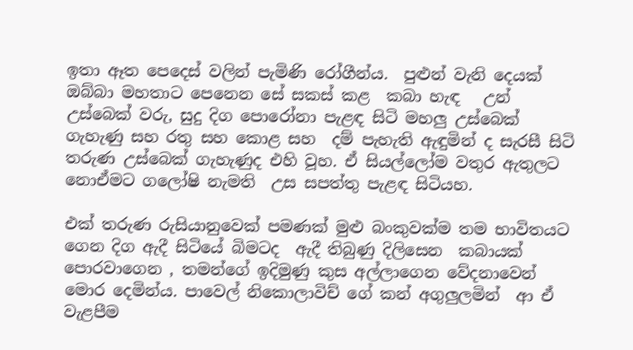ඉතා ඈත පෙදෙස් වලින් පැමිණි රෝගීන්ය.  පුළුන් වැනි දෙයක් ඔබ්බා මහතාට පෙනෙන සේ සකස් කළ  කබා හැඳ   උන්  උස්බෙක් වරු, සුදු දිග පොරෝනා පැළඳ සිටි මහලු උස්බෙක් ගැහැණු සහ රතු සහ කොළ සහ  දම් පැහැති ඇඳුමින් ද සැරසී සිටි තරුණ උස්බෙක් ගැහැණුද එහි වූහ. ඒ සියල්ලෝම වතුර ඇතුලට නොඒමට ගලෝෂි නැමති  උස සපත්තු පැළඳ සිටියහ.

එක් තරුණ රුසියානුවෙක් පමණක් මුළු බංකුවක්ම තම භාවිතයට ගෙන දිග ඇදී සිටියේ බිමටද  ඇදී තිබුණු දිලිසෙන  කබායක් පොරවාගෙන , තමන්ගේ ඉදිමුණු කුස අල්ලාගෙන වේදනාවෙන් මොර දෙමින්ය. පාවෙල් නිකොලාවිච් ගේ කන් අගුලුලමින්  ආ ඒ  වැළපීම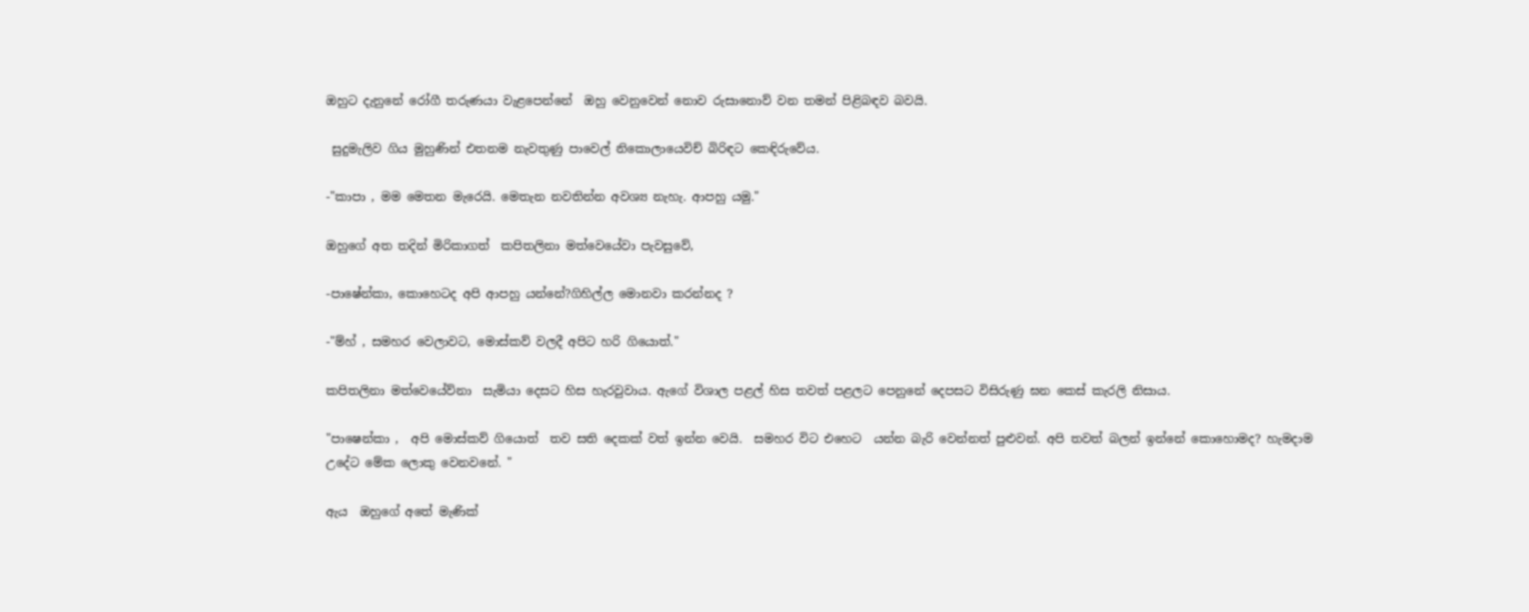ඔහුට දැනුනේ රෝගී තරුණයා වැළපෙන්නේ  ඔහු වෙනුවෙන් නොව රුසානොව් වන තමන් පිළිබඳව බවයි.

 සුදුමැලිව ගිය මුහුණින් එතනම නැවතුණු පාවෙල් නිකොලායෙවිච් බිරිඳට කෙඳිරුවේය.

-"කාපා , මම මෙතන මැරෙයි. මෙතැන නවතින්න අවශ්‍ය නැහැ. ආපහු යමු."

ඔහුගේ අත තදින් මිරිකාගත්  කපිතලිනා මත්වෙයේවා පැවසුවේ,

-පාෂේන්කා, කොහෙටද අපි ආපහු යන්නේ?ගිහිල්ල මොනවා කරන්නද ?

-"ම්හ් , සමහර වෙලාවට, මොස්කව් වලදී අපිට හරි ගියොත්."

කපිතලිනා මත්වෙයේව්නා  සැමියා දෙසට හිස හැරවුවාය. ඇගේ විශාල පළල් හිස තවත් පළලට පෙනුනේ දෙපසට විසිරුණු ඝන කෙස් කැරලි නිසාය.

"පාෂෙන්කා ,  අපි මොස්කව් ගියොත්  තව සති දෙකක් වත් ඉන්න වෙයි.  සමහර විට එහෙට  යන්න බැරි වෙන්නත් පුළුවන්. අපි තවත් බලන් ඉන්නේ කොහොමද? හැමදාම උදේට මේක ලොකු වෙනවනේ. "

ඇය  ඔහුගේ අතේ මැණික්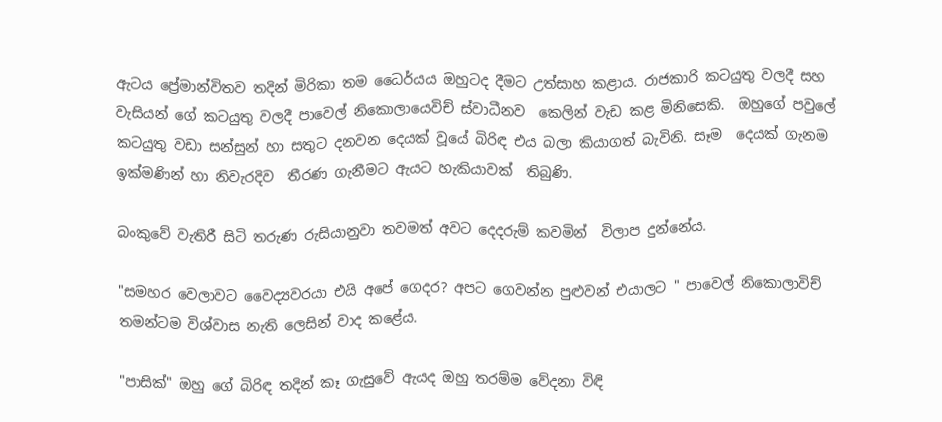ඇටය ප්‍රේමාන්විතව තදින් මිරිකා තම ධෛර්යය ඔහුටද දීමට උත්සාහ කළාය. රාජකාරි කටයුතු වලදී සහ වැසියන් ගේ කටයුතු වලදී පාවෙල් නිකොලායෙවිච් ස්වාධීනව  කෙලින් වැඩ කළ මිනිසෙකි.  ඔහුගේ පවුලේ කටයුතු වඩා සන්සුන් හා සතුට දනවන දෙයක් වූයේ බිරිඳ එය බලා කියාගත් බැවිනි. සෑම  දෙයක් ගැනම  ඉක්මණින් හා නිවැරදිව  තීරණ ගැනීමට ඇයට හැකියාවක්  තිබුණි.

බංකුවේ වැතිරී සිටි තරුණ රුසියානුවා තවමත් අවට දෙදරුම් කවමින්  විලාප දුන්නේය.

"සමහර වෙලාවට වෛද්‍යවරයා එයි අපේ ගෙදර? අපට ගෙවන්න පුළුවන් එයාලට " පාවෙල් නිකොලාවිච් තමන්ටම විශ්වාස නැති ලෙසින් වාද කළේය.

"පාසික්" ඔහු ගේ බිරිඳ තදින් කෑ ගැසුවේ ඇයද ඔහු තරම්ම වේදනා විඳි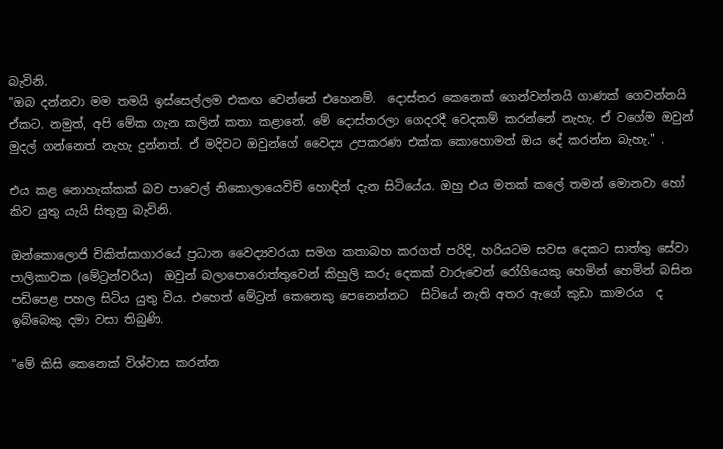බැවිනි.
"ඔබ දන්නවා මම තමයි ඉස්සෙල්ලම එකඟ වෙන්නේ එහෙනම්.  දොස්තර කෙනෙක් ගෙන්වන්නයි ගාණක් ගෙවන්නයි ඒකට. නමුත්, අපි මේක ගැන කලින් කතා කළානේ. මේ දොස්තරලා ගෙදරදී වෙදකම් කරන්නේ නැහැ. ඒ වගේම ඔවුන් මුදල් ගන්නෙත් නැහැ දුන්නත්. ඒ මදිවට ඔවුන්ගේ වෛද්‍ය උපකරණ එක්ක කොහොමත් ඔය දේ කරන්න බැහැ." .

එය කළ නොහැක්කක් බව පාවෙල් නිකොලායෙවිච් හොඳින් දැන සිටියේය. ඔහු එය මතක් කලේ තමන් මොනවා හෝ කිව යුතු යැයි සිතුනු බැවිනි.

ඔන්කොලොජි චිකිත්සාගාරයේ ප්‍රධාන වෛද්‍යවරයා සමග කතාබහ කරගත් පරිදි, හරියටම සවස දෙකට සාත්තු සේවා පාලිකාවක (මේට්‍රන්වරිය)  ඔවුන් බලාපොරොත්තුවෙන් කිහුලි කරු දෙකක් වාරුවෙන් රෝගියෙකු හෙමින් හෙමින් බසින පඩිපෙළ පහල සිටිය යුතු විය. එහෙත් මේට්‍රන් කෙනෙකු පෙනෙන්නට  සිටියේ නැති අතර ඇගේ කුඩා කාමරය  ද ඉබ්බෙකු දමා වසා තිබුණි.

"මේ කිසි කෙනෙක් විශ්වාස කරන්න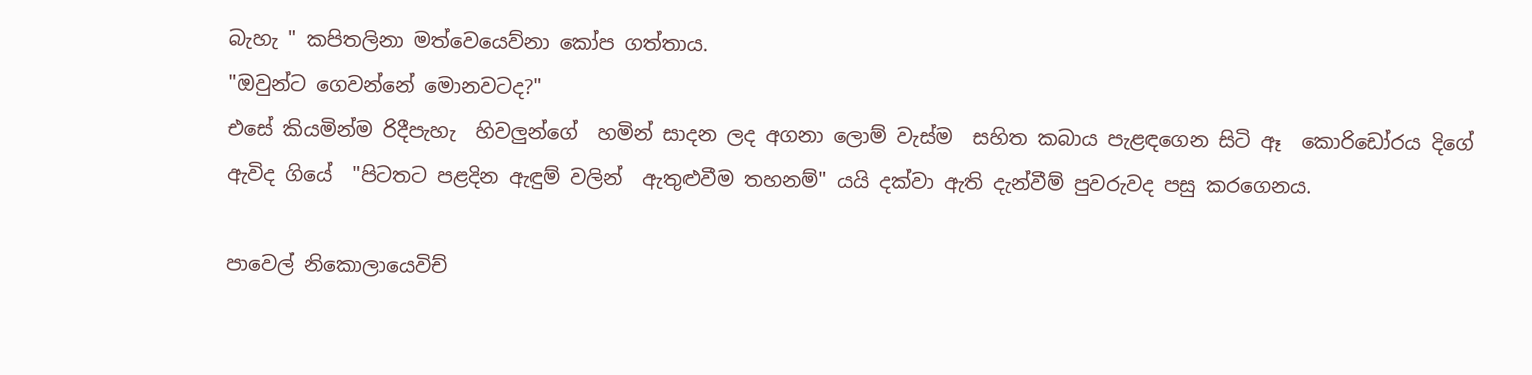බැහැ " කපිතලිනා මත්වෙයෙව්නා කෝප ගත්තාය.
"ඔවුන්ට ගෙවන්නේ මොනවටද?"
එසේ කියමින්ම රිදීපැහැ  හිවලුන්ගේ  හමින් සාදන ලද අගනා ලොම් වැස්ම  සහිත කබාය පැළඳගෙන සිටි ඈ  කොරිඩෝරය දිගේ ඇවිද ගියේ  "පිටතට පළදින ඇඳුම් වලින්  ඇතුළුවීම තහනම්" යයි දක්වා ඇති දැන්වීම් පුවරුවද පසු කරගෙනය.

පාවෙල් නිකොලායෙවිච්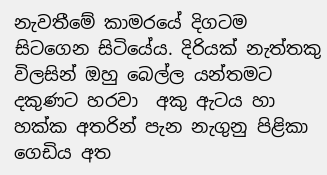නැවතීමේ කාමරයේ දිගටම සිටගෙන සිටියේය. දිරියක් නැත්තකු විලසින් ඔහු බෙල්ල යන්තමට දකුණට හරවා  අකු ඇටය හා හක්ක අතරින් පැන නැගුනු පිළිකා ගෙඩිය අත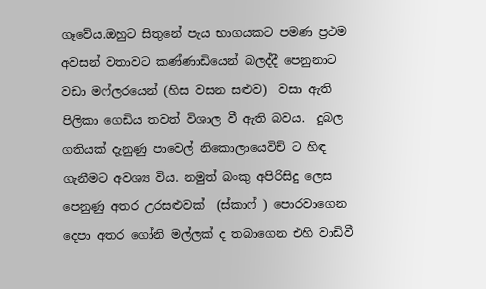ගෑවේය.ඔහුට සිතුනේ පැය භාගයකට පමණ ප්‍රථම අවසන් වතාවට කණ්ණාඩියෙන් බලද්දී පෙනුනාට  වඩා මෆ්ලරයෙන් (හිස වසන සළුව)  වසා ඇති පිලිකා ගෙඩිය තවත් විශාල වී ඇති බවය.  දුබල ගතියක් දැනුණු පාවෙල් නිකොලායෙවිච් ට හිඳ ගැනීමට අවශ්‍ය විය. නමුත් බංකු අපිරිසිදු ලෙස පෙනුණු අතර උරසළුවක්  (ස්කාෆ් ) පොරවාගෙන දෙපා අතර ගෝනි මල්ලක් ද තබාගෙන එහි වාඩිවී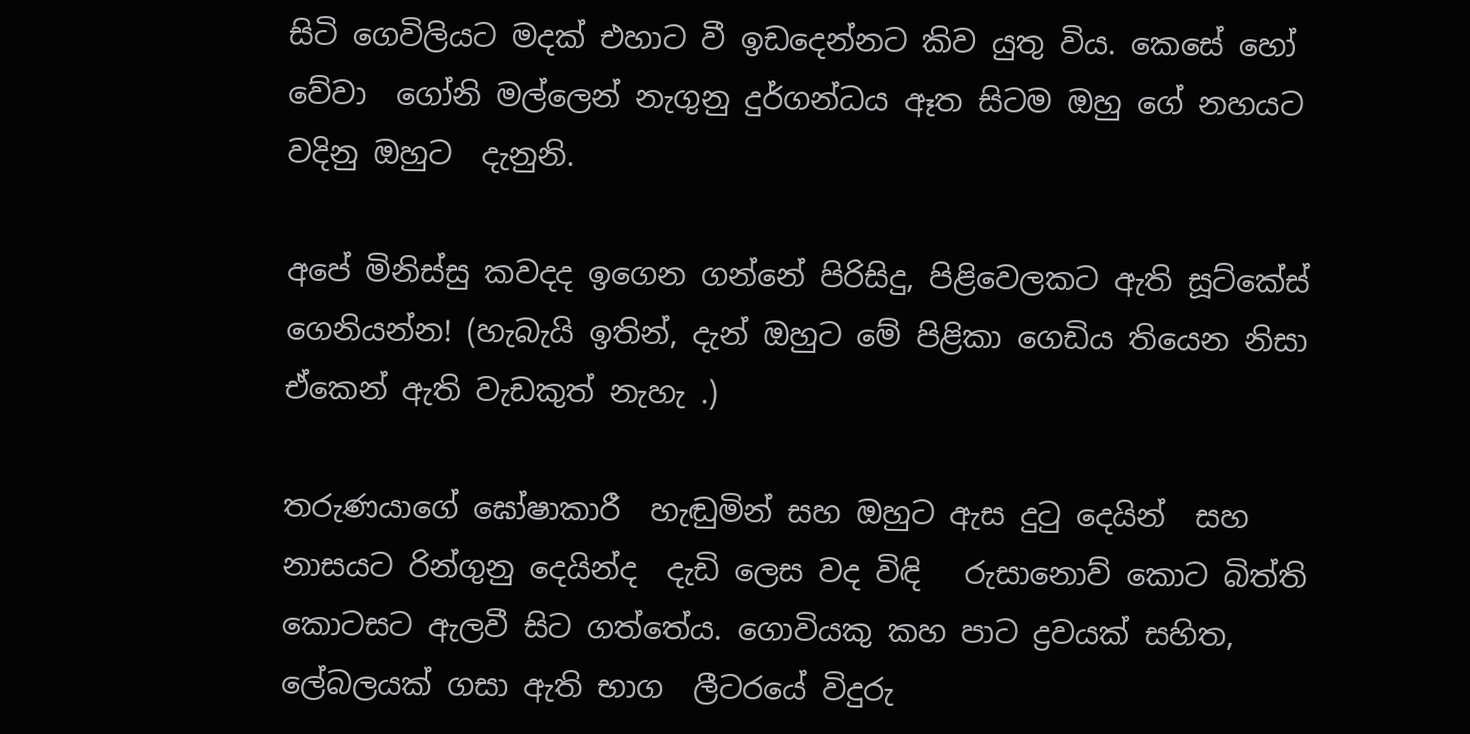සිටි ගෙවිලියට මදක් එහාට වී ඉඩදෙන්නට කිව යුතු විය. කෙසේ හෝ වේවා  ගෝනි මල්ලෙන් නැගුනු දුර්ගන්ධය ඈත සිටම ඔහු ගේ නහයට වදිනු ඔහුට  දැනුනි.

අපේ මිනිස්සු කවදද ඉගෙන ගන්නේ පිරිසිදු, පිළිවෙලකට ඇති සූට්කේස් ගෙනියන්න! (හැබැයි ඉතින්, දැන් ඔහුට මේ පිළිකා ගෙඩිය තියෙන නිසා ඒකෙන් ඇති වැඩකුත් නැහැ .)

තරුණයාගේ ඝෝෂාකාරී  හැඬුමින් සහ ඔහුට ඇස දුටු දෙයින්  සහ නාසයට රින්ගුනු දෙයින්ද  දැඩි ලෙස වද විඳි   රුසානොව් කොට බිත්ති කොටසට ඇලවී සිට ගත්තේය. ගොවියකු කහ පාට ද්‍රවයක් සහිත, ලේබලයක් ගසා ඇති භාග  ලීටරයේ විදුරු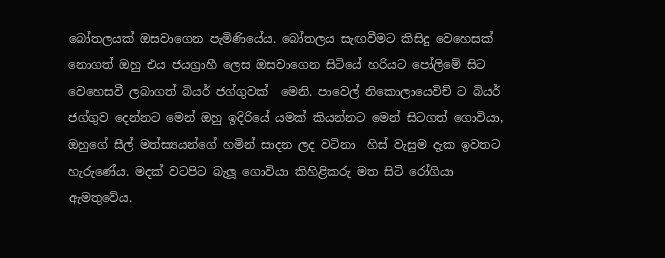බෝතලයක් ඔසවාගෙන පැමිණියේය. බෝතලය සැඟවීමට කිසිදු වෙහෙසක් නොගත් ඔහු එය ජයග්‍රාහී ලෙස ඔසවාගෙන සිටියේ හරියට පෝලිමේ සිට වෙහෙසවී ලබාගත් බියර් ජග්ගුවක්  මෙනි. පාවෙල් නිකොලායෙවිච් ට බියර් ජග්ගුව දෙන්නට මෙන් ඔහු ඉදිරියේ යමක් කියන්නට මෙන් සිටගත් ගොවියා, ඔහුගේ සීල් මත්ස්‍යයන්ගේ හමින් සාදන ලද වටිනා  හිස් වැසුම දැක ඉවතට හැරුණේය. මදක් වටපිට බැලූ ගොවියා කිහිළිකරු මත සිටි රෝගියා ඇමතුවේය.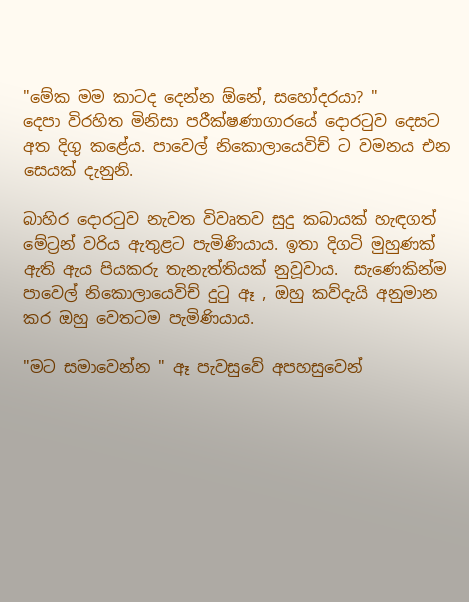"මේක මම කාටද දෙන්න ඕනේ, සහෝදරයා? "
දෙපා විරහිත මිනිසා පරීක්ෂණාගාරයේ දොරටුව දෙසට අත දිගු කළේය. පාවෙල් නිකොලායෙවිච් ට වමනය එන සෙයක් දැනුනි.

බාහිර දොරටුව නැවත විවෘතව සුදු කබායක් හැඳගත් මේට්‍රන් වරිය ඇතුළට පැමිණියාය. ඉතා දිගටි මුහුණක් ඇති ඇය පියකරු තැනැත්තියක් නුවූවාය.  සැණෙකින්ම පාවෙල් නිකොලායෙවිච් දුටු ඈ , ඔහු කව්දැයි අනුමාන කර ඔහු වෙතටම පැමිණියාය.

"මට සමාවෙන්න " ඈ පැවසුවේ අපහසුවෙන්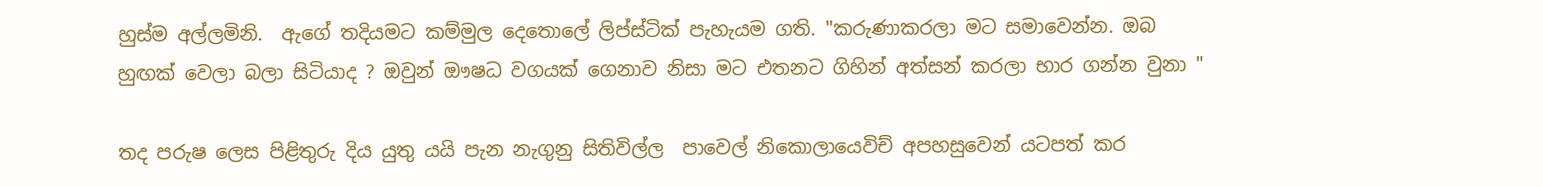හුස්ම අල්ලමිනි.  ඇගේ තදියමට කම්මුල දෙතොලේ ලිප්ස්ටික් පැහැයම ගති. "කරුණාකරලා මට සමාවෙන්න. ඔබ හුඟක් වෙලා බලා සිටියාද ? ඔවුන් ඖෂධ වගයක් ගෙනාව නිසා මට එතනට ගිහින් අත්සන් කරලා භාර ගන්න වුනා "

තද පරුෂ ලෙස පිළිතුරු දිය යුතු යයි පැන නැගුනු සිතිවිල්ල  පාවෙල් නිකොලායෙවිච් අපහසුවෙන් යටපත් කර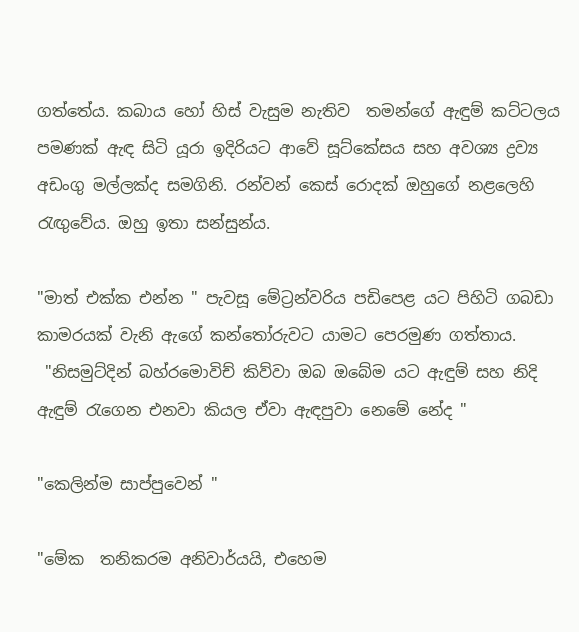ගත්තේය. කබාය හෝ හිස් වැසුම නැතිව  තමන්ගේ ඇඳුම් කට්ටලය පමණක් ඇඳ සිටි යූරා ඉදිරියට ආවේ සූට්කේසය සහ අවශ්‍ය ද්‍රව්‍ය  අඩංගු මල්ලක්ද සමගිනි. රන්වන් කෙස් රොදක් ඔහුගේ නළලෙහි රැඟුවේය. ඔහු ඉතා සන්සුන්ය.

"මාත් එක්ක එන්න " පැවසූ මේට්‍රන්වරිය පඩිපෙළ යට පිහිටි ගබඩා කාමරයක් වැනි ඇගේ කන්තෝරුවට යාමට පෙරමුණ ගත්තාය.
 "නිසමුට්දින් බහ්රමොවිච් කිව්වා ඔබ ඔබේම යට ඇඳුම් සහ නිදි ඇඳුම් රැගෙන එනවා කියල ඒවා ඇඳපුවා නෙමේ නේද "

"කෙලින්ම සාප්පුවෙන් "

"මේක  තනිකරම අනිවාර්යයි, එහෙම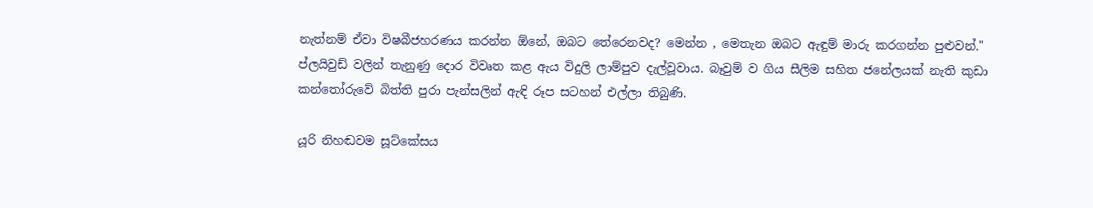නැත්නම් ඒවා විෂබීජහරණය කරන්න ඕනේ, ඔබට තේරෙනවද? මෙන්න , මෙතැන ඔබට ඇඳුම් මාරු කරගන්න පුළුවන්."
ප්ලයිවුඩ් වලින් තැනුණු දොර විවෘත කළ ඇය විදුලි ලාම්පුව දැල්වූවාය. බෑවුම් ව ගිය සීලිම සහිත ජනේලයක් නැති කුඩා කන්තෝරුවේ බිත්ති පුරා පැන්සලින් ඇඳි රූප සටහන් එල්ලා තිබුණි.

යූරි නිහඬවම සූට්කේසය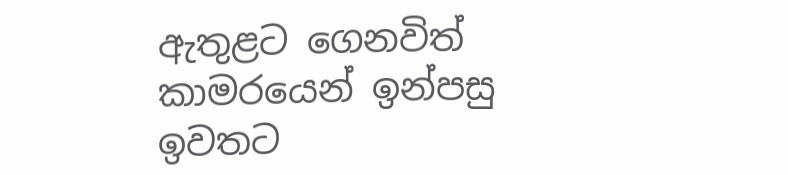ඇතුළට ගෙනවිත් කාමරයෙන් ඉන්පසු ඉවතට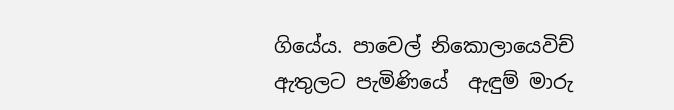ගියේය. පාවෙල් නිකොලායෙවිච් ඇතුලට පැමිණියේ  ඇඳුම් මාරු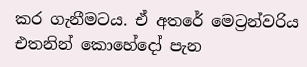කර ගැනීමටය. ඒ අතරේ මෙට්‍රන්වරිය එතනින් කොහේදෝ පැන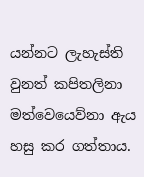යන්නට ලැහැස්ති වුනත් කපිතලිනා මත්වෙයෙව්නා ඇය හසු කර ගත්තාය.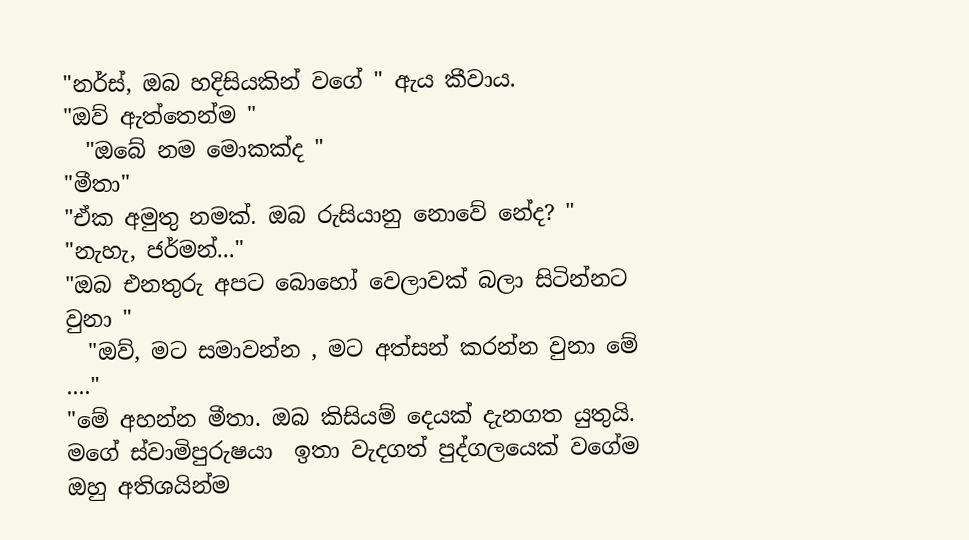"නර්ස්, ඔබ හදිසියකින් වගේ " ඇය කීවාය.
"ඔව් ඇත්තෙන්ම "
  "ඔබේ නම මොකක්ද "
"මීතා"
"ඒක අමුතු නමක්. ඔබ රුසියානු නොවේ නේද? "
"නැහැ, ජර්මන්..."
"ඔබ එනතුරු අපට බොහෝ වෙලාවක් බලා සිටින්නට වුනා "
  "ඔව්, මට සමාවන්න , මට අත්සන් කරන්න වුනා මේ ...."
"මේ අහන්න මීතා. ඔබ කිසියම් දෙයක් දැනගත යුතුයි. මගේ ස්වාමිපුරුෂයා  ඉතා වැදගත් පුද්ගලයෙක් වගේම ඔහු අතිශයින්ම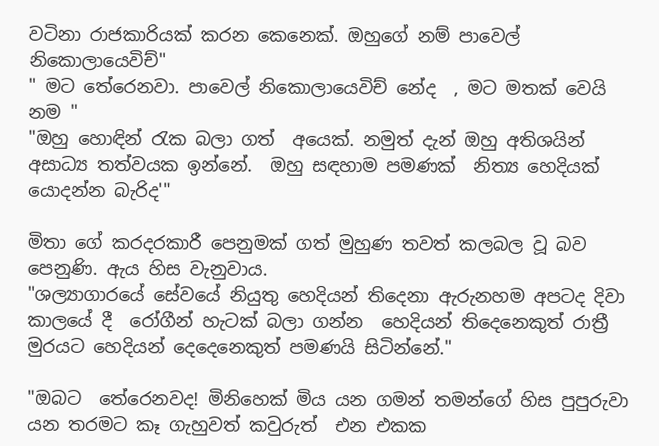වටිනා රාජකාරියක් කරන කෙනෙක්. ඔහුගේ නම් පාවෙල් නිකොලායෙවිච්"
" මට තේරෙනවා. පාවෙල් නිකොලායෙවිච් නේද  , මට මතක් වෙයි නම "
"ඔහු හොඳින් රැක බලා ගත්  අයෙක්. නමුත් දැන් ඔහු අතිශයින් අසාධ්‍ය තත්වයක ඉන්නේ.  ඔහු සඳහාම පමණක්  නිත්‍ය හෙදියක් යොදන්න බැරිද'"

මිතා ගේ කරදරකාරී පෙනුමක් ගත් මුහුණ තවත් කලබල වූ බව පෙනුණි. ඇය හිස වැනුවාය.
"ශල්‍යාගාරයේ සේවයේ නියුතු හෙදියන් තිදෙනා ඇරුනහම අපටද දිවා කාලයේ දී  රෝගීන් හැටක් බලා ගන්න  හෙදියන් තිදෙනෙකුත් රාත්‍රී මුරයට හෙදියන් දෙදෙනෙකුත් පමණයි සිටින්නේ."

"ඔබට  තේරෙනවද! මිනිහෙක් මිය යන ගමන් තමන්ගේ හිස පුපුරුවා යන තරමට කෑ ගැහුවත් කවුරුත්  එන එකක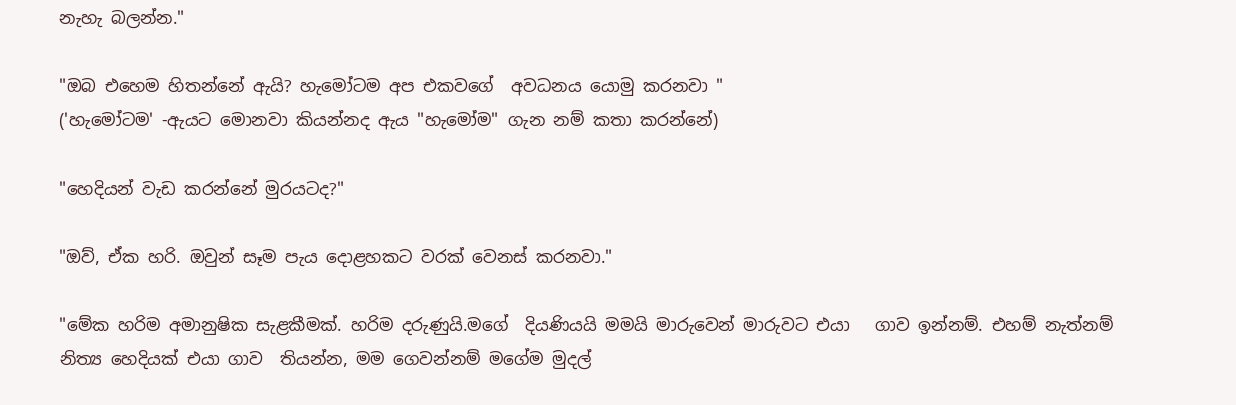නැහැ බලන්න."

"ඔබ එහෙම හිතන්නේ ඇයි? හැමෝටම අප එකවගේ  අවධනය යොමු කරනවා "
('හැමෝටම' -ඇයට මොනවා කියන්නද ඇය "හැමෝම" ගැන නම් කතා කරන්නේ)

"හෙදියන් වැඩ කරන්නේ මුරයටද?"

"ඔව්, ඒක හරි. ඔවුන් සෑම පැය දොළහකට වරක් වෙනස් කරනවා."

"මේක හරිම අමානුෂික සැළකීමක්. හරිම දරුණුයි.මගේ  දියණියයි මමයි මාරුවෙන් මාරුවට එයා   ගාව ඉන්නම්. එහම් නැත්නම් නිත්‍ය හෙදියක් එයා ගාව  තියන්න, මම ගෙවන්නම් මගේම මුදල්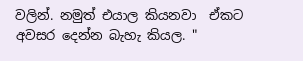වලින්. නමුත් එයාල කියනවා  ඒකට අවසර දෙන්න බැහැ කියල. "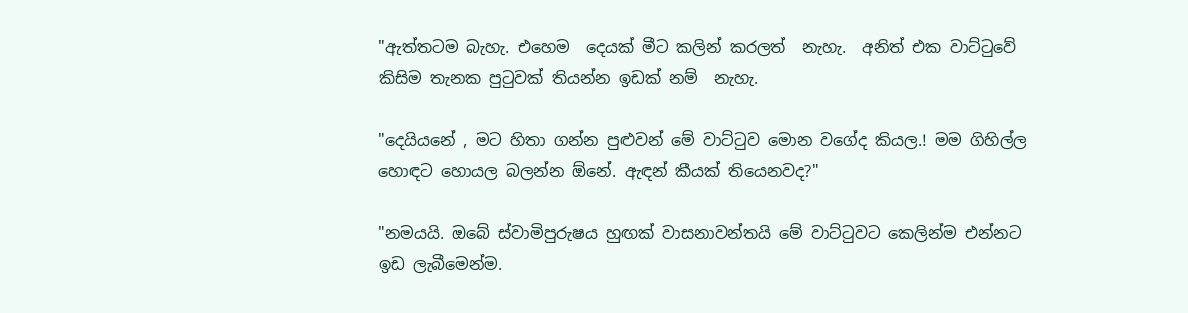"ඇත්තටම බැහැ. එහෙම  දෙයක් මීට කලින් කරලත්  නැහැ.  අනිත් එක වාට්ටුවේ කිසිම තැනක පුටුවක් තියන්න ඉඩක් නම්  නැහැ.

"දෙයියනේ , මට හිතා ගන්න පුළුවන් මේ වාට්ටුව මොන වගේද කියල.! මම ගිහිල්ල හොඳට හොයල බලන්න ඕනේ. ඇඳන් කීයක් තියෙනවද?"

"නමයයි. ඔබේ ස්වාමිපුරුෂය හුඟක් වාසනාවන්තයි මේ වාට්ටුවට කෙලින්ම එන්නට ඉඩ ලැබීමෙන්ම.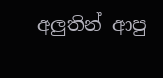අලුතින් ආපු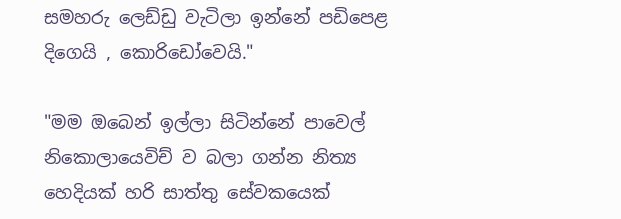සමහරු ලෙඩ්ඩු වැටිලා ඉන්නේ පඩිපෙළ දිගෙයි , කොරිඩෝවෙයි."

"මම ඔබෙන් ඉල්ලා සිටින්නේ පාවෙල් නිකොලායෙවිච් ව බලා ගන්න නිත්‍ය හෙදියක් හරි සාත්තු සේවකයෙක්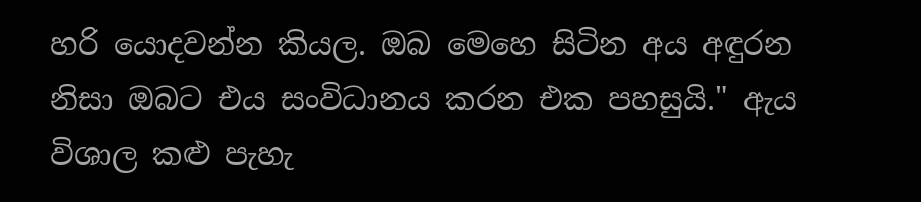හරි යොදවන්න කියල. ඔබ මෙහෙ සිටින අය අඳුරන නිසා ඔබට එය සංවිධානය කරන එක පහසුයි." ඇය විශාල කළු පැහැ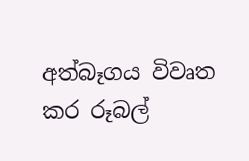අත්බෑගය විවෘත කර රූබල්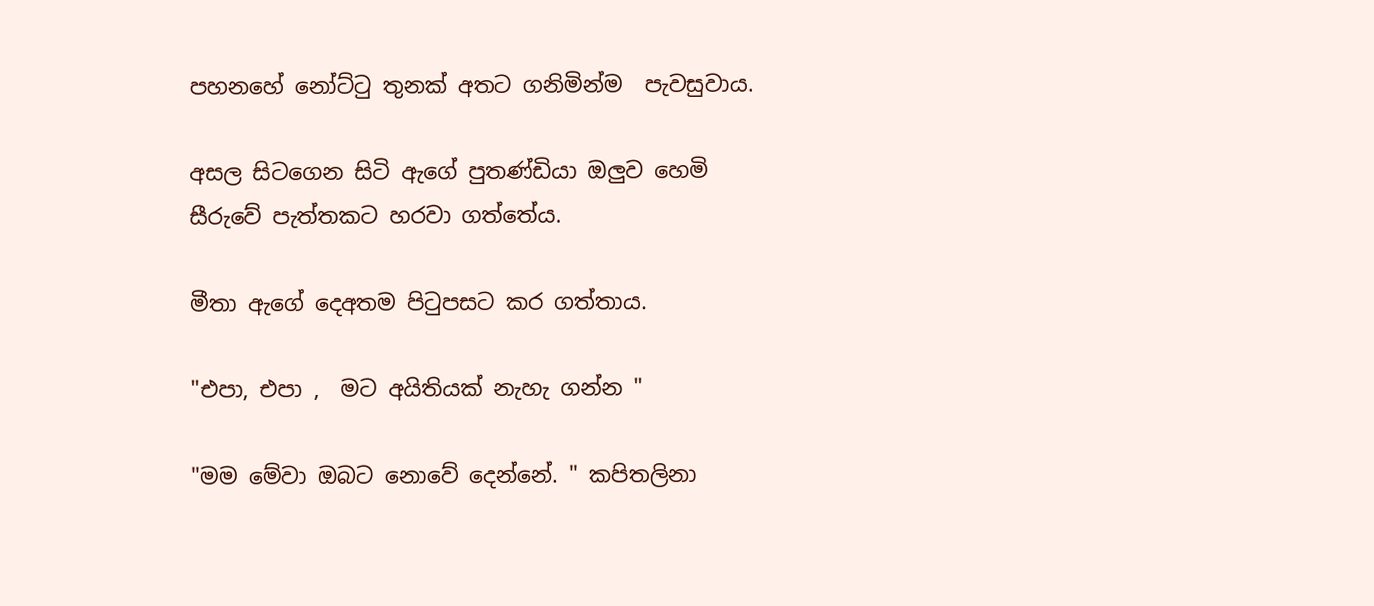පහනහේ නෝට්ටු තුනක් අතට ගනිමින්ම  පැවසුවාය.

අසල සිටගෙන සිටි ඇගේ පුතණ්ඩියා ඔලුව හෙමි සීරුවේ පැත්තකට හරවා ගත්තේය.

මීතා ඇගේ දෙඅතම පිටුපසට කර ගත්තාය.

"එපා, එපා ,  මට අයිතියක් නැහැ ගන්න "

"මම මේවා ඔබට නොවේ දෙන්නේ. " කපිතලිනා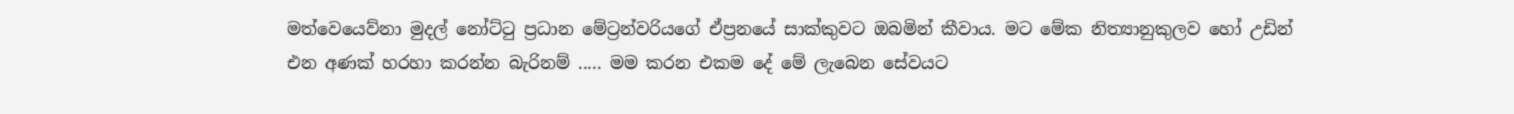මත්වෙයෙව්නා මුදල් නෝට්ටු ප්‍රධාන මේට්‍රන්වරියගේ ඒප්‍රනයේ සාක්කුවට ඔබමින් කීවාය. මට මේක නිත්‍යානුකුලව හෝ උඩින් එන අණක් හරහා කරන්න බැරිනම් ..... මම කරන එකම දේ මේ ලැබෙන සේවයට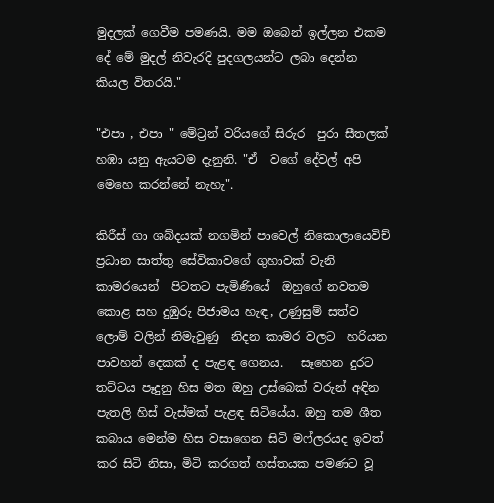මුදලක් ගෙවීම පමණයි. මම ඔබෙන් ඉල්ලන එකම දේ මේ මුදල් නිවැරදි පුදගලයන්ට ලබා දෙන්න කියල විතරයි."

"එපා , එපා " මේට්‍රන් වරියගේ සිරුර  පුරා සීතලක් හඹා යනු ඇයටම දැනුනි. "ඒ  වගේ දේවල් අපි මෙහෙ කරන්නේ නැහැ".

කිරීස් ගා ශබ්දයක් නගමින් පාවෙල් නිකොලායෙවිච් ප්‍රධාන සාත්තු සේවිකාවගේ ගුහාවක් වැනි  කාමරයෙන්  පිටතට පැමිණියේ  ඔහුගේ නවතම  කොළ සහ දුඹුරු පිජාමය හැඳ, උණුසුම් සත්ව ලොම් වලින් නිමැවුණු  නිදන කාමර වලට  හරියන පාවහන් දෙකක් ද පැළඳ ගෙනය.   සෑහෙන දුරට තට්ටය පෑදුනු හිස මත ඔහු උස්බෙක් වරුන් අඳින පැතලි හිස් වැස්මක් පැළඳ සිටියේය. ඔහු තම ශීත කබාය මෙන්ම හිස වසාගෙන සිටි මෆ්ලරයද ඉවත් කර සිටි නිසා, මිටි කරගත් හස්තයක පමණට වූ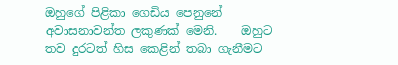ඔහුගේ පිළිකා ගෙඩිය පෙනුනේ අවාසනාවන්ත ලකුණක් මෙනි.    ඔහුට තව දුරටත් හිස කෙළින් තබා ගැනීමට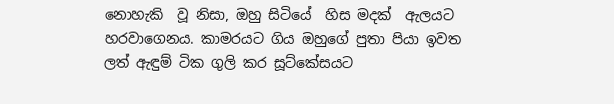නොහැකි  වූ නිසා, ඔහු සිටියේ  හිස මදක්  ඇලයට හරවාගෙනය. කාමරයට ගිය ඔහුගේ පුතා පියා ඉවත ලත් ඇඳුම් ටික ගුලි කර සූට්කේසයට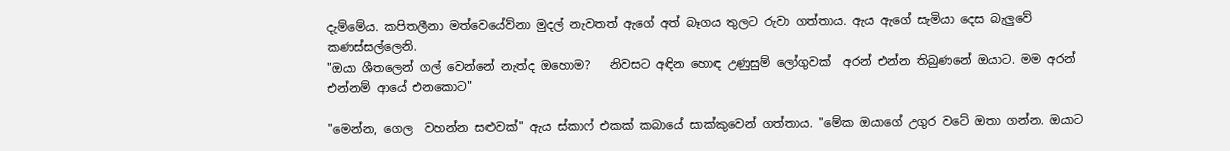දැම්මේය. කපිතලීනා මත්වෙයේව්නා මුදල් නැවතත් ඇගේ අත් බෑගය තුලට රුවා ගත්තාය. ඇය ඇගේ සැමියා දෙස බැලුවේ කණස්සල්ලෙනි.
"ඔයා ශීතලෙන් ගල් වෙන්නේ නැත්ද ඔහොම?   නිවසට අඳින හොඳ උණුසුම් ලෝගුවක්  අරන් එන්න තිබුණනේ ඔයාට. මම අරන් එන්නම් ආයේ එනකොට"

"මෙන්න, ගෙල  වහන්න සළුවක්" ඇය ස්කාෆ් එකක් කබායේ සාක්කුවෙන් ගත්තාය. "මේක ඔයාගේ උගුර වටේ ඔතා ගන්න. ඔයාට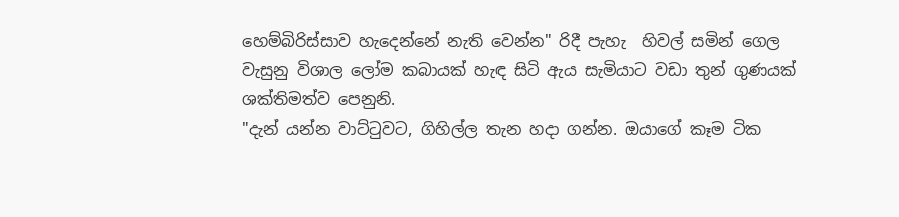හෙම්බිරිස්සාව හැදෙන්නේ නැති වෙන්න" රිදී පැහැ  හිවල් සමින් ගෙල වැසුනු විශාල ලෝම කබායක් හැඳ සිටි ඇය සැමියාට වඩා තුන් ගුණයක් ශක්තිමත්ව පෙනුනි.
"දැන් යන්න වාට්ටුවට, ගිහිල්ල තැන හදා ගන්න. ඔයාගේ කෑම ටික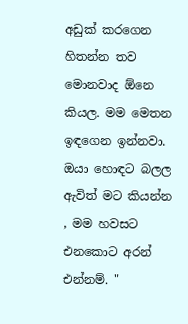අඩුක් කරගෙන හිතන්න තව මොනවාද ඕනෙ කියල. මම මෙතන ඉඳගෙන ඉන්නවා. ඔයා හොඳට බලල ඇවිත් මට කියන්න , මම හවසට එනකොට අරන් එන්නම්. "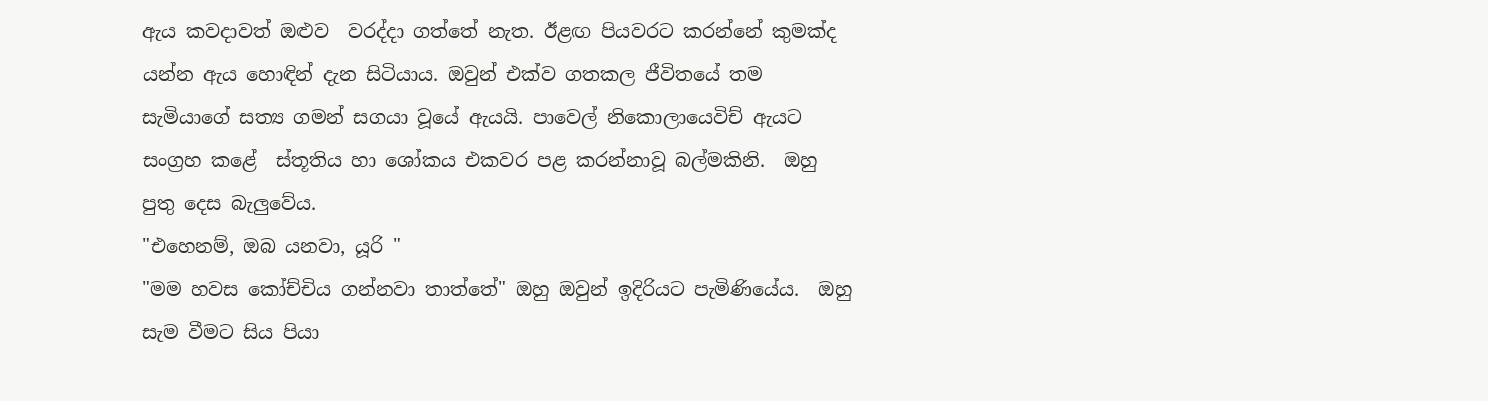ඇය කවදාවත් ඔළුව  වරද්දා ගත්තේ නැත. ඊළඟ පියවරට කරන්නේ කුමක්ද යන්න ඇය හොඳින් දැන සිටියාය. ඔවුන් එක්ව ගතකල ජීවිතයේ තම සැමියාගේ සත්‍ය ගමන් සගයා වූයේ ඇයයි. පාවෙල් නිකොලායෙවිච් ඇයට සංග්‍රහ කළේ  ස්තූතිය හා ශෝකය එකවර පළ කරන්නාවූ බල්මකිනි.  ඔහු පුතු දෙස බැලුවේය.
"එහෙනම්, ඔබ යනවා, යූරි "
"මම හවස කෝච්චිය ගන්නවා තාත්තේ" ඔහු ඔවුන් ඉදිරියට පැමිණියේය.  ඔහු සැම වීමට සිය පියා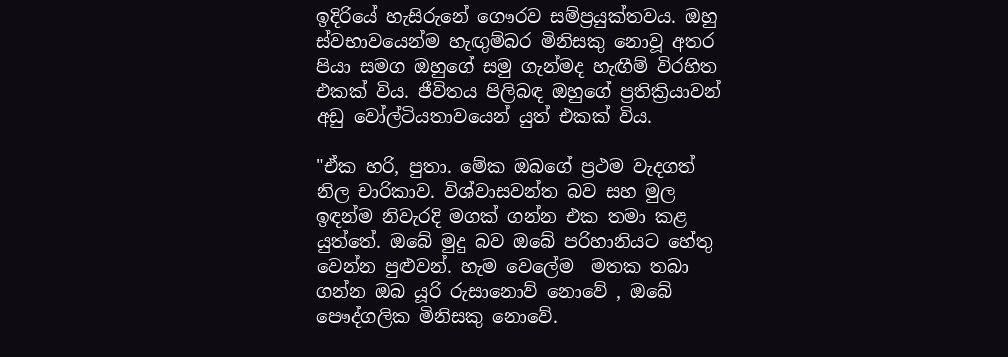ඉදිරියේ හැසිරුනේ ගෞරව සම්ප්‍රයුක්තවය. ඔහු ස්වභාවයෙන්ම හැඟුම්බර මිනිසකු නොවූ අතර පියා සමග ඔහුගේ සමු ගැන්මද හැඟීම් විරහිත එකක් විය. ජීවිතය පිලිබඳ ඔහුගේ ප්‍රතික්‍රියාවන් අඩු වෝල්ටියතාවයෙන් යුත් එකක් විය.

"ඒක හරි, පුතා. මේක ඔබගේ ප්‍රථම වැදගත් නිල චාරිකාව. විශ්වාසවන්ත බව සහ මුල ඉඳන්ම නිවැරදි මගක් ගන්න එක තමා කළ යුත්තේ. ඔබේ මුදු බව ඔබේ පරිහානියට හේතු වෙන්න පුළුවන්. හැම වෙලේම  මතක තබා ගන්න ඔබ යූරි රුසානොව් නොවේ , ඔබේ පෞද්ගලික මිනිසකු නොවේ.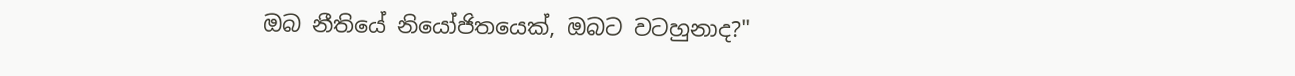ඔබ නීතියේ නියෝජිතයෙක්, ඔබට වටහුනාද?"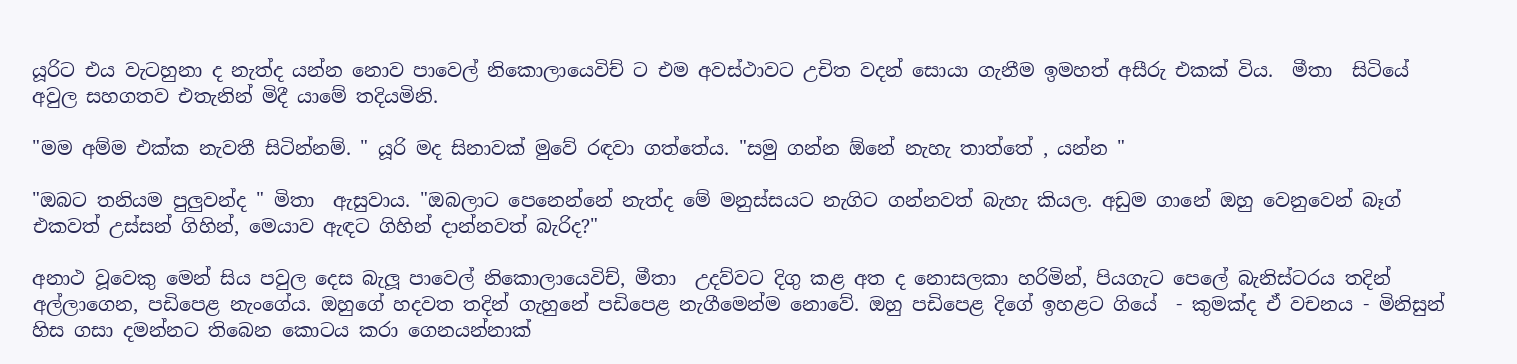යූරිට එය වැටහුනා ද නැත්ද යන්න නොව පාවෙල් නිකොලායෙවිච් ට එම අවස්ථාවට උචිත වදන් සොයා ගැනීම ඉමහත් අසීරු එකක් විය.  මීතා  සිටියේ අවුල සහගතව එතැනින් මිදී යාමේ තදියමිනි.

"මම අම්ම එක්ක නැවතී සිටින්නම්. " යූරි මද සිනාවක් මුවේ රඳවා ගත්තේය. "සමු ගන්න ඕනේ නැහැ තාත්තේ , යන්න "

"ඔබට තනියම පුලුවන්ද " මිතා  ඇසුවාය. "ඔබලාට පෙනෙන්නේ නැත්ද මේ මනුස්සයට නැගිට ගන්නවත් බැහැ කියල. අඩුම ගානේ ඔහු වෙනුවෙන් බෑග් එකවත් උස්සන් ගිහින්, මෙයාව ඇඳට ගිහින් දාන්නවත් බැරිද?"

අනාථ වූවෙකු මෙන් සිය පවුල දෙස බැලූ පාවෙල් නිකොලායෙවිච්, මීතා  උදව්වට දිගු කළ අත ද නොසලකා හරිමින්, පියගැට පෙලේ බැනිස්ටරය තදින් අල්ලාගෙන, පඩිපෙළ නැංගේය. ඔහුගේ හදවත තදින් ගැහුනේ පඩිපෙළ නැගීමෙන්ම නොවේ. ඔහු පඩිපෙළ දිගේ ඉහළට ගියේ  - කුමක්ද ඒ වචනය - මිනිසුන් හිස ගසා දමන්නට තිබෙන කොටය කරා ගෙනයන්නාක්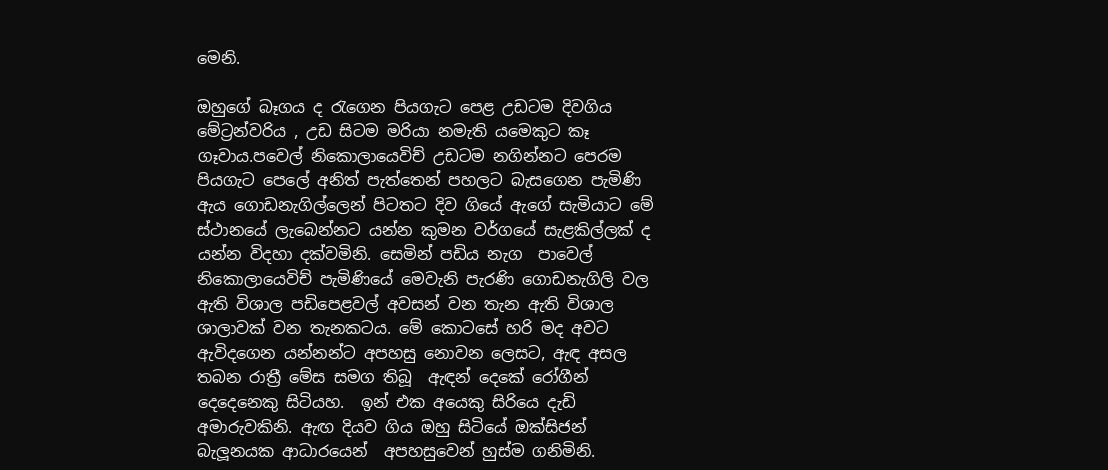මෙනි.

ඔහුගේ බෑගය ද රැගෙන පියගැට පෙළ උඩටම දිවගිය මේට්‍රන්වරිය , උඩ සිටම මරියා නමැති යමෙකුට කෑ ගෑවාය.පවෙල් නිකොලායෙවිච් උඩටම නගින්නට පෙරම පියගැට පෙලේ අනිත් පැත්තෙන් පහලට බැසගෙන පැමිණි ඇය ගොඩනැගිල්ලෙන් පිටතට දිව ගියේ ඇගේ සැමියාට මේ ස්ථානයේ ලැබෙන්නට යන්න කුමන වර්ගයේ සැළකිල්ලක් ද යන්න විදහා දක්වමිනි. සෙමින් පඩිය නැග  පාවෙල් නිකොලායෙවිච් පැමිණියේ මෙවැනි පැරණි ගොඩනැගිලි වල ඇති විශාල පඩිපෙළවල් අවසන් වන තැන ඇති විශාල ශාලාවක් වන තැනකටය. මේ කොටසේ හරි මද අවට ඇවිදගෙන යන්නන්ට අපහසු නොවන ලෙසට, ඇඳ අසල තබන රාත්‍රී මේස සමග තිබූ  ඇඳන් දෙකේ රෝගීන් දෙදෙනෙකු සිටියහ.  ඉන් එක අයෙකු සිරියෙ දැඩි අමාරුවකිනි. ඇඟ දියව ගිය ඔහු සිටියේ ඔක්සිජන් බැලූනයක ආධාරයෙන්  අපහසුවෙන් හුස්ම ගනිමිනි.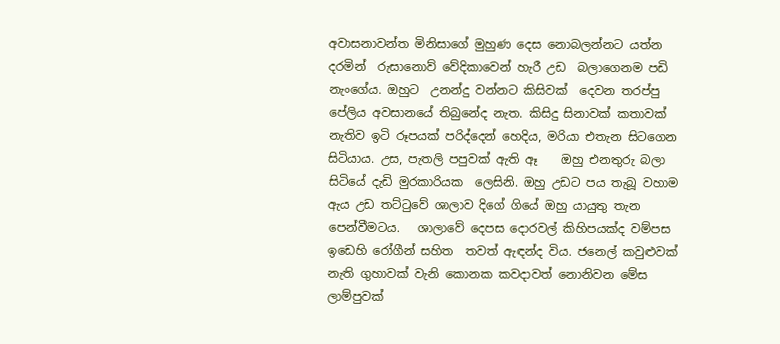අවාසනාවන්ත මිනිසාගේ මුහුණ දෙස නොබලන්නට යත්න දරමින්  රුසානොව් වේදිකාවෙන් හැරී උඩ  බලාගෙනම පඩි නැංගේය. ඔහුට  උනන්දු වන්නට කිසිවක්  දෙවන තරප්පු පේලිය අවසානයේ තිබුනේද නැත. කිසිදු සිනාවක් කතාවක් නැතිව ඉටි රූපයක් පරිද්දෙන් හෙදිය, මරියා එතැන සිටගෙන සිටියාය. උස, පැතලි පපුවක් ඇති ඈ    ඔහු එනතුරු බලා සිටියේ දැඩි මුරකාරියක  ලෙසිනි. ඔහු උඩට පය තැබූ වහාම ඇය උඩ තට්ටුවේ ශාලාව දිගේ ගියේ ඔහු යායුතු තැන පෙන්වීමටය.   ශාලාවේ දෙපස දොරවල් කිහිපයක්ද වම්පස ඉඩෙහි රෝගීන් සහිත  තවත් ඇඳන්ද විය. ජනෙල් කවුළුවක් නැති ගුහාවක් වැනි කොනක කවදාවත් නොනිවන මේස ලාම්පුවක්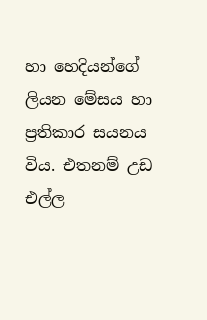හා හෙදියන්ගේ ලියන මේසය හා ප්‍රතිකාර සයනය විය. එතනම් උඩ එල්ල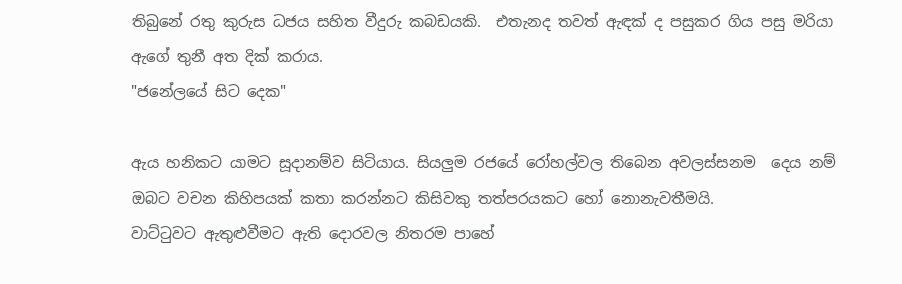තිබුනේ රතු කුරුස ධජය සහිත වීදුරු කබඩයකි.  එතැනද තවත් ඇඳක් ද පසුකර ගිය පසු මරියා ඇගේ තුනී අත දික් කරාය.
"ජනේලයේ සිට දෙක"

ඇය හනිකට යාමට සූදානම්ව සිටියාය. සියලුම රජයේ රෝහල්වල තිබෙන අවලස්සනම  දෙය නම් ඔබට වචන කිහිපයක් කතා කරන්නට කිසිවකු තත්පරයකට හෝ නොනැවතීමයි.
වාට්ටුවට ඇතුළුවීමට ඇති දොරවල නිතරම පාහේ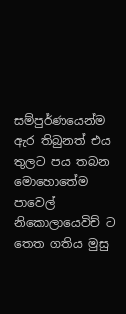සම්පුර්ණයෙන්ම ඇර තිබුනත් එය තුලට පය තබන මොහොතේම පාවෙල් නිකොලායෙවිච් ට තෙත ගතිය මුසු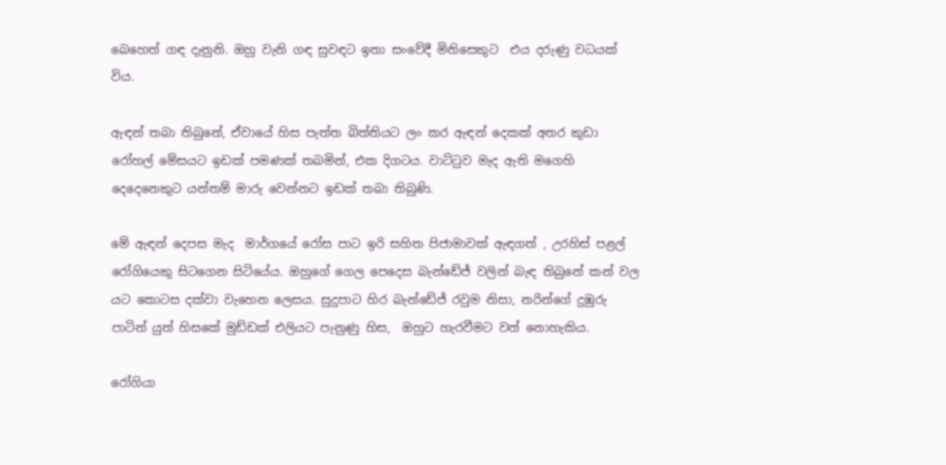බෙහෙත් ගඳ දැනුනි. ඔහු වැනි ගඳ සුවඳට ඉතා සංවේදී මිනිසෙකුට  එය දරුණු වධයක් විය.

ඇඳන් තබා තිබුනේ, ඒවායේ හිස පැත්ත බිත්තියට ලං කර ඇඳන් දෙකක් අතර කුඩා රෝහල් මේසයට ඉඩක් පමණක් තබමින්, එක දිගටය. වාට්ටුව මැද ඇති මගෙහි දෙදෙනෙකුට යන්තම් මාරු වෙන්නට ඉඩක් තබා තිබුණි.

මේ ඇඳන් දෙපස මැද  මාර්ගයේ රෝස පාට ඉරි සහිත පිජාමාවක් ඇඳගත් , උරහිස් පළල් රෝගියෙකු සිටගෙන සිටියේය. ඔහුගේ ගෙල පෙදෙස බැන්ඩේජ් වලින් බැඳ තිබුනේ කන් වල යට කොටස දක්වා වැහෙන ලෙසය. සුදුපාට හිර බැන්ඩේජ් රවුම නිසා, නරින්ගේ දුඹුරු පාටින් යුත් හිසකේ මුඩ්ඩක් එලියට පැනුණු හිස,  ඔහුට හැරවීමට වත් නොහැකිය.

රෝගියා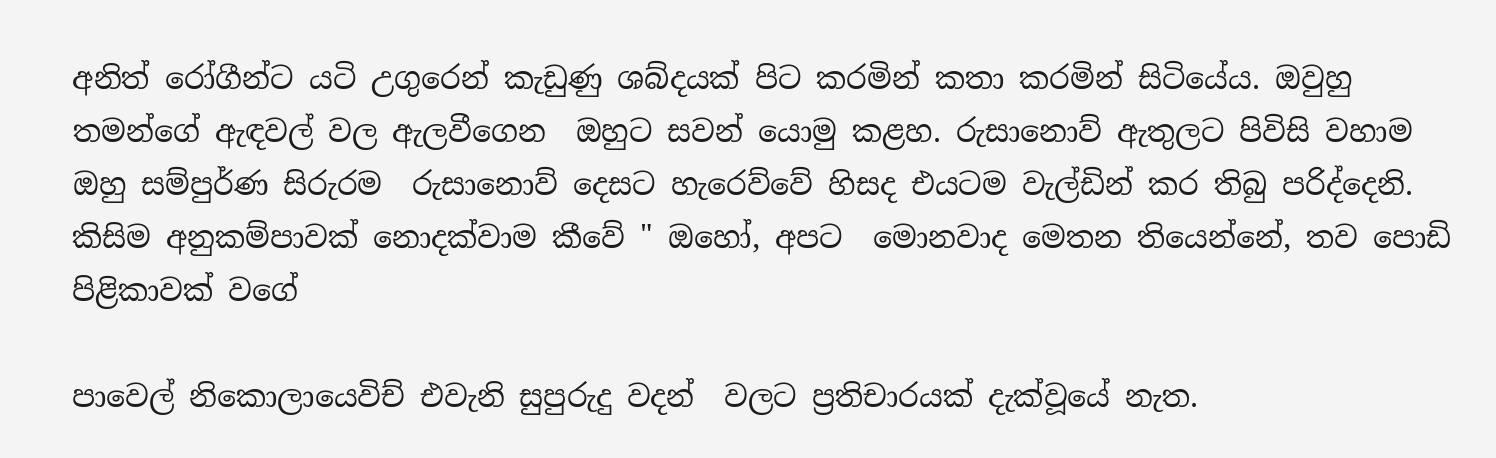අනිත් රෝගීන්ට යටි උගුරෙන් කැඩුණු ශබ්දයක් පිට කරමින් කතා කරමින් සිටියේය. ඔවුහු තමන්ගේ ඇඳවල් වල ඇලවීගෙන  ඔහුට සවන් යොමු කළහ. රුසානොව් ඇතුලට පිවිසි වහාම ඔහු සම්පුර්ණ සිරුරම  රුසානොව් දෙසට හැරෙව්වේ හිසද එයටම වැල්ඩින් කර තිබු පරිද්දෙනි. කිසිම අනුකම්පාවක් නොදක්වාම කීවේ " ඔහෝ, අපට  මොනවාද මෙතන තියෙන්නේ, තව පොඩි පිළිකාවක් වගේ

පාවෙල් නිකොලායෙවිච් එවැනි සුපුරුදු වදන්  වලට ප්‍රතිචාරයක් දැක්වූයේ නැත.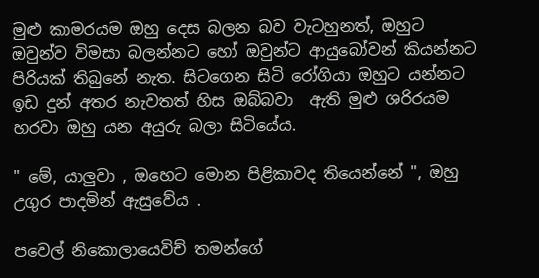මුළු කාමරයම ඔහු දෙස බලන බව වැටහුනත්, ඔහුට ඔවුන්ව විමසා බලන්නට හෝ ඔවුන්ට ආයුබෝවන් කියන්නට පිරියක් තිබුනේ නැත. සිටගෙන සිටි රෝගියා ඔහුට යන්නට ඉඩ දුන් අතර නැවතත් හිස ඔබ්බවා  ඇති මුළු ශරිරයම හරවා ඔහු යන අයුරු බලා සිටියේය.

" මේ, යාලුවා , ඔහෙට මොන පිළිකාවද තියෙන්නේ ", ඔහු උගුර පාදමින් ඇසුවේය .

පවෙල් නිකොලායෙවිච් තමන්ගේ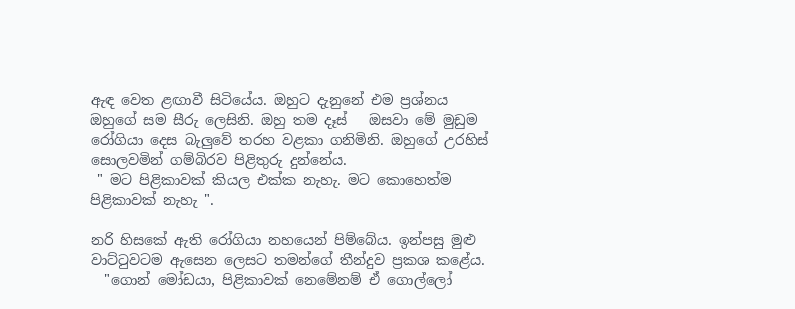ඇඳ වෙත ළඟාවී සිටියේය. ඔහුට දැනුනේ එම ප්‍රශ්නය ඔහුගේ සම සීරු ලෙසිනි. ඔහු තම දෑස්   ඔසවා මේ මුඩුම රෝගියා දෙස බැලුවේ තරහ වළකා ගනිමිනි. ඔහුගේ උරහිස් සොලවමින් ගම්බිරව පිළිතුරු දුන්නේය.
 " මට පිළිකාවක් කියල එක්ක නැහැ. මට කොහෙත්ම පිළිකාවක් නැහැ ".

නරි හිසකේ ඇති රෝගියා නහයෙන් පිම්බේය. ඉන්පසු මුළු වාට්ටුවටම ඇසෙන ලෙසට තමන්ගේ තීන්දුව ප්‍රකශ කළේය.
  "ගොන් මෝඩයා, පිළිකාවක් නෙමේනම් ඒ ගොල්ලෝ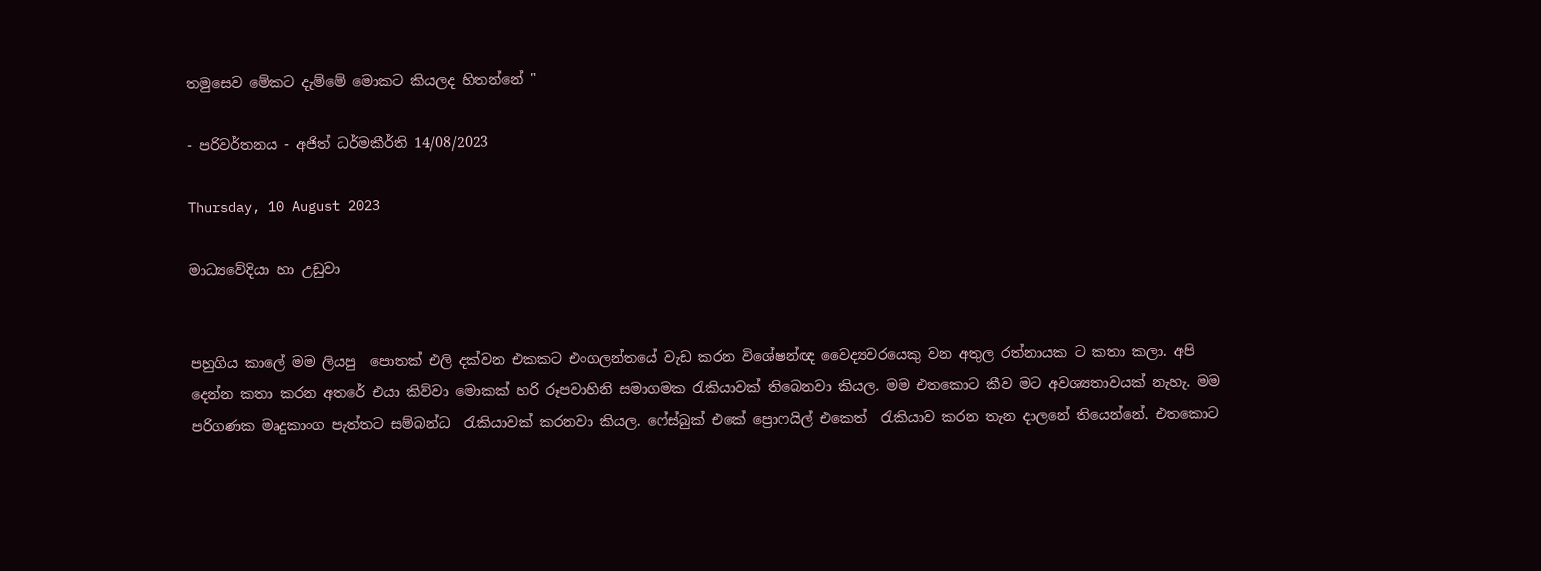තමුසෙව මේකට දැම්මේ මොකට කියලද හිතන්නේ "

- පරිවර්තනය - අජිත් ධර්මකීර්ති 14/08/2023

Thursday, 10 August 2023

මාධ්‍යවේදියා හා උඩුවා


පහුගිය කාලේ මම ලියපු  පොතක් එලි දක්වන එකකට එංගලන්තයේ වැඩ කරන විශේෂන්ඥ වෛද්‍යවරයෙකු වන අතුල රත්නායක ට කතා කලා. අපි දෙන්න කතා කරන අතරේ එයා කිව්වා මොකක් හරි රූපවාහිනි සමාගමක රැකියාවක් තිබෙනවා කියල. මම එතකොට කීව මට අවශ්‍යතාවයක් නැහැ. මම පරිගණක මෘදුකාංග පැත්තට සම්බන්ධ  රැකියාවක් කරනවා කියල. ෆේස්බුක් එකේ ප්‍රොෆයිල් එකෙත්  රැකියාව කරන තැන දාලනේ තියෙන්නේ. එතකොට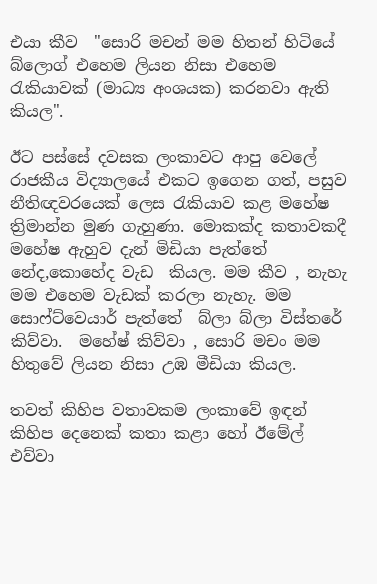එයා කීව  "සොරි මචන් මම හිතන් හිටියේ බ්ලොග් එහෙම ලියන නිසා එහෙම රැකියාවක් (මාධ්‍ය අංශයක) කරනවා ඇති කියල".

ඊට පස්සේ දවසක ලංකාවට ආපු වෙලේ රාජකීය විද්‍යාලයේ එකට ඉගෙන ගත්, පසුව  නීතිඥවරයෙක් ලෙස රැකියාව කළ මහේෂ ත්‍රිමාන්න මුණ ගැහුණා. මොකක්ද කතාවකදී  මහේෂ ඇහුව දැන් මිඩියා පැත්තේ නේද,කොහේද වැඩ  කියල. මම කීව , නැහැ මම එහෙම වැඩක් කරලා නැහැ. මම සොෆ්ට්වෙයාර් පැත්තේ  බ්ලා බ්ලා විස්තරේ කිව්වා.  මහේෂ් කිව්වා , සොරි මචං මම හිතුවේ ලියන නිසා උඹ මීඩියා කියල.

තවත් කිහිප වතාවකම ලංකාවේ ඉඳන් කිහිප දෙනෙක් කතා කළා හෝ ඊමේල් එව්වා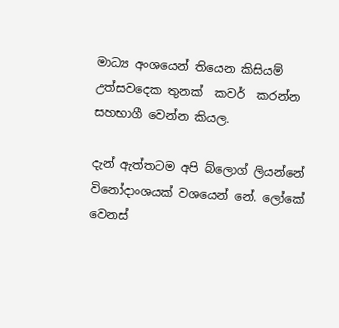මාධ්‍ය අංශයෙන් තියෙන කිසියම් උත්සවදෙක තුනක්  කවර්  කරන්න  සහභාගී වෙන්න කියල.

දැන් ඇත්තටම අපි බ්ලොග් ලියන්නේ විනෝදාංශයක් වශයෙන් නේ. ලෝකේ වෙනස්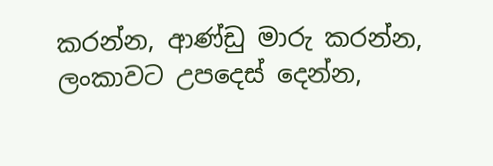කරන්න, ආණ්ඩු මාරු කරන්න, ලංකාවට උපදෙස් දෙන්න,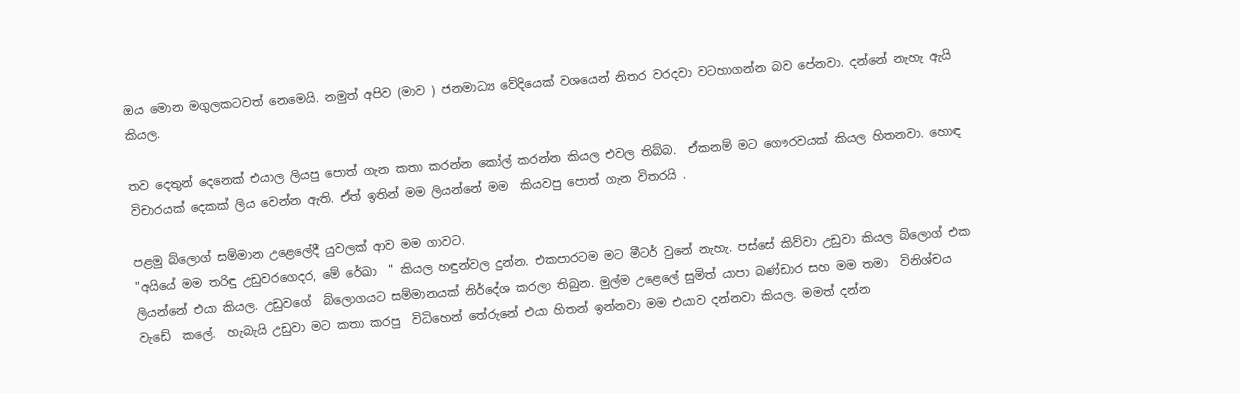ඔය මොන මගුලකටවත් නෙමෙයි. නමුත් අපිව (මාව ) ජනමාධ්‍ය වේදියෙක් වශයෙන් නිතර වරදවා වටහාගන්න බව පේනවා. දන්නේ නැහැ ඇයි කියල.

තව දෙතුන් දෙනෙක් එයාල ලියපු පොත් ගැන කතා කරන්න කෝල් කරන්න කියල එවල තිබ්බ.  ඒකනම් මට ගෞරවයක් කියල හිතනවා. හොඳ විචාරයක් දෙකක් ලිය වෙන්න ඇති. ඒත් ඉතින් මම ලියන්නේ මම  කියවපු පොත් ගැන විතරයි .

පළමු බ්ලොග් සම්මාන උළෙලේදී යුවලක් ආව මම ගාවට.
"අයියේ මම තරිඳු උඩුවරගෙදර, මේ රේඛා  " කියල හඳුන්වල දුන්න. එකපාරටම මට මීටර් වුනේ නැහැ. පස්සේ කිව්වා උඩුවා කියල බ්ලොග් එක ලියන්නේ එයා කියල. උඩුවගේ  බ්ලොගයට සම්මානයක් නිර්දේශ කරලා තිබුන. මුල්ම උළෙලේ සුමිත් යාපා බණ්ඩාර සහ මම තමා  විනිශ්චය වැඩේ  කලේ.  හැබැයි උඩුවා මට කතා කරපු  විධිහෙන් තේරුනේ එයා හිතන් ඉන්නවා මම එයාව දන්නවා කියල. මමත් දන්න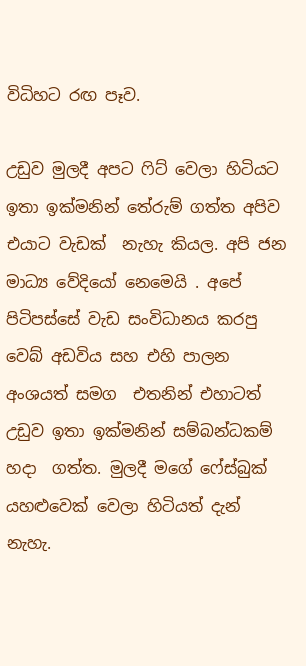විධිහට රඟ පෑව.

උඩුව මුලදී අපට ෆිට් වෙලා හිටියට ඉතා ඉක්මනින් තේරුම් ගත්ත අපිව එයාට වැඩක්  නැහැ කියල. අපි ජන මාධ්‍ය වේදියෝ නෙමෙයි . අපේ පිටිපස්සේ වැඩ සංවිධානය කරපු වෙබ් අඩවිය සහ එහි පාලන අංශයත් සමග  එතනින් එහාටත් උඩුව ඉතා ඉක්මනින් සම්බන්ධකම්  හදා  ගත්ත. මුලදී මගේ ෆේස්බුක් යහළුවෙක් වෙලා හිටියත් දැන් නැහැ.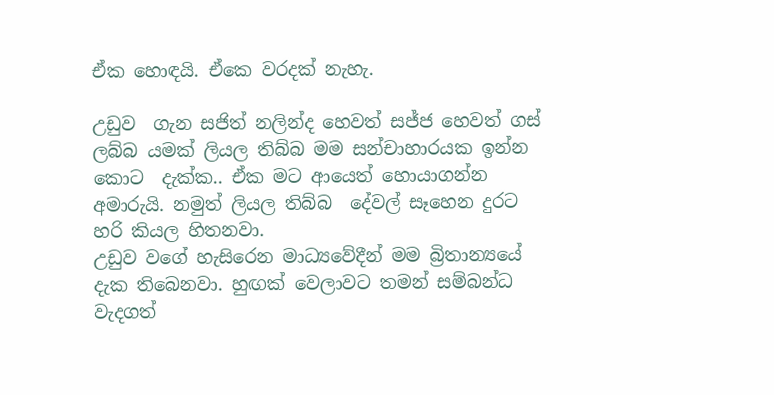ඒක හොඳයි. ඒකෙ වරදක් නැහැ.

උඩුව  ගැන සජිත් නලින්ද හෙවත් සජ්ජ හෙවත් ගස්  ලබ්බ යමක් ලියල තිබ්බ මම සන්චාහාරයක ඉන්න කොට  දැක්ක.. ඒක මට ආයෙත් හොයාගන්න අමාරුයි. නමුත් ලියල තිබ්බ  දේවල් සෑහෙන දුරට හරි කියල හිතනවා.
උඩුව වගේ හැසිරෙන මාධ්‍යවේදීන් මම බ්‍රිතාන්‍යයේ දැක තිබෙනවා. හුඟක් වෙලාවට තමන් සම්බන්ධ වැදගත්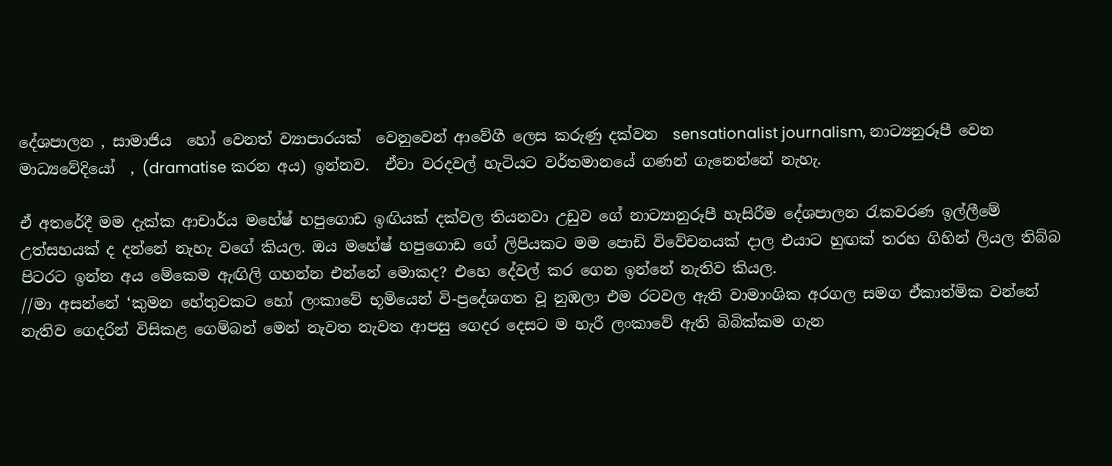දේශපාලන , සාමාජිය  හෝ වෙනත් ව්‍යාපාරයක්  වෙනුවෙන් ආවේගී ලෙස කරුණු දක්වන  sensationalist journalism, නාට්‍යනුරූපී වෙන මාධ්‍යවේදියෝ  , (dramatise කරන අය) ඉන්නව.  ඒවා වරදවල් හැටියට වර්තමානයේ ගණන් ගැනෙන්නේ නැහැ.

ඒ අතරේදී මම දැක්ක ආචාර්ය මහේෂ් හපුගොඩ ඉඟියක් දක්වල තියනවා උඩුව ගේ නාට්‍යානුරූපී හැසිරීම දේශපාලන රැකවරණ ඉල්ලීමේ උත්සහයක් ද දන්නේ නැහැ වගේ කියල. ඔය මහේෂ් හපුගොඩ ගේ ලිපියකට මම පොඩි විවේචනයක් දාල එයාට හුඟක් තරහ ගිහින් ලියල තිබ්බ පිටරට ඉන්න අය මේකෙම ඇඟිලි ගහන්න එන්නේ මොකද? එහෙ දේවල් කර ගෙන ඉන්නේ නැතිව කියල.
//මා අසන්නේ ‘කුමන හේතුවකට හෝ ලංකාවේ භූමියෙන් වි-ප්‍රදේශගත වූ නුඹලා එම රටවල ඇති වාමාංශික අරගල සමග ඒකාත්මික වන්නේ නැතිව ගෙදරින් විසිකළ ගෙම්බන් මෙන් නැවත නැවත ආපසු ගෙදර දෙසට ම හැරී ලංකාවේ ඇති බිබික්කම ගැන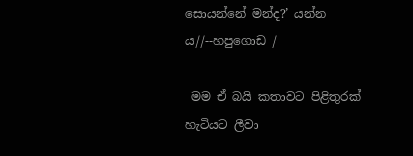සොයන්නේ මන්ද?’ යන්න ය//--හපුගොඩ /

 මම ඒ බයි කතාවට පිළිතුරක් හැටියට ලීවා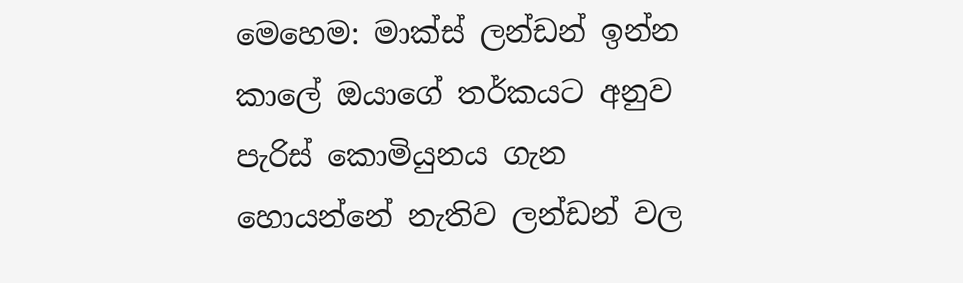මෙහෙම: මාක්ස් ලන්ඩන් ඉන්න කාලේ ඔයාගේ තර්කයට අනුව පැරිස් කොමියුනය ගැන හොයන්නේ නැතිව ලන්ඩන් වල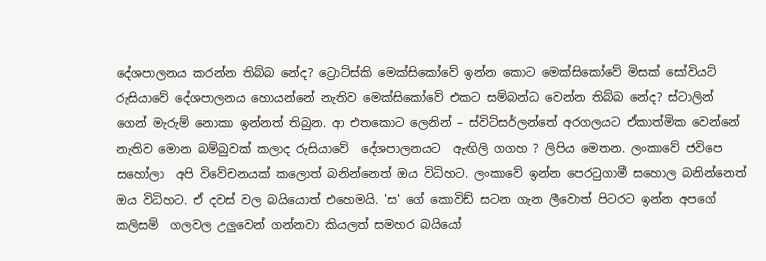දේශපාලනය කරන්න තිබ්බ නේද? ට්‍රොට්ස්කි මෙක්සිකෝවේ ඉන්න කොට මෙක්සිකෝවේ මිසක් සෝවියට් රුසියාවේ දේශපාලනය හොයන්නේ නැතිව මෙක්සිකෝවේ එකට සම්බන්ධ වෙන්න තිබ්බ නේද? ස්ටාලින් ගෙන් මැරුම් නොකා ඉන්නත් තිබුන. ආ එතකොට ලෙනින් – ස්විට්සර්ලන්තේ අරගලයට ඒකාත්මික වෙන්නේ නැතිව මොන බම්බුවක් කලාද රුසියාවේ  දේශපාලනයට  ඇඟිලි ගගහ ? ලිපිය මෙතන. ලංකාවේ ජවිපෙ සහෝලා  අපි විවේචනයක් කලොත් බනින්නෙත් ඔය විධිහට. ලංකාවේ ඉන්න පෙරටුගාමී සහොල බනින්නෙත්   ඔය විධිහට. ඒ දවස් වල බයියොත් එහෙමයි. 'ස' ගේ කොවිඩ් සටන ගැන ලීවොත් පිටරට ඉන්න අපගේ කලිසම්  ගලවල උලුවෙන් ගන්නවා කියලත් සමහර බයියෝ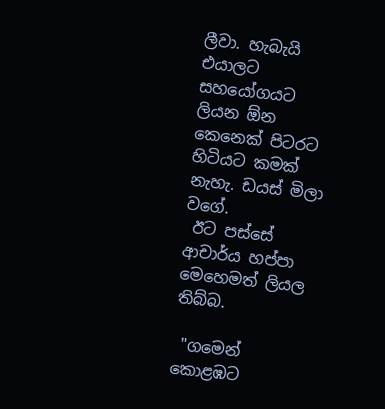ලීවා. හැබැයි එයාලට සහයෝගයට ලියන ඕන කෙනෙක් පිටරට හිටියට කමක් නැහැ. ඩයස් මිලා වගේ.
 ඊට පස්සේ ආචාර්ය හප්පා මෙහෙමත් ලියල තිබ්බ.

 "ගමෙන්  කොළඹට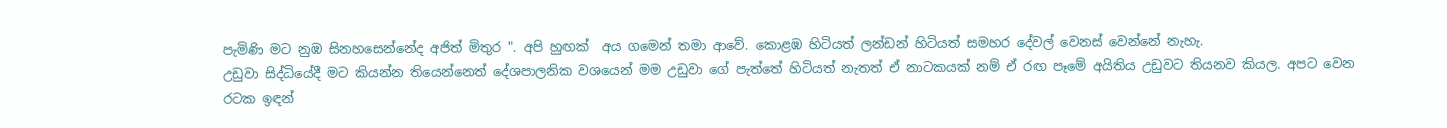පැමිණි මට නුඹ සිනහසෙන්නේද අජිත් මිතුර ". අපි හුඟක්  අය ගමෙන් තමා ආවේ. කොළඹ හිටියත් ලන්ඩන් හිටියත් සමහර දේවල් වෙනස් වෙන්නේ නැහැ.
උඩුවා සිද්ධියේදී මට කියන්න තියෙන්නෙත් දේශපාලනික වශයෙන් මම උඩුවා ගේ පැත්තේ හිටියත් නැතත් ඒ නාටකයක් නම් ඒ රඟ පෑමේ අයිතිය උඩුවට තියනව කියල. අපට වෙන රටක ඉඳන්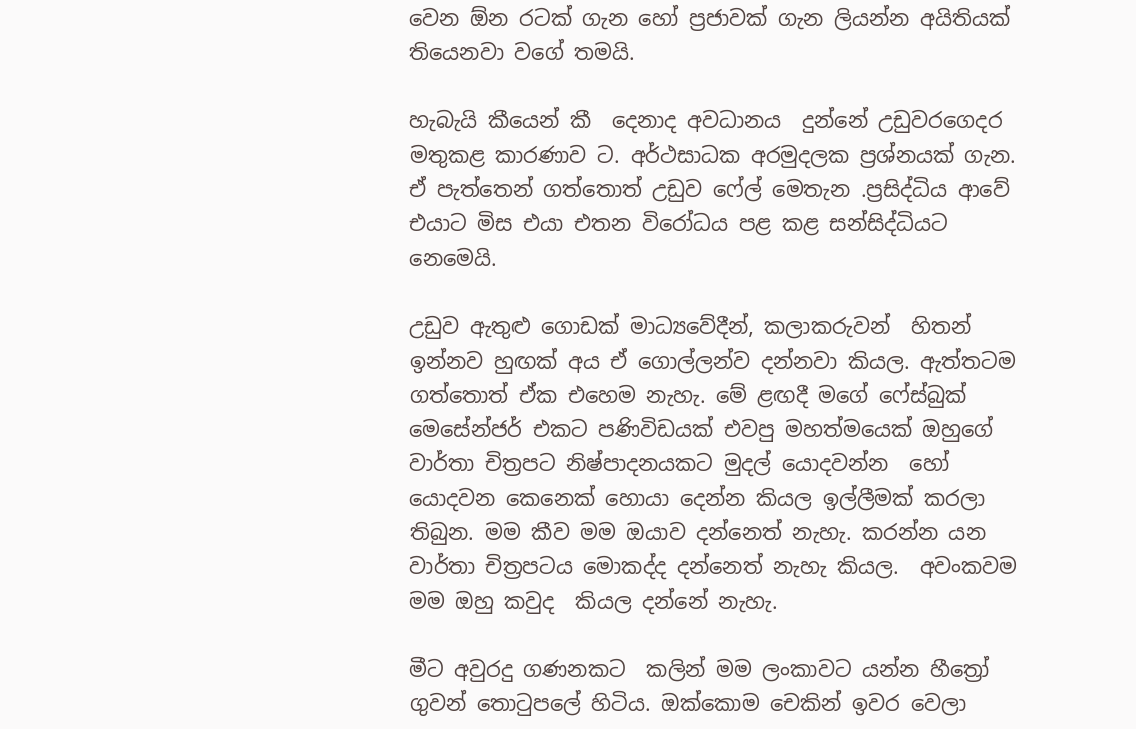වෙන ඕන රටක් ගැන හෝ ප්‍රජාවක් ගැන ලියන්න අයිතියක් තියෙනවා වගේ තමයි.

හැබැයි කීයෙන් කී  දෙනාද අවධානය  දුන්නේ උඩුවරගෙදර මතුකළ කාරණාව ට. අර්ථසාධක අරමුදලක ප්‍රශ්නයක් ගැන. ඒ පැත්තෙන් ගත්තොත් උඩුව ෆේල් මෙතැන .ප්‍රසිද්ධිය ආවේ  එයාට මිස එයා එතන විරෝධය පළ කළ සන්සිද්ධියට නෙමෙයි.

උඩුව ඇතුළු ගොඩක් මාධ්‍යවේදීන්, කලාකරුවන්  හිතන් ඉන්නව හුඟක් අය ඒ ගොල්ලන්ව දන්නවා කියල. ඇත්තටම ගත්තොත් ඒක එහෙම නැහැ. මේ ළඟදී මගේ ෆේස්බුක් මෙසේන්ජර් එකට පණිවිඩයක් එවපු මහත්මයෙක් ඔහුගේ වාර්තා චිත්‍රපට නිෂ්පාදනයකට මුදල් යොදවන්න  හෝ යොදවන කෙනෙක් හොයා දෙන්න කියල ඉල්ලීමක් කරලා තිබුන. මම කීව මම ඔයාව දන්නෙත් නැහැ. කරන්න යන වාර්තා චිත්‍රපටය මොකද්ද දන්නෙත් නැහැ කියල.  අවංකවම මම ඔහු කවුද  කියල දන්නේ නැහැ.

මීට අවුරදු ගණනකට  කලින් මම ලංකාවට යන්න හීත්‍රෝ ගුවන් තොටුපලේ හිටිය. ඔක්කොම චෙකින් ඉවර වෙලා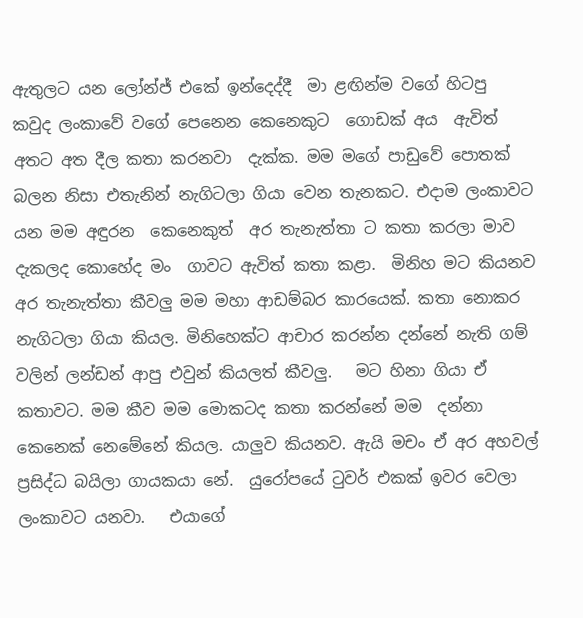ඇතුලට යන ලෝන්ජ් එකේ ඉන්දෙද්දී  මා ළඟින්ම වගේ හිටපු  කවුද ලංකාවේ වගේ පෙනෙන කෙනෙකුට  ගොඩක් අය  ඇවිත් අතට අත දීල කතා කරනවා  දැක්ක. මම මගේ පාඩුවේ පොතක් බලන නිසා එතැනින් නැගිටලා ගියා වෙන තැනකට. එදාම ලංකාවට යන මම අඳුරන  කෙනෙකුත්  අර තැනැත්තා ට කතා කරලා මාව දැකලද කොහේද මං  ගාවට ඇවිත් කතා කළා.  මිනිහ මට කියනව අර තැනැත්තා කීවලු මම මහා ආඩම්බර කාරයෙක්. කතා නොකර  නැගිටලා ගියා කියල. මිනිහෙක්ට ආචාර කරන්න දන්නේ නැති ගම් වලින් ලන්ඩන් ආපු එවුන් කියලත් කීවලු.   මට හිනා ගියා ඒ කතාවට. මම කීව මම මොකටද කතා කරන්නේ මම  දන්නා කෙනෙක් නෙමේනේ කියල. යාලුව කියනව. ඇයි මචං ඒ අර අහවල් ප්‍රසිද්ධ බයිලා ගායකයා නේ.  යුරෝපයේ ටුවර් එකක් ඉවර වෙලා ලංකාවට යනවා.   එයාගේ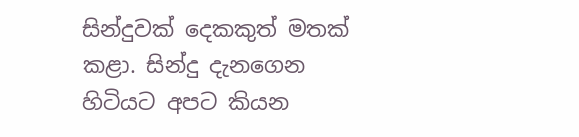සින්දුවක් දෙකකුත් මතක් කළා. සින්දු දැනගෙන හිටියට අපට කියන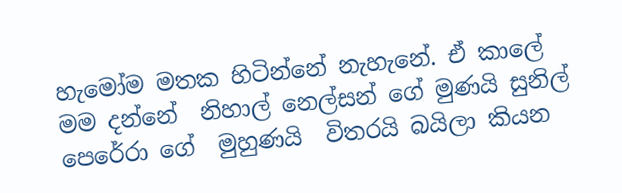හැමෝම මතක හිටින්නේ නැහැනේ. ඒ කාලේ   මම දන්නේ  නිහාල් නෙල්සන් ගේ මුණයි සුනිල් පෙරේරා ගේ  මුහුණයි  විතරයි බයිලා කියන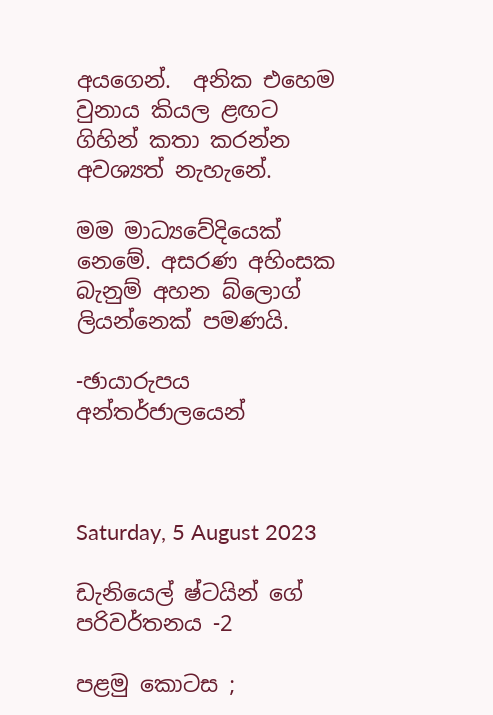අයගෙන්.  අනික එහෙම වුනාය කියල ළඟට ගිහින් කතා කරන්න අවශ්‍යත් නැහැනේ.

මම මාධ්‍යවේදියෙක් නෙමේ. අසරණ අහිංසක බැනුම් අහන බ්ලොග්  ලියන්නෙක් පමණයි.

-ඡායාරුපය අන්තර්ජාලයෙන්



Saturday, 5 August 2023

ඩැනියෙල් ෂ්ටයින් ගේ පරිවර්තනය -2

පළමු කොටස ;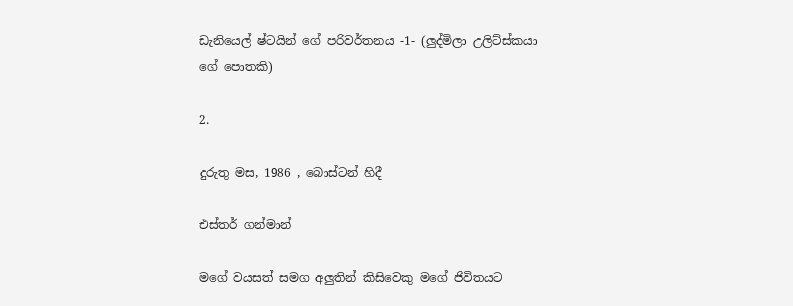ඩැනියෙල් ෂ්ටයින් ගේ පරිවර්තනය -1- (ලුද්මිලා උලිට්ස්කයා ගේ පොතකි)

2.

දුරුතු මස, 1986 , බොස්ටන් හිදී

එස්තර් ගන්මාන්

මගේ වයසත් සමග අලුතින් කිසිවෙකු මගේ ජිවිතයට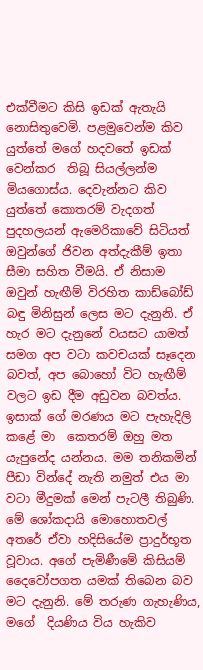එක්වීමට කිසි ඉඩක් ඇතැයි නොසිතුවෙමි. පළමුවෙන්ම කිව යුත්තේ මගේ හදවතේ ඉඩක් වෙන්කර  තිබූ සියල්ලන්ම මියගොස්ය. දෙවැන්නට කිව යුත්තේ කොතරම් වැදගත් පුදහලයන් ඇමෙරිකාවේ සිටියත් ඔවුන්ගේ ජිවන අත්දැකීම් ඉතා සීමා සහිත වීමයි. ඒ නිසාම ඔවුන් හැඟීම් විරහිත කාඩ්බෝඩ් බඳු මිනිසුන් ලෙස මට දැනුනි. ඒ හැර මට දැනුනේ වයසට යාමත් සමග අප වටා කවචයක් සෑදෙන බවත්, අප බොහෝ විට හැඟීම් වලට ඉඩ දීම අඩුවන බවත්ය. ඉසාක් ගේ මරණය මට පැහැදිලි කළේ මා  කෙතරම් ඔහු මත යැපුනේද යන්නය. මම තනිකමින් පීඩා වින්දේ නැති නමුත් එය මා වටා මීදුමක් මෙන් පැටලී තිබුණි.   මේ ශෝකදායි මොහොතවල් අතරේ ඒවා හදිසියේම ප්‍රාදුර්භූත වූවාය. අගේ පැමිණීමේ කිසියම් දෛවෝපගත යමක් තිබෙන බව මට දැනුනි. මේ තරුණ ගැහැණිය, මගේ  දියණිය විය හැකිව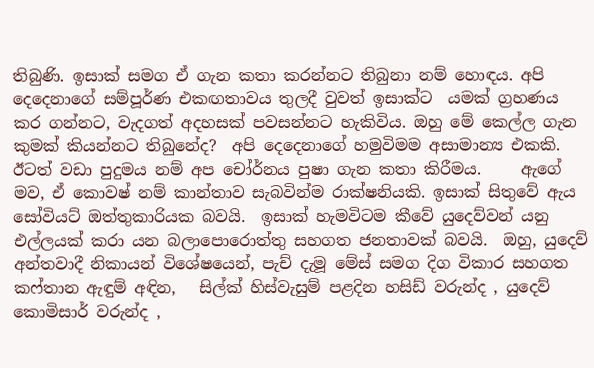තිබුණි. ඉසාක් සමග ඒ ගැන කතා කරන්නට තිබුනා නම් හොඳය. අපි දෙදෙනාගේ සම්පූර්ණ එකඟතාවය තුලදී වුවත් ඉසාක්ට  යමක් ග්‍රහණය කර ගන්නට, වැදගත් අදහසක් පවසන්නට හැකිවිය. ඔහු මේ කෙල්ල ගැන කුමක් කියන්නට තිබුනේද?  අපි දෙදෙනාගේ හමුවිමම අසාමාන්‍ය එකකි.  ඊටත් වඩා පුදුමය නම් අප චෝර්නය පුෂා ගැන කතා කිරීමය.     ඇගේ මව, ඒ කොවෂ් නම් කාන්තාව සැබවින්ම රාක්ෂනියකි. ඉසාක් සිතුවේ ඇය සෝවියට් ඔත්තුකාරියක බවයි.  ඉසාක් හැමවිටම කීවේ යුදෙව්වන් යනු එල්ලයක් කරා යන බලාපොරොත්තු සහගත ජනතාවක් බවයි.  ඔහු, යුදෙව් අන්තවාදී නිකායන් විශේෂයෙන්, පැච් දැමූ මේස් සමග දිග විකාර සහගත කෆ්තාන ඇඳුම් අඳින,   සිල්ක් හිස්වැසුම් පළදින හසිඩ් වරුන්ද , යුදෙව් කොමිසාර් වරුන්ද ,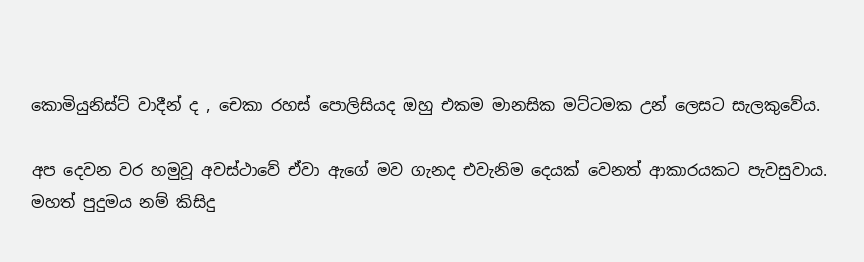කොමියුනිස්ට් වාදීන් ද , චෙකා රහස් පොලිසියද ඔහු එකම මානසික මට්ටමක උන් ලෙසට සැලකුවේය.

අප දෙවන වර හමුවූ අවස්ථාවේ ඒවා ඇගේ මව ගැනද එවැනිම දෙයක් වෙනත් ආකාරයකට පැවසුවාය. මහත් පුදුමය නම් කිසිදු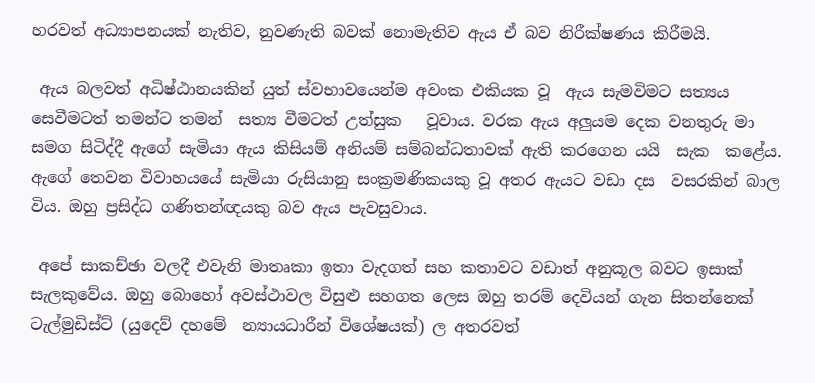හරවත් අධ්‍යාපනයක් නැතිව, නුවණැති බවක් නොමැතිව ඇය ඒ බව නිරීක්ෂණය කිරීමයි.

 ඇය බලවත් අධිෂ්ඨානයකින් යුත් ස්වභාවයෙන්ම අවංක එකියක වූ  ඇය සැමවිමට සත්‍යය සෙවීමටත් තමන්ට තමන්  සත්‍ය වීමටත් උත්සුක   වූවාය. වරක ඇය අලුයම දෙක වනතුරු මා සමග සිටිද්දී ඇගේ සැමියා ඇය කිසියම් අනියම් සම්බන්ධතාවක් ඇති කරගෙන යයි  සැක  කළේය.   ඇගේ තෙවන විවාහයයේ සැමියා රුසියානු සංක්‍රමණිකයකු වූ අතර ඇයට වඩා දස  වසරකින් බාල විය. ඔහු ප්‍රසිද්ධ ගණිතන්ඥයකු බව ඇය පැවසුවාය.

 අපේ සාකච්ඡා වලදී එවැනි මාතෘකා ඉතා වැදගත් සහ කතාවට වඩාත් අනුකූල බවට ඉසාක් සැලකුවේය. ඔහු බොහෝ අවස්ථාවල විසුළු සහගත ලෙස ඔහු තරම් දෙවියන් ගැන සිතන්නෙක් ටැල්මුඩිස්ට් (යුදෙව් දහමේ  න්‍යායධාරීන් විශේෂයක්) ල අතරවත්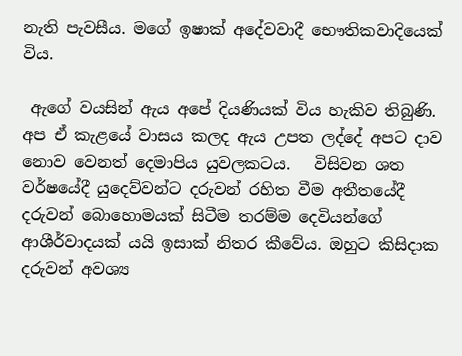නැති පැවසීය. මගේ ඉෂාක් අදේවවාදී භෞතිකවාදියෙක් විය.

 ඇගේ වයසින් ඇය අපේ දියණියක් විය හැකිව තිබුණි. අප ඒ කැළයේ වාසය කලද ඇය උපත ලද්දේ අපට දාව නොව වෙනත් දෙමාපිය යුවලකටය.   විසිවන ශත වර්ෂයේදී යුදෙව්වන්ට දරුවන් රහිත වීම අතීතයේදී  දරුවන් බොහොමයක් සිටීම තරම්ම දෙවියන්ගේ ආශීර්වාදයක් යයි ඉසාක් නිතර කීවේය. ඔහුට කිසිදාක දරුවන් අවශ්‍ය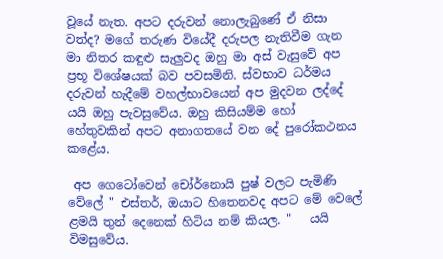වූයේ නැත. අපට දරුවන් නොලැබුණේ ඒ නිසා වත්ද? මගේ තරුණ වියේදී දරුපල නැතිවීම ගැන මා නිතර කඳුළු සැලුවද ඔහු මා අස් වැසුවේ අප ප්‍රභූ විශේෂයක් බව පවසමිනි. ස්වභාව ධර්මය  දරුවන් හැදීමේ වහල්භාවයෙන් අප මුදවන ලද්දේ යයි ඔහු පැවසුවේය. ඔහු කිසියම්ම හෝ හේතුවකින් අපට අනාගතයේ වන දේ පුරෝකථනය කළේය.

 අප ගෙටෝවෙන් චෝර්නොයි පුෂ් වලට පැමිණි වේලේ " එස්තර්, ඔයාට හිතෙනවද අපට මේ වෙලේ ළමයි තුන් දෙනෙක් හිටිය නම් කියල. "   යයි විමසුවේය.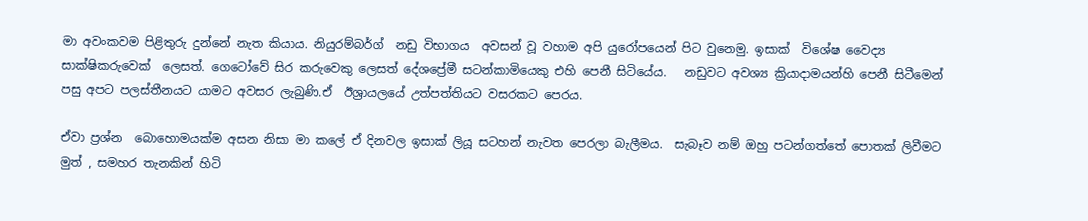මා අවංකවම පිළිතුරු දුන්නේ නැත කියාය. නියුරම්බර්ග්  නඩු විභාගය  අවසන් වූ වහාම අපි යුරෝපයෙන් පිට වුනෙමු. ඉසාක්  විශේෂ වෛද්‍ය  සාක්ෂිකරුවෙක්  ලෙසත්. ගෙටෝවේ සිර කරුවෙකු ලෙසත් දේශප්‍රේමී සටන්කාමියෙකු එහි පෙනී සිටියේය.   නඩුවට අවශ්‍ය ක්‍රියාදාමයන්හි පෙනී සිටීමෙන් පසු අපට පලස්තීනයට යාමට අවසර ලැබුණි.ඒ  ඊශ්‍රායලයේ උත්පත්තියට වසරකට පෙරය.

ඒවා ප්‍රශ්න  බොහොමයක්ම අසන නිසා මා කලේ ඒ දිනවල ඉසාක් ලියූ සටහන් නැවත පෙරලා බැලීමය.  සැබෑව නම් ඔහු පටන්ගත්තේ පොතක් ලිවීමට මුත් , සමහර තැනකින් හිටි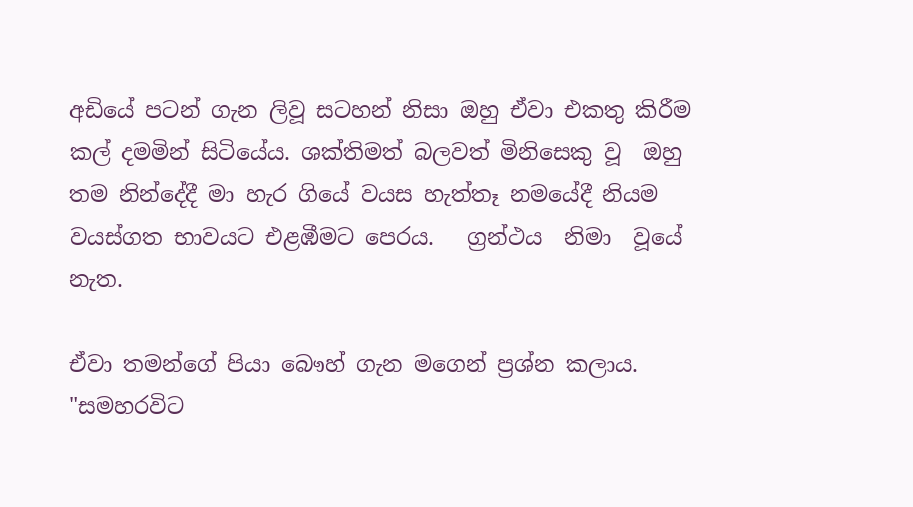අඩියේ පටන් ගැන ලිවූ සටහන් නිසා ඔහු ඒවා එකතු කිරීම කල් දමමින් සිටියේය. ශක්තිමත් බලවත් මිනිසෙකු වූ  ඔහු තම නින්දේදී මා හැර ගියේ වයස හැත්තෑ නමයේදී නියම වයස්ගත භාවයට එළඹීමට පෙරය.   ග්‍රන්ථය  නිමා  වූයේ නැත.

ඒවා තමන්ගේ පියා බෞහ් ගැන මගෙන් ප්‍රශ්න කලාය. "සමහරවිට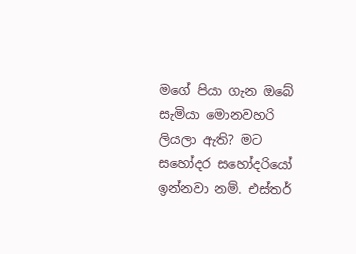මගේ පියා ගැන ඔබේ සැමියා මොනවහරි ලියලා ඇති? මට සහෝදර සහෝදරියෝ ඉන්නවා නම්. එස්තර්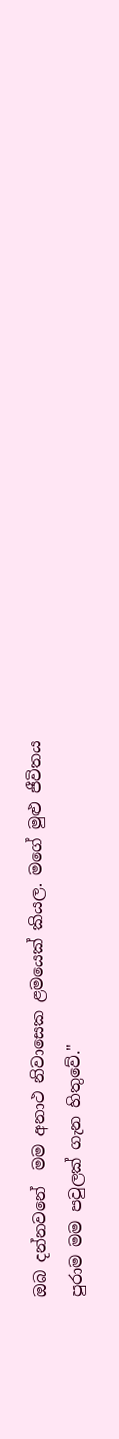ඔබ දන්නවනේ  මම අනාථ නිවාසෙක ළමයෙක් කියල. මගේ මුළු ජීවිතය   පුරාම මම පවුලක් ගැන හිතුවේ."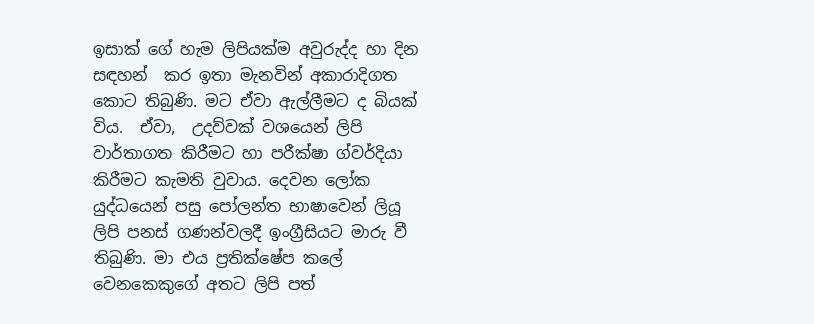ඉසාක් ගේ හැම ලිපියක්ම අවුරුද්ද හා දින සඳහන්  කර ඉතා මැනවින් අකාරාදිගත කොට තිබුණි. මට ඒවා ඇල්ලීමට ද බියක් විය.  ඒවා,  උදව්වක් වශයෙන් ලිපි වාර්තාගත කිරීමට හා පරීක්ෂා ග්වර්දියා කිරීමට කැමති වුවාය. දෙවන ලෝක යුද්ධයෙන් පසු පෝලන්ත භාෂාවෙන් ලියූ ලිපි පනස් ගණන්වලදී ඉංග්‍රීසියට මාරු වී තිබුණි. මා එය ප්‍රතික්ෂේප කලේ වෙනකෙකුගේ අතට ලිපි පත්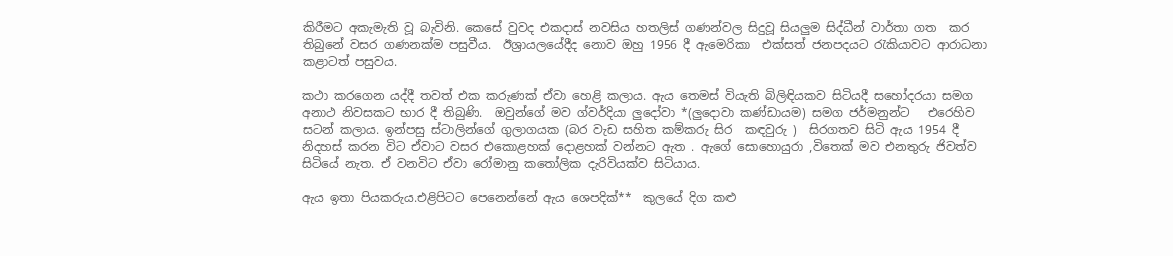කිරීමට අකැමැති වූ බැවිනි. කෙසේ වුවද එකදාස් නවසිය හතලිස් ගණන්වල සිදුවූ සියලුම සිද්ධීන් වාර්තා ගත  කර තිබුනේ වසර ගණනක්ම පසුවීය.  ඊශ්‍රායලයේදීද නොව ඔහු 1956 දී ඇමෙරිකා  එක්සත් ජනපදයට රැකියාවට ආරාධනා කළාටත් පසුවය.

කථා කරගෙන යද්දී තවත් එක කරුණක් ඒවා හෙළි කලාය. ඇය තෙමස් වියැති බිලිඳියකව සිටියදී සහෝදරයා සමග අනාථ නිවසකට භාර දී තිබුණි.  ඔවුන්ගේ මව ග්වර්දියා ලුදෝවා *(ලුදොවා කණ්ඩායම) සමග ජර්මනුන්ට   එරෙහිව සටන් කලාය. ඉන්පසු ස්ටාලින්ගේ ගුලාගයක (බර වැඩ සහිත කම්කරු සිර  කඳවුරු )  සිරගතව සිටි ඇය 1954 දී නිදහස් කරන විට ඒවාට වසර එකොළහක් දොළහක් වන්නට ඇත . ඇගේ සොහොයුරා ,විතෙක් මව එනතුරු ජිවත්ව සිටියේ නැත. ඒ වනවිට ඒවා රෝමානු කතෝලික දැරිවියක්ව සිටියාය.

ඇය ඉතා පියකරුය.එළිපිටට පෙනෙන්නේ ඇය ශෙපදික්**  කුලයේ දිග කළු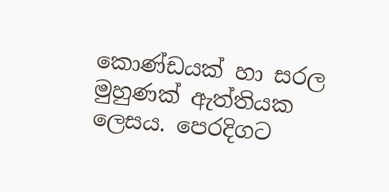කොණ්ඩයක් හා සරල මුහුණක් ඇත්තියක ලෙසය. පෙරදිගට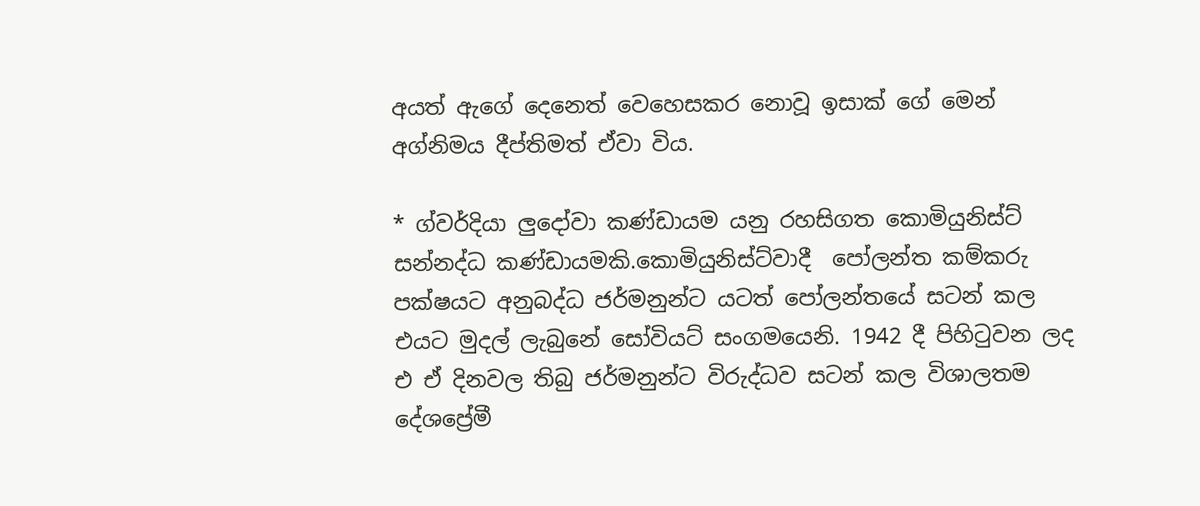අයත් ඇගේ දෙනෙත් වෙහෙසකර නොවූ ඉසාක් ගේ මෙන් අග්නිමය දීප්තිමත් ඒවා විය.

* ග්වර්දියා ලුදෝවා කණ්ඩායම යනු රහසිගත කොමියුනිස්ට් සන්නද්ධ කණ්ඩායමකි.කොමියුනිස්ට්වාදී  පෝලන්ත කම්කරු පක්ෂයට අනුබද්ධ ජර්මනුන්ට යටත් පෝලන්තයේ සටන් කල එයට මුදල් ලැබුනේ සෝවියට් සංගමයෙනි. 1942 දී පිහිටුවන ලද එ ඒ දිනවල තිබු ජර්මනුන්ට විරුද්ධව සටන් කල විශාලතම දේශප්‍රේමී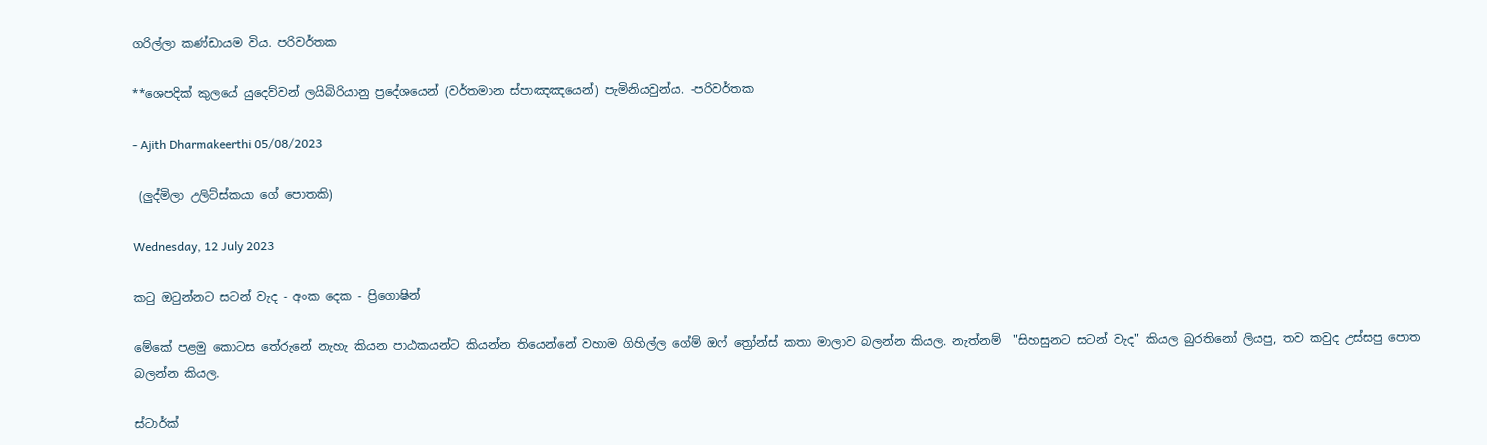ගරිල්ලා කණ්ඩායම විය. පරිවර්තක

**ශෙපදික් කුලයේ යුදෙව්වන් ලයිබිරියානු ප්‍රදේශයෙන් (වර්තමාන ස්පාඤඤයෙන්) පැමිනියවුන්ය. -පරිවර්තක

- Ajith Dharmakeerthi 05/08/2023

 (ලුද්මිලා උලිට්ස්කයා ගේ පොතකි)

Wednesday, 12 July 2023

කටු ඔටුන්නට සටන් වැද - අංක දෙක - ප්‍රිගොෂින්

මේකේ පළමු කොටස තේරුනේ නැහැ කියන පාඨකයන්ට කියන්න තියෙන්නේ වහාම ගිහිල්ල ගේම් ඔෆ් ත්‍රෝන්ස් කතා මාලාව බලන්න කියල. නැත්නම්  "සිහසුනට සටන් වැද" කියල බුරතිනෝ ලියපු, තව කවුද උස්සපු පොත බලන්න කියල.

ස්ටාර්ක්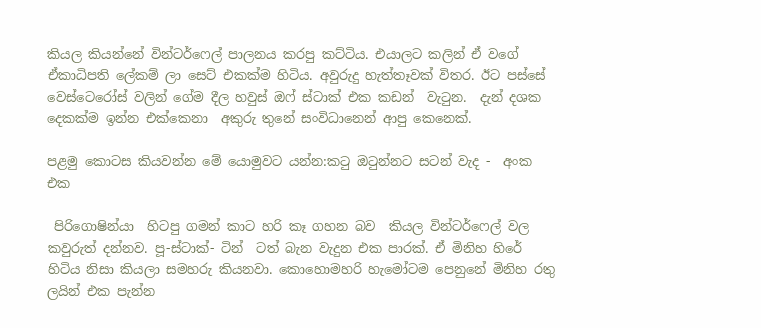කියල කියන්නේ වින්ටර්ෆෙල් පාලනය කරපු කට්ටිය. එයාලට කලින් ඒ වගේ ඒකාධිපති ලේකම් ලා සෙට් එකක්ම හිටිය. අවුරුදු හැත්තෑවක් විතර. ඊට පස්සේ වෙස්ටෙරෝස් වලින් ගේම දීල හවුස් ඔෆ් ස්ටාක් එක කඩන්  වැටුන.  දැන් දශක දෙකක්ම ඉන්න එක්කෙනා  අකුරු තුනේ සංවිධානෙන් ආපු කෙනෙක්.

පළමු කොටස කියවන්න මේ යොමුවට යන්න:කටු ඔටුන්නට සටන් වැද -  අංක එක

 පිරිගොෂින්යා  හිටපු ගමන් කාට හරි කෑ ගහන බව  කියල වින්ටර්ෆෙල් වල කවුරුත් දන්නව. පූ-ස්ටාක්- ටින්  ටත් බැන වැදුන එක පාරක්. ඒ මිනිහ හිරේ හිටිය නිසා කියලා සමහරු කියනවා. කොහොමහරි හැමෝටම පෙනුනේ මිනිහ රතු ලයින් එක පැන්න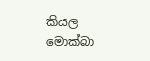කියල මොක්බා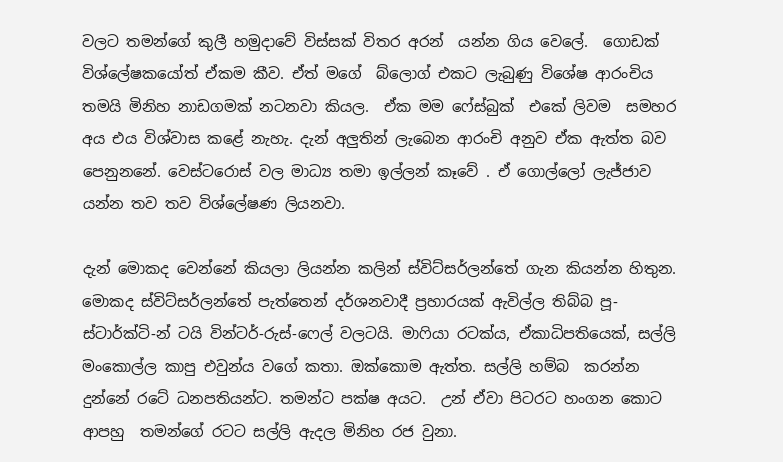වලට තමන්ගේ කුලී හමුදාවේ විස්සක් විතර අරන්  යන්න ගිය වෙලේ.  ගොඩක් විශ්ලේෂකයෝත් ඒකම කීව. ඒත් මගේ  බ්ලොග් එකට ලැබුණු විශේෂ ආරංචිය තමයි මිනිහ නාඩගමක් නටනවා කියල.  ඒක මම ෆේස්බුක්  එකේ ලිවම  සමහර අය එය විශ්වාස කළේ නැහැ. දැන් අලුතින් ලැබෙන ආරංචි අනුව ඒක ඇත්ත බව පෙනුනනේ. වෙස්ටරොස් වල මාධ්‍ය තමා ඉල්ලන් කෑවේ . ඒ ගොල්ලෝ ලැජ්ජාව යන්න තව තව විශ්ලේෂණ ලියනවා.

දැන් මොකද වෙන්නේ කියලා ලියන්න කලින් ස්විට්සර්ලන්තේ ගැන කියන්න හිතුන. මොකද ස්විට්සර්ලන්තේ පැත්තෙන් දර්ශනවාදී ප්‍රහාරයක් ඇවිල්ල තිබ්බ පූ-ස්ටාර්ක්ටි-න් ටයි වින්ටර්-රුස්-ෆෙල් වලටයි. මාෆියා රටක්ය, ඒකාධිපතියෙක්, සල්ලි මංකොල්ල කාපු එවුන්ය වගේ කතා. ඔක්කොම ඇත්ත. සල්ලි හම්බ  කරන්න  දුන්නේ රටේ ධනපතියන්ට. තමන්ට පක්ෂ අයට.  උන් ඒවා පිටරට හංගන කොට ආපහු  තමන්ගේ රටට සල්ලි ඇදල මිනිහ රජ වුනා.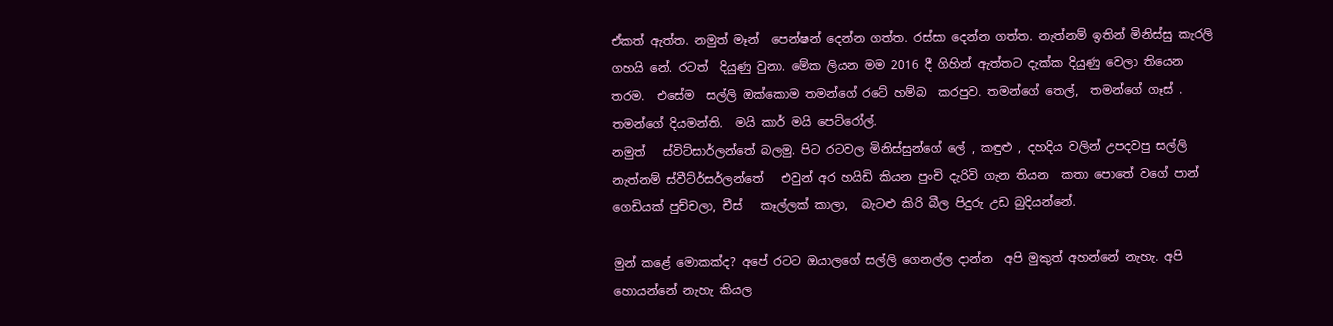ඒකත් ඇත්ත. නමුත් මෑන්  පෙන්ෂන් දෙන්න ගත්ත. රස්සා දෙන්න ගත්ත. නැත්නම් ඉතින් මිනිස්සු කැරලි ගහයි නේ. රටත්  දියුණු වුනා. මේක ලියන මම 2016 දී ගිහින් ඇත්තට දැක්ක දියුණු වෙලා තියෙන තරම.  එසේම  සල්ලි ඔක්කොම තමන්ගේ රටේ හම්බ  කරපුව. තමන්ගේ තෙල්,  තමන්ගේ ගෑස් . තමන්ගේ දියමන්ති.  මයි කාර් මයි පෙට්රෝල්.
නමුත්   ස්විට්සාර්ලන්තේ බලමු. පිට රටවල මිනිස්සුන්ගේ ලේ , කඳුළු , දහදිය වලින් උපදවපු සල්ලි නැත්නම් ස්වීට්ර්සර්ලන්තේ   එවුන් අර හයිඩි කියන පුංචි දැරිවි ගැන තියන  කතා පොතේ වගේ පාන් ගෙඩියක් පුච්චලා, චීස්   කෑල්ලක් කාලා,  බැටළු කිරි බීල පිදුරු උඩ බුදියන්නේ.

මුන් කළේ මොකක්ද? අපේ රටට ඔයාලගේ සල්ලි ගෙනල්ල දාන්න  අපි මුකුත් අහන්නේ නැහැ. අපි හොයන්නේ නැහැ කියල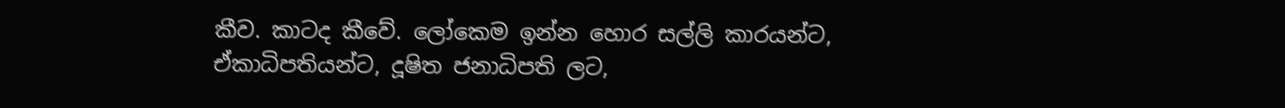කීව. කාටද කීවේ. ලෝකෙම ඉන්න හොර සල්ලි කාරයන්ට, ඒකාධිපතියන්ට, දූෂිත ජනාධිපති ලට,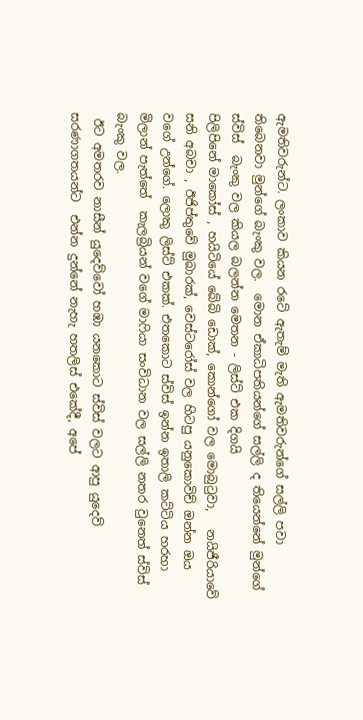ඇමතිවරුන්ට. ලංකාව කියන රටේ ඇතැම් මැති ඇමතිවරුන්ගේ සල්ලි පවා තිබෙනවා මුන්ගේ බැංකු වල.  මොන ඒකාධිපතියන්ගේ සල්ලි ද තියෙන්නේ මුන්ගේ ස්විස්  බැංකු වල කියල බලන්න මෙතන - ලිස්ට් එක දිගයි
පිලිපිනේ මාකෝස් , හයිටියේ බේබි ඩොක්, කොන්ගෝ වල මොබුටුවා,   නයිජීරියාවේ සනි අබචා , ඊජිප්තුවේ මුබාරක්, වෙස්ටරෝස් වල හිටපු යනුකොවිච් ඔන්න ඔය වගේ උන්ගේ. ලොකු ලිස්ට් එකක්. එතකොට ස්විස් ඉන්න ඉතාලි කට්ටිය හරහා මිලාන් පැත්තේ  කැලබ්‍රියන් වගේ මාෆියා සංවිධාන වල සල්ලි නතර වුනෙත් ස්විස් බැංකු වල.
 ඊට අමතරව නාසීන් යුදෙව්වෝ හඹා යනකොට ස්විස් වලට ආපු යුදෙව් සරණාගතයන්ට  එන්න දුන්නේ නැහැ හතලිස් එකේදී, අපේ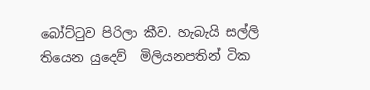බෝට්ටුව පිරිලා කීව. හැබැයි සල්ලි තියෙන යුදෙව්  මිලියනපතින් ටික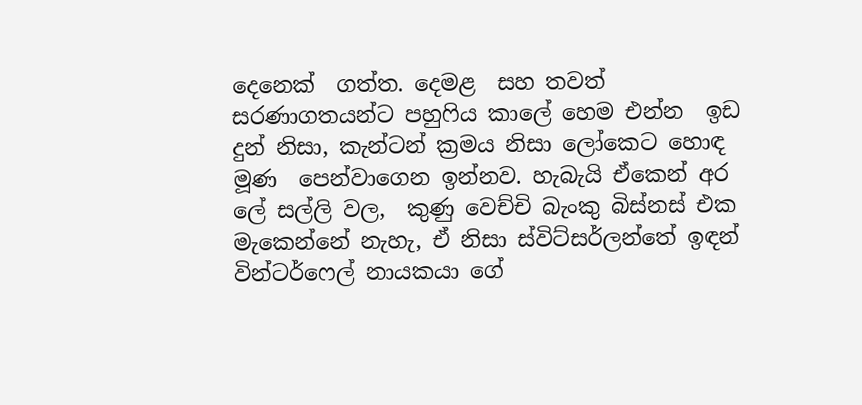දෙනෙක්  ගත්ත. දෙමළ  සහ තවත් සරණාගතයන්ට පහුෆිය කාලේ හෙම එන්න  ඉඩ දුන් නිසා, කැන්ටන් ක්‍රමය නිසා ලෝකෙට හොඳ මූණ  පෙන්වාගෙන ඉන්නව. හැබැයි ඒකෙන් අර ලේ සල්ලි වල,  කුණු වෙච්චි බැංකු බිස්නස් එක මැකෙන්නේ නැහැ, ඒ නිසා ස්විට්සර්ලන්තේ ඉඳන් වින්ටර්ෆෙල් නායකයා ගේ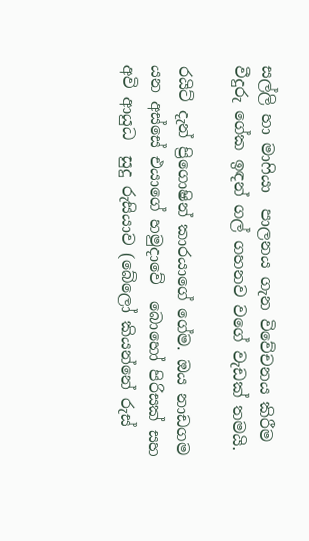සල්ලි හා මාෆියා  පාලනය ගැන විවේචනය කිරීම  වීදුරු ගේක ඉඳන් ගල් ගහනව වගේ වැඩක් තමයි.

රයිට් දැන් ප්‍රිගොෂින් කාරයාගේ ගේම. ඔය නාඩගම යන අස්සේ එයාගේ හමුදාවේ  බොහෝ පිරිසක් සහ අවි ආයුධ  සුදු රුසියාව (බේලෝ කියන්නේ රුස්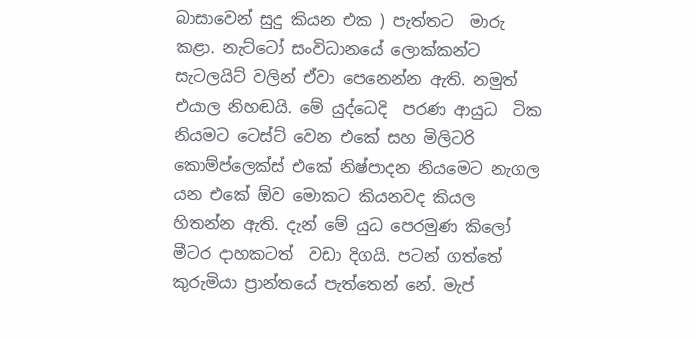බාසාවෙන් සුදු කියන එක ) පැත්තට  මාරු කළා. නැට්ටෝ සංවිධානයේ ලොක්කන්ට  සැටලයිට් වලින් ඒවා පෙනෙන්න ඇති. නමුත් එයාල නිහඬයි. මේ යුද්ධෙදි  පරණ ආයුධ  ටික නියමට ටෙස්ට් වෙන එකේ සහ මිලිටරි  කොම්ප්ලෙක්ස් එකේ නිෂ්පාදන නියමෙට නැගල යන එකේ ඕව මොකට කියනවද කියල හිතන්න ඇති. දැන් මේ යුධ පෙරමුණ කිලෝ මීටර දාහකටත්  වඩා දිගයි. පටන් ගත්තේ කුරුමියා ප්‍රාන්තයේ පැත්තෙන් නේ. මැප්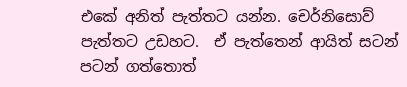එකේ අනිත් පැත්තට යන්න. චෙර්නිසොව්  පැත්තට උඩහට.  ඒ පැත්තෙන් ආයිත් සටන් පටන් ගත්තොත්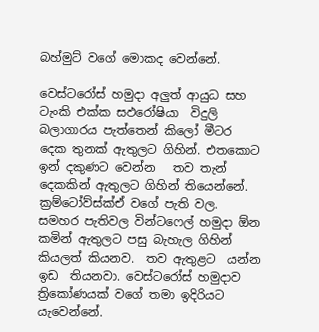බහ්මුට් වගේ මොකද වෙන්නේ.

වෙස්ටරෝස් හමුදා අලුත් ආයුධ සහ ටැංකි එක්ක සඵරෝෂියා  විදුලි බලාගාරය පැත්තෙන් කිලෝ මීටර දෙක තුනක් ඇතුලට ගිහින්. එතකොට ඉන් දකුණට වෙන්න   තව තැන් දෙකකින් ඇතුලට ගිහින් තියෙන්නේ.  ක්‍රම්ටෝව්ස්ක්ඒ වගේ පැති වල.  සමහර පැතිවල වින්ටෆෙල් හමුදා ඕන කමින් ඇතුලට පසු බැහැල ගිහින් කියලත් කියනව.  තව ඇතුළට  යන්න ඉඩ  තියනවා. වෙස්ටරෝස් හමුදාව ත්‍රිකෝණයක් වගේ තමා ඉදිරියට යැවෙන්නේ.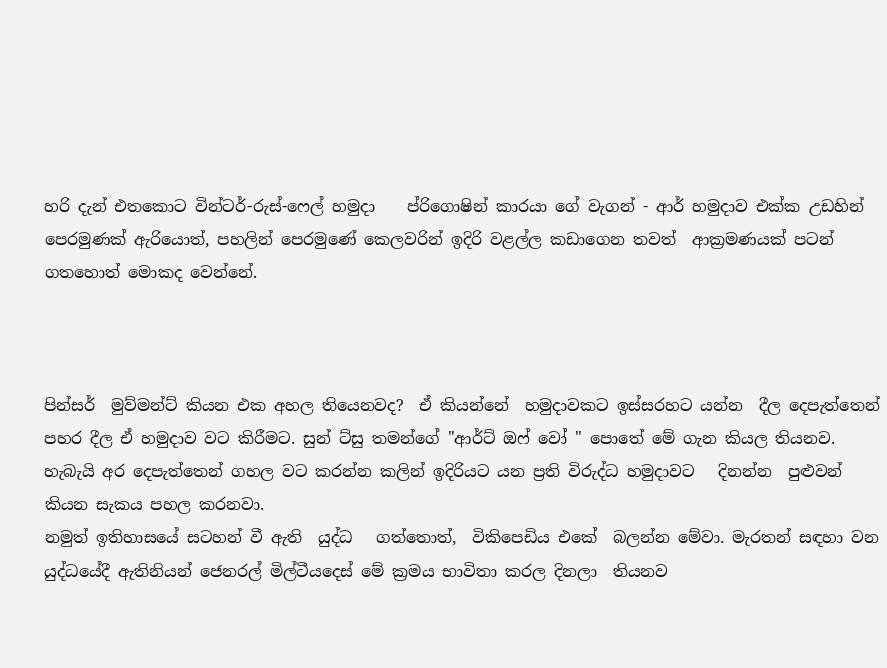හරි දැන් එතකොට වින්ටර්-රුස්-ෆෙල් හමුදා    ප්රිගොෂින් කාරයා ගේ වැගන් - ආර් හමුදාව එක්ක උඩහින් පෙරමුණක් ඇරියොත්, පහලින් පෙරමුණේ කෙලවරින් ඉදිරි වළල්ල කඩාගෙන තවත්  ආක්‍රමණයක් පටන් ගතහොත් මොකද වෙන්නේ.



පින්සර්  මුව්මන්ට් කියන එක අහල තියෙනවද?  ඒ කියන්නේ  හමුදාවකට ඉස්සරහට යන්න  දීල දෙපැත්තෙන් පහර දීල ඒ හමුදාව වට කිරීමට. සුන් ට්සු තමන්ගේ "ආර්ට් ඔෆ් වෝ " පොතේ මේ ගැන කියල තියනව. හැබැයි අර දෙපැත්තෙන් ගහල වට කරන්න කලින් ඉදිරියට යන ප්‍රති විරුද්ධ හමුදාවට   දිනන්න  පුළුවන් කියන සැකය පහල කරනවා.
නමුත් ඉතිහාසයේ සටහන් වී ඇති  යුද්ධ   ගත්තොත්,  විකිපෙඩිය එකේ  බලන්න මේවා. මැරතන් සඳහා වන යුද්ධයේදී ඇතිනියන් ජෙනරල් මිල්ටීයදෙස් මේ ක්‍රමය භාවිතා කරල දිනලා  තියනව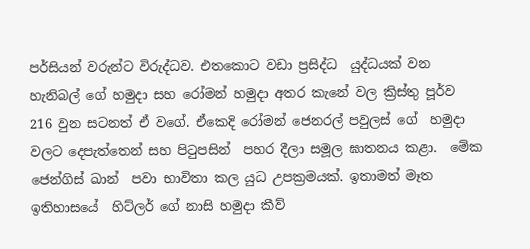පර්සියන් වරුන්ට විරුද්ධව. එතකොට වඩා ප්‍රසිද්ධ  යුද්ධයක් වන හැනිබල් ගේ හමුදා සහ රෝමන් හමුදා අතර කැනේ වල ක්‍රිස්තු පූර්ව  216 වුන සටනත් ඒ වගේ. ඒකෙදි රෝමන් ජෙනරල් පවුලස් ගේ  හමුදා වලට දෙපැත්තෙන් සහ පිටුපසින්  පහර දීලා සමූල ඝාතනය කළා.  මේක ජෙන්ගිස් ඛාන්  පවා භාවිතා කල යුධ උපක්‍රමයක්. ඉතාමත් මෑත ඉතිහාසයේ  හිට්ලර් ගේ නාසි හමුදා කීව්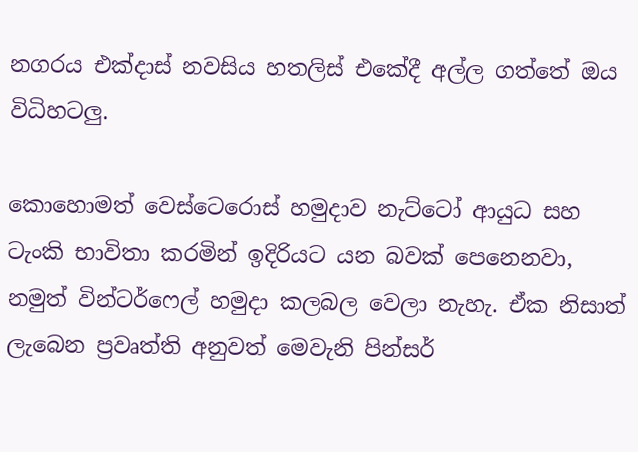නගරය එක්දාස් නවසිය හතලිස් එකේදී අල්ල ගත්තේ ඔය විධිහටලු.

කොහොමත් වෙස්ටෙරොස් හමුදාව නැට්ටෝ ආයුධ සහ ටැංකි භාවිතා කරමින් ඉදිරියට යන බවක් පෙනෙනවා, නමුත් වින්ටර්ෆෙල් හමුදා කලබල වෙලා නැහැ. ඒක නිසාත් ලැබෙන ප්‍රවෘත්ති අනුවත් මෙවැනි පින්සර්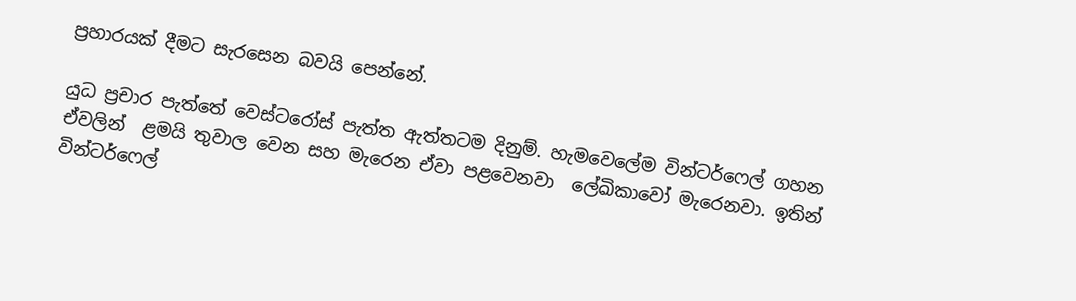ප්‍රහාරයක් දීමට සැරසෙන බවයි පෙන්නේ.

යුධ ප්‍රචාර පැත්තේ වෙස්ටරෝස් පැත්ත ඇත්තටම දිනුම්. හැමවෙලේම වින්ටර්ෆෙල් ගහන ඒවලින්  ළමයි තුවාල වෙන සහ මැරෙන ඒවා පළවෙනවා  ලේඛිකාවෝ මැරෙනවා. ඉතින්  වින්ටර්ෆෙල්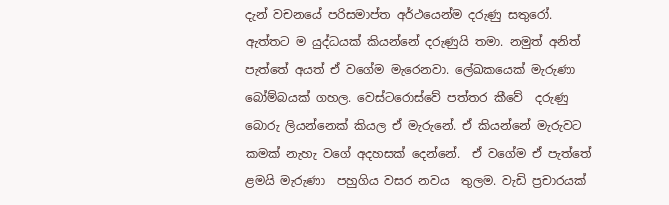දැන් වචනයේ පරිසමාප්ත අර්ථයෙන්ම දරුණු සතුරෝ.   ඇත්තට ම යුද්ධයක් කියන්නේ දරුණුයි තමා. නමුත් අනිත් පැත්තේ අයත් ඒ වගේම මැරෙනවා. ලේඛකයෙක් මැරුණා බෝම්බයක් ගහල. වෙස්ටරොස්වේ පත්තර කීවේ  දරුණු  බොරු ලියන්නෙක් කියල ඒ මැරුනේ. ඒ කියන්නේ මැරුවට කමක් නැහැ වගේ අදහසක් දෙන්නේ.  ඒ වගේම ඒ පැත්තේ ළමයි මැරුණා  පහුගිය වසර නවය  තුලම. වැඩි ප්‍රචාරයක්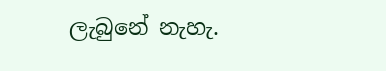ලැබුනේ නැහැ.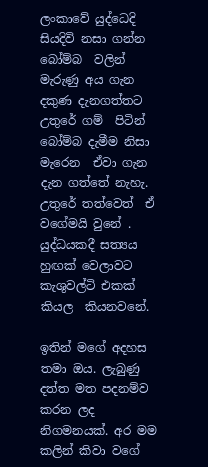ලංකාවේ යුද්ධෙදි සියදිවි නසා ගන්න බෝම්බ  වලින් මැරුණු අය ගැන දකුණ දැනගත්තට උතුරේ ගම්  පිටින් බෝම්බ දැමීම නිසා මැරෙන  ඒවා ගැන දැන ගත්තේ නැහැ. උතුරේ තත්වෙත්  ඒ වගේමයි වුනේ . යුද්ධයකදී සත්‍යය හුඟක් වෙලාවට කැශුවල්ටි එකක් කියල  කියනවනේ.

ඉතින් මගේ අදහස තමා ඔය. ලැබුණු දත්ත මත පදනම්ව  කරන ලද නිගමනයක්. අර මම කලින් කිවා වගේ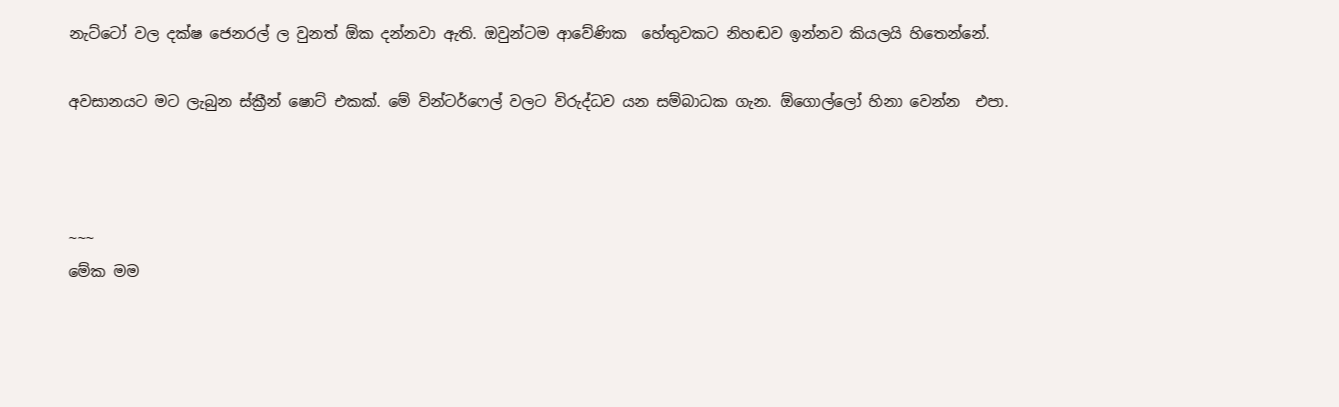නැට්ටෝ වල දක්ෂ ජෙනරල් ල වුනත් ඕක දන්නවා ඇති. ඔවුන්ටම ආවේණික  හේතුවකට නිහඬව ඉන්නව කියලයි හිතෙන්නේ.

අවසානයට මට ලැබුන ස්ක්‍රීන් ෂොට් එකක්. මේ වින්ටර්ෆෙල් වලට විරුද්ධව යන සම්බාධක ගැන. ඕගොල්ලෝ හිනා වෙන්න  එපා.



~~~
මේක මම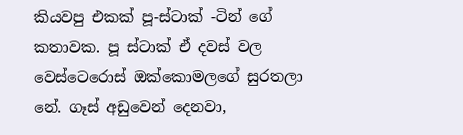කියවපු එකක් පූ-ස්ටාක් -ටින් ගේ කතාවක. පූ ස්ටාක් ඒ දවස් වල වෙස්ටෙරොස් ඔක්කොමලගේ සුරතලා නේ. ගෑස් අඩුවෙන් දෙනවා,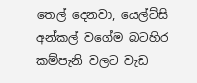තෙල් දෙනවා, යෙල්ට්සි අන්කල් වගේම බටහිර කම්පැනි වලට වැඩ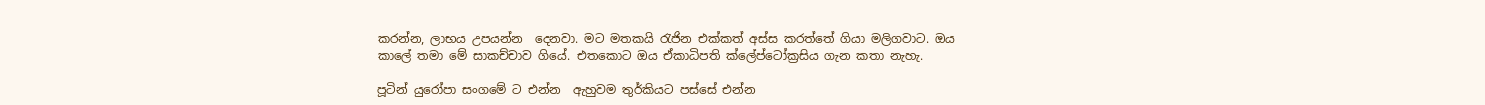කරන්න, ලාභය උපයන්න  දෙනවා. මට මතකයි රැජින එක්කත් අස්ස කරත්තේ ගියා මලිගවාට. ඔය කාලේ තමා මේ සාකච්චාව ගියේ. එතකොට ඔය ඒකාධිපති ක්ලේප්ටෝක්‍රසිය ගැන කතා නැහැ.

පූටින් යුරෝපා සංගමේ ට එන්න  ඇහුවම තුර්කියට පස්සේ එන්න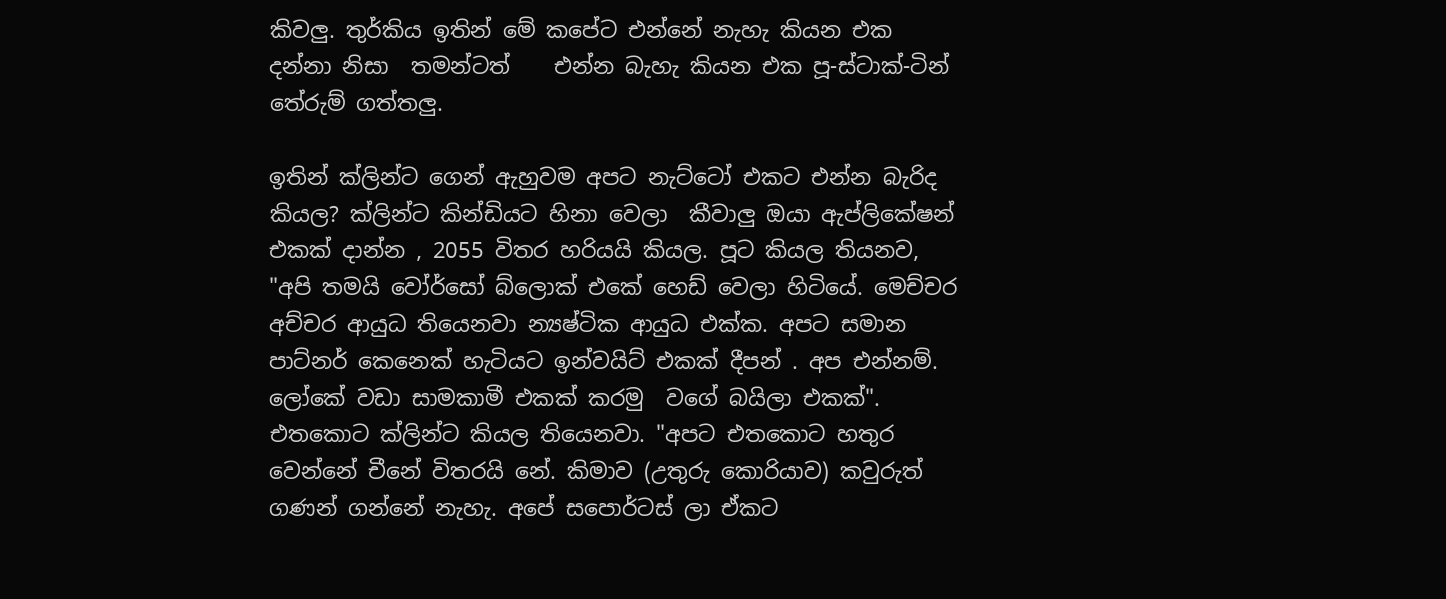කිවලු. තුර්කිය ඉතින් මේ කපේට එන්නේ නැහැ කියන එක දන්නා නිසා  තමන්ටත්    එන්න බැහැ කියන එක පූ-ස්ටාක්-ටින්  තේරුම් ගත්තලු.

ඉතින් ක්ලින්ට ගෙන් ඇහුවම අපට නැට්ටෝ එකට එන්න බැරිද කියල? ක්ලින්ට කින්ඩියට හිනා වෙලා  කීවාලු ඔයා ඇප්ලිකේෂන් එකක් දාන්න , 2055 විතර හරියයි කියල. පූට කියල තියනව, "අපි තමයි වෝර්සෝ බ්ලොක් එකේ හෙඩ් වෙලා හිටියේ. මෙච්චර අච්චර ආයුධ තියෙනවා න්‍යෂ්ටික ආයුධ එක්ක. අපට සමාන පාට්නර් කෙනෙක් හැටියට ඉන්වයිට් එකක් දීපන් . අප එන්නම්. ලෝකේ වඩා සාමකාමී එකක් කරමු  වගේ බයිලා එකක්". එතකොට ක්ලින්ට කියල තියෙනවා. "අපට එතකොට හතුර වෙන්නේ චීනේ විතරයි නේ. කිමාව (උතුරු කොරියාව) කවුරුත් ගණන් ගන්නේ නැහැ. අපේ සපොර්ටස් ලා ඒකට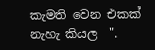කැමති වෙන එකක්  නැහැ කියල  ".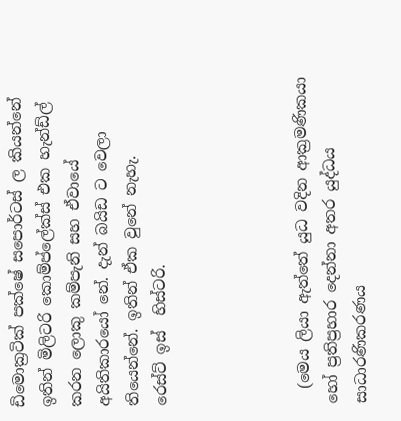ඩිමොක්‍රටික් පක්ෂේ සපොර්ටස් ල කියන්නේ ඉතින් මිලිටරි කොම්ප්ලේක්ස් එක හැන්ඩ්ල් කරන ලොකු කම්පැනි සහ ඒවායේ අයිතිකාරයෝ නේ. දැන් බයිඩ ට වෙලා තියෙන්නේ. ඉතින් ඒක වුනේ නැහැ.
රෙස්ට් ඉස්  හිස්ටරි.




  (මෙය ලියා ඇත්තේ යුධ වදින ආක්‍රමණිකයා  හෝ ප්‍රතිප්‍රහාර දෙන්නා අතර යුද්ධය සාධාරණිකරණය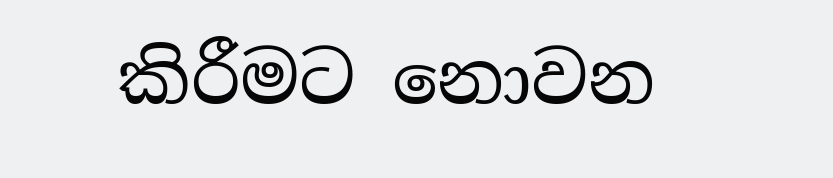කිරීමට නොවන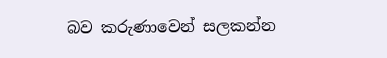බව කරුණාවෙන් සලකන්න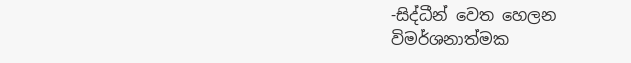-සිද්ධීන් වෙත හෙලන විමර්ශනාත්මක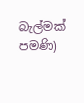බැල්මක් පමණි)